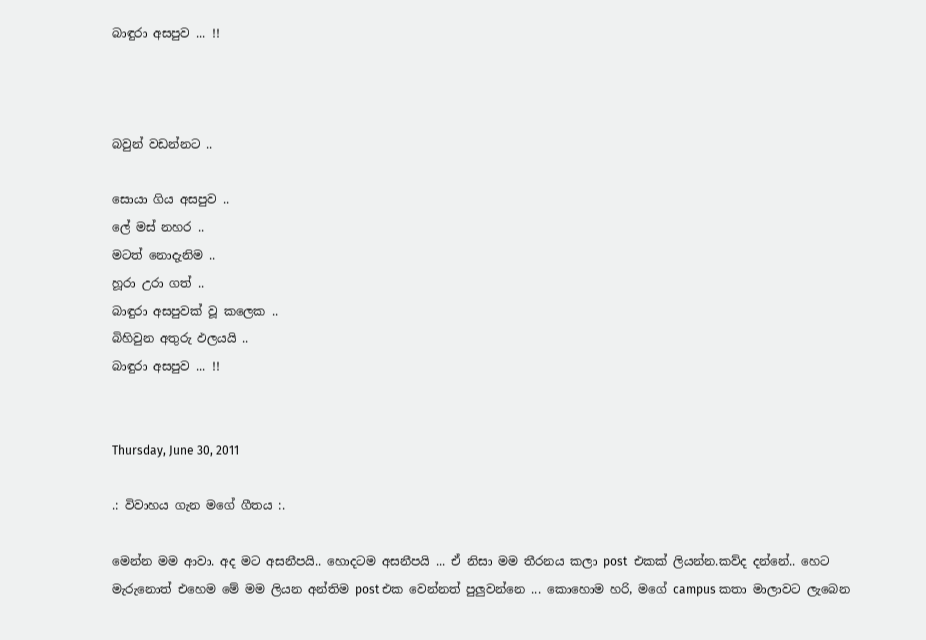බාඳුරා අසපුව ... !!



බවුන් වඩන්නට ..

සොයා ගිය අසපුව ..
ලේ මස් නහර ..
මටත් නොදැනිම ..
හූරා උරා ගත් ..
බාඳුරා අසපුවක් වූ කලෙක ..
බිහිවුන අතුරු ඵලයයි ..
බාඳුරා අසපුව ... !!


Thursday, June 30, 2011

.: විවාහය ගැන මගේ ගීතය :.

මෙන්න මම ආවා. අද මට අසනීපයි.. හොදටම අසනීපයි ... ඒ නිසා මම තීරනය කලා post  එකක් ලියන්න.කව්ද දන්නේ.. හෙට මැරුනොත් එහෙම මේ මම ලියන අන්තිම post එක වෙන්නත් පුලුවන්නෙ ... කොහොම හරි, මගේ campus කතා මාලාවට ලැබෙන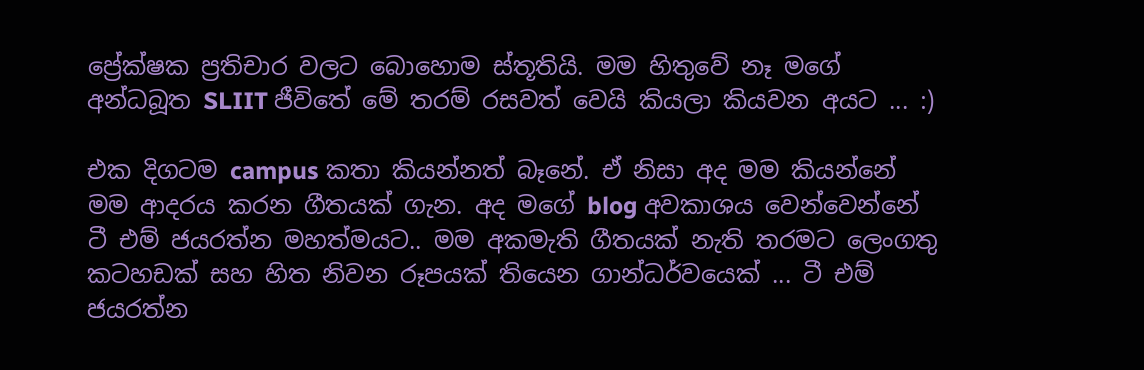ප්‍රේක්ෂක ප්‍රතිචාර වලට බොහොම ස්තූතියි. මම හිතුවේ නෑ මගේ අන්ධබූත SLIIT ජීවිතේ මේ තරම් රසවත් වෙයි කියලා කියවන අයට ... :)

එක දිගටම campus කතා කියන්නත් බෑනේ. ඒ නිසා අද මම කියන්නේ මම ආදරය කරන ගීතයක් ගැන. අද මගේ blog අවකාශය වෙන්වෙන්නේ ටී එම් ජයරත්න මහත්මයට.. මම අකමැති ගීතයක් නැති තරමට ලෙංගතු කටහඩක් සහ හිත නිවන රූපයක් තියෙන ගාන්ධර්වයෙක් ... ටී එම් ජයරත්න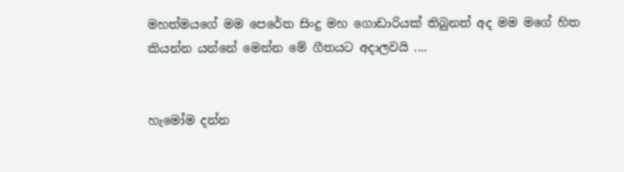මහත්මයගේ මම පෙරේත සිංදු මහ ගොඩාරියක් තිබුනත් අද මම මගේ හිත කියන්න යන්නේ මෙන්න මේ ගීතයට අදාලවයි ....


හැමෝම දන්න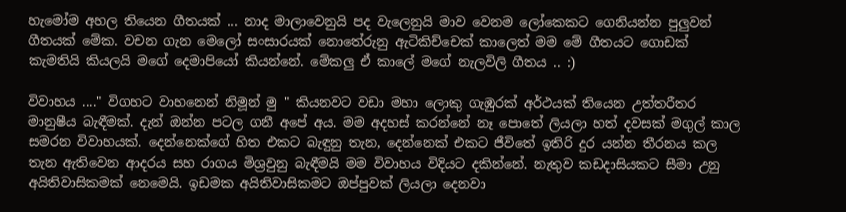හැමෝම අහල තියෙන ගීතයක් ... නාද මාලාවෙනුයි පද වැලෙනුයි මාව වෙනම ලෝකෙකට ගෙනියන්න පුලුවන් ගීතයක් මේක. වචන ගැන මෙලෝ සංසාරයක් නොතේරුනු ඇටිකිච්චෙක් කාලෙත් මම මේ ගීතයට ගොඩක් කැමතියි කියලයි මගේ දෙමාපියෝ කියන්නේ. මේකලු ඒ කාලේ මගේ නැලවිලි ගීතය .. :)

විවාහය ...." විගහට වාහනෙන් නිමූන් මු " කියනවට වඩා මහා ලොකු ගැඹුරක් අර්ථයක් තියෙන උත්තරීතර මානුෂීය බැඳීමක්. දැන් ඔන්න පටල ගනී අපේ අය. මම අදහස් කරන්නේ නෑ පොතේ ලියලා හත් දවසක් මගුල් කාල සමරන විවාහයක්. දෙන්නෙක්ගේ හිත එකට බැඳුනු තැන, දෙන්නෙක් එකට ජීවිතේ ඉතිරි දුර යන්න තීරනය කල තැන ඇතිවෙන ආදරය සහ රාගය මිශ්‍රවුනු බැඳීමයි මම විවාහය විදියට දකින්නේ. නැතුව කඩදාසියකට සීමා උනු අයිතිවාසිකමක් නෙමෙයි. ඉඩමක අයිතිවාසිකමට ඔප්පුවක් ලියලා දෙනවා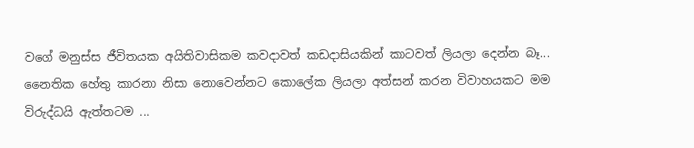වගේ මනුස්ස ජීවිතයක අයිතිවාසිකම කවදාවත් කඩදාසියකින් කාටවත් ලියලා දෙන්න බෑ... නෛතික හේතු කාරනා නිසා නොවෙන්නට කොලේක ලියලා අත්සන් කරන විවාහයකට මම විරුද්ධයි ඇත්තටම ...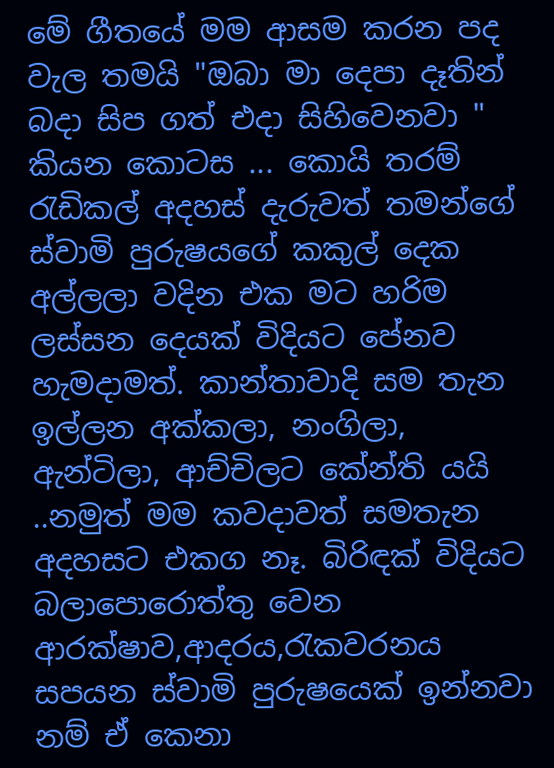මේ ගීතයේ මම ආසම කරන පද වැල තමයි "ඔබා මා දෙපා දෑතින් බදා සිප ගත් එදා සිහිවෙනවා " කියන කොටස ... කොයි තරම් රැඩිකල් අදහස් දැරුවත් තමන්ගේ ස්වාමි පුරුෂයගේ කකුල් දෙක අල්ලලා වදින එක මට හරිම ලස්සන දෙයක් විදියට පේනව හැමදාමත්. කාන්තාවාදි සම තැන ඉල්ලන අක්කලා, නංගිලා, ඇන්ටිලා, ආච්චිලට කේන්ති යයි ..නමුත් මම කවදාවත් සමතැන අදහසට එකග නෑ. බිරිඳක් විදියට බලාපොරොත්තු වෙන ආරක්ෂාව,ආදරය,රැකවරනය සපයන ස්වාමි පුරුෂයෙක් ඉන්නවා නම් ඒ කෙනා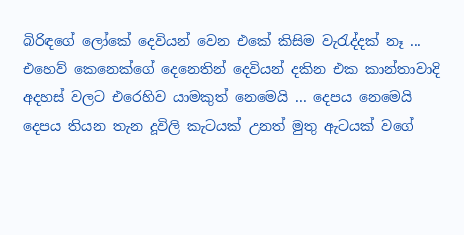බිරිඳගේ ලෝකේ දෙවියන් වෙන එකේ කිසිම වැරැද්දක් නෑ ... එහෙව් කෙනෙක්ගේ දෙනෙතින් දෙවියන් දකින එක කාන්තාවාදි අදහස් වලට එරෙහිව යාමකුත් නෙමෙයි ... දෙපය නෙමෙයි දෙපය තියන තැන දූවිලි කැටයක් උනත් මුතු ඇටයක් වගේ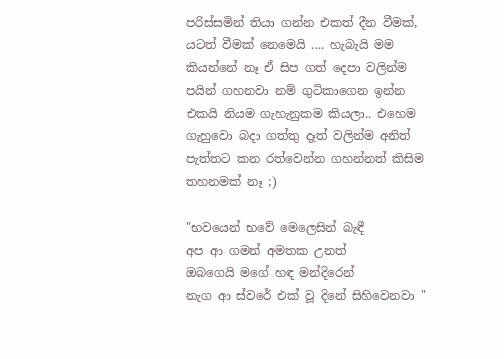පරිස්සමින් තියා ගන්න එකත් දීන වීමක්, යටත් වීමක් නෙමෙයි .... හැබැයි මම කියන්නේ නෑ ඒ සිප ගත් දෙපා වලින්ම පයින් ගහනවා නම් ගුටිකාගෙන ඉන්න එකයි නියම ගැහැනුකම කියලා.. එහෙම ගැහුවො බදා ගත්තු දෑත් වලින්ම අනිත් පැත්තට කන රත්වෙන්න ගහන්නත් කිසිම තහනමක් නෑ ;)

"භවයෙන් භවේ මෙලෙසින් බැඳී
අප ආ ගමන් අමතක උනත්
ඔබගෙයි මගේ හඳ මන්දිරෙන්
නැග ආ ස්වරේ එක් වූ දිනේ සිහිවෙනවා "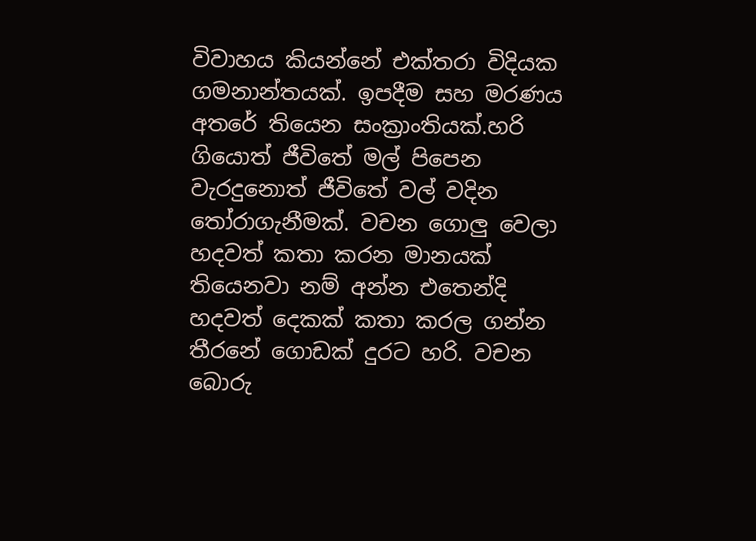විවාහය කියන්නේ එක්තරා විදියක ගමනාන්තයක්. ඉපදීම සහ මරණය අතරේ තියෙන සංක්‍රාංතියක්.හරි ගියොත් ජීවිතේ මල් පිපෙන වැරදුනොත් ජීවිතේ වල් වදින තෝරාගැනීමක්. වචන ගොලු වෙලා හදවත් කතා කරන මානයක් තියෙනවා නම් අන්න එතෙන්දි හදවත් දෙකක් කතා කරල ගන්න තීරනේ ගොඩක් දුරට හරි. වචන බොරු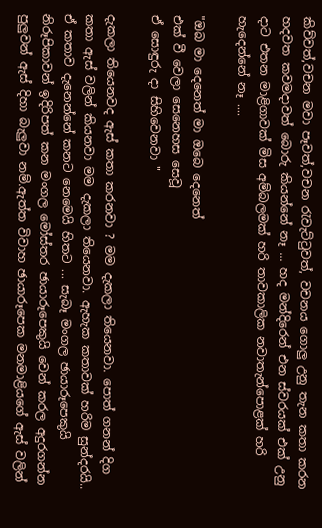කිව්වත්,වචන මවා පෑවත්,වචන රැවැට්ටුවත්, වචනය ගොලු උනු තැන කතා කරන හදවත කවමදාවත් බොරු කියන්නේ නෑ ... හද මන්දිරෙන් එන ස්වරයක් එක් උනු දාට එතන මාළිගාවක් මිස අම්බලමක් හරි තාවකාලික නවාතැන්පොළක් හරි හැදෙන්නේ නෑ ....

"ඔබ මා දෙනෙත් මා ඔබෙ දෙනෙත්
එක් වී වෙලා සෙනෙහස සෙවූ
ඒ සොඳුරු දා සිහිවෙනවා "

දැකලා තියෙනවද ඇස් කතා කරනවා ? මම දැකලා තියෙනවා. පොත් ගනන් දිග කතා ඇස් වලින් කියනවා මම දැකලා තියෙනවා. ඇහැක කතාවක් හරිම සුන්දරයි.. ඒ කතාව දැනෙන්නේ කනට නෙමෙයි හිතට ... සැබෑ මංගල ඡායාරූපෙකුයි නිරූපිකාවන් ඉදිරිපත් කන මංගල මෝස්තර ඡායාරූපෙකුයි වෙන් කරල අදුරගන්න පුලුවන් ඇස් දිහා බැලුවා නම්.ඇත්ත විවාහ ඡායාරූපෙක මනමාළියගේ ඇස් වලින්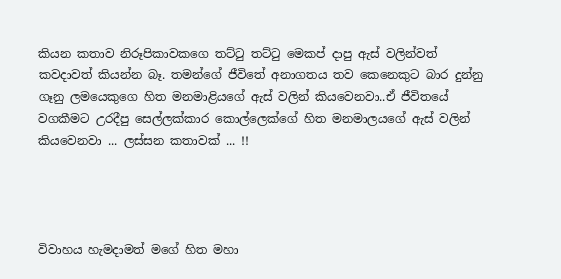කියන කතාව නිරූපිකාවකගෙ තට්ටු තට්ටු මෙකප් දාපු ඇස් වලින්වත් කවදාවත් කියන්න බෑ. තමන්ගේ ජීවිතේ අනාගතය තව කෙනෙකුට බාර දුන්නු ගෑනු ලමයෙකුගෙ හිත මනමාළියගේ ඇස් වලින් කියවෙනවා..ඒ ජීවිතයේ වගකීමට උරදීපු සෙල්ලක්කාර කොල්ලෙක්ගේ හිත මනමාලයගේ ඇස් වලින් කියවෙනවා ... ලස්සන කතාවක් ... !!




විවාහය හැමදාමත් මගේ හිත මහා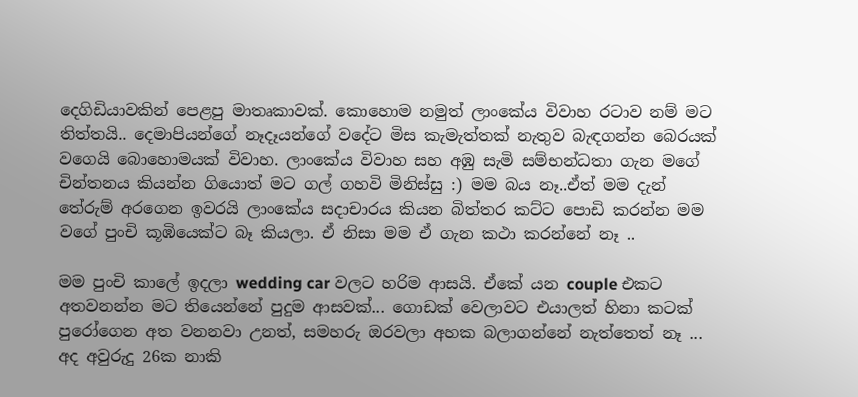දෙගිඩියාවකින් පෙළපු මාතෘකාවක්. කොහොම නමුත් ලාංකේය විවාහ රටාව නම් මට තිත්තයි.. දෙමාපියන්ගේ නෑදෑයන්ගේ වදේට මිස කැමැත්තක් නැතුව බැඳගන්න බෙරයක් වගෙයි බොහොමයක් විවාහ. ලාංකේය විවාහ සහ අඹු සැමි සම්භන්ධතා ගැන මගේ චින්තනය කියන්න ගියොත් මට ගල් ගහවි මිනිස්සු :) මම බය නෑ..ඒත් මම දැන් තේරුම් අරගෙන ඉවරයි ලාංකේය සදාචාරය කියන බිත්තර කට්ට පොඩි කරන්න මම වගේ පුංචි කූඹියෙක්ට බෑ කියලා. ඒ නිසා මම ඒ ගැන කථා කරන්නේ නෑ ..

මම පුංචි කාලේ ඉදලා wedding car වලට හරිම ආසයි. ඒකේ යන couple එකට අතවනන්න මට තියෙන්නේ පුදුම ආසවක්... ගොඩක් වෙලාවට එයාලත් හිනා කටක් පුරෝගෙන අත වනනවා උනත්, සමහරු ඔරවලා අහක බලාගන්නේ නැත්තෙත් නෑ ... අද අවුරුදු 26ක නාකි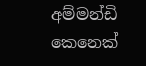අම්මන්ඩි කෙනෙක්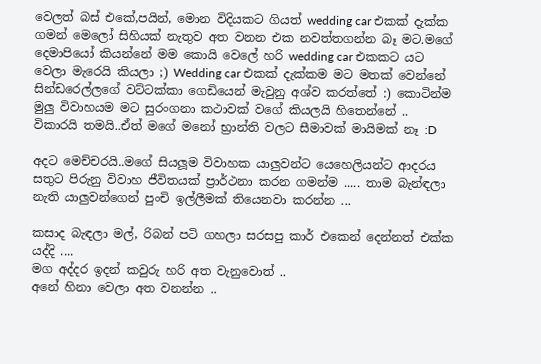වෙලත් බස් එකේ,පයින්, මොන විදියකට ගියත් wedding car එකක් දැක්ක ගමන් මෙලෝ සිහියක් නැතුව අත වනන එක නවත්තගන්න බෑ මට.මගේ දෙමාපියෝ කියන්නේ මම කොයි වෙලේ හරි wedding car එකකට යට වෙලා මැරෙයි කියලා ;) Wedding car එකක් දැක්කම මට මතක් වෙන්නේ සින්ඩරෙල්ලගේ වට්ටක්කා ගෙඩියෙන් මැවුනු අශ්ව කරත්තේ :) කොටින්ම මුලු විවාහයම මට සුරංගනා කථාවක් වගේ කියලයි හිතෙන්නේ .. විකාරයි තමයි..ඒත් මගේ මනෝ භ්‍රාන්ති වලට සීමාවක් මායිමක් නෑ :D

අදට මෙච්චරයි..මගේ සියලූම විවාහක යාලුවන්ට යෙහෙලියන්ට ආදරය සතුට පිරුනු විවාහ ජීවිතයක් ප්‍රාර්ථනා කරන ගමන්ම ..... තාම බැන්ඳලා නැති යාලුවන්ගෙන් පුංචි ඉල්ලීමක් තියෙනවා කරන්න ...

කසාද බැඳලා මල්, රිබන් පටි ගහලා සරසපු කාර් එකෙන් දෙන්නත් එක්ක යද්දි ....
මග අද්දර ඉදන් කවුරු හරි අත වැනුවොත් ..
අනේ හිනා වෙලා අත වනන්න ..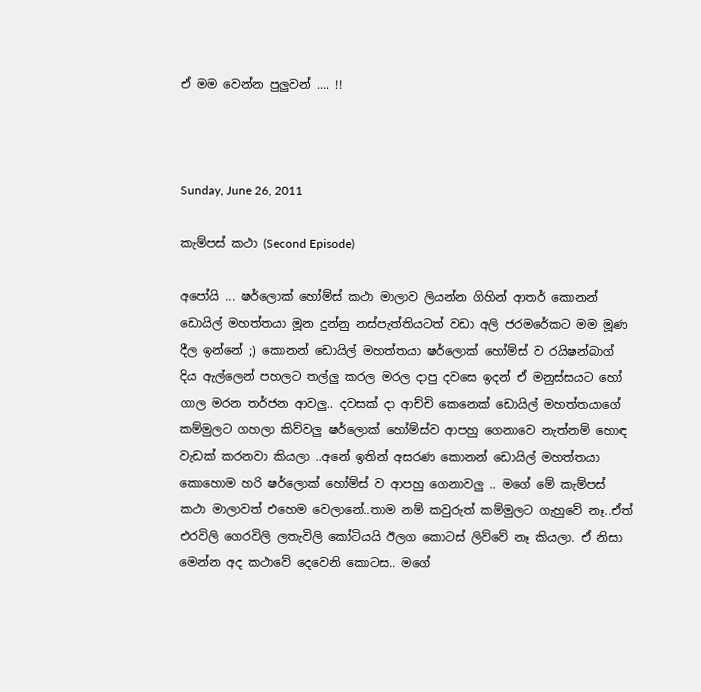ඒ මම වෙන්න පුලුවන් .... !!



Sunday, June 26, 2011

කැම්පස් කථා (Second Episode)

අපෝයි ... ෂර්ලොක් හෝම්ස් කථා මාලාව ලියන්න ගිහින් ආතර් කොනන් ඩොයිල් මහත්තයා මූන දුන්නු නස්පැත්තියටත් වඩා අලි ජරමරේකට මම මූණ දීල ඉන්නේ ;) කොනන් ඩොයිල් මහත්තයා ෂර්ලොක් හෝම්ස් ව රයිෂන්බාග් දිය ඇල්ලෙන් පහලට තල්ලු කරල මරල දාපු දවසෙ ඉදන් ඒ මනුස්සයට හෝ ගාල මරන තර්ජන ආවලු.. දවසක් දා ආච්චි කෙනෙක් ඩොයිල් මහත්තයාගේ කම්මුලට ගහලා කිව්වලු ෂර්ලොක් හෝම්ස්ව ආපහු ගෙනාවෙ නැත්නම් හොඳ වැඩක් කරනවා කියලා ..අනේ ඉතින් අසරණ කොනන් ඩොයිල් මහත්තයා කොහොම හරි ෂර්ලොක් හෝම්ස් ව ආපහු ගෙනාවලු .. මගේ මේ කැම්පස් කථා මාලාවත් එහෙම වෙලානේ..තාම නම් කවුරුත් කම්මුලට ගැහුවේ නෑ..ඒත් එරවිලි ගෙරවිලි ලතැවිලි කෝටියයි ඊලග කොටස් ලිව්වේ නෑ කියලා. ඒ නිසා මෙන්න අද කථාවේ දෙවෙනි කොටස.. මගේ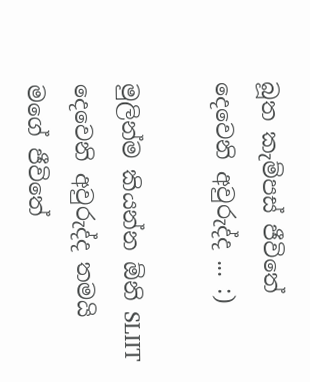බූත කැම්පස් ජීවිතේ දෙවෙනි අවුරුද්ද ... :)

මුලින්ම කියන්න ඕනි SLIIT දෙවෙනි අවුරුද්ද තමයි මගේ ජීවිතේ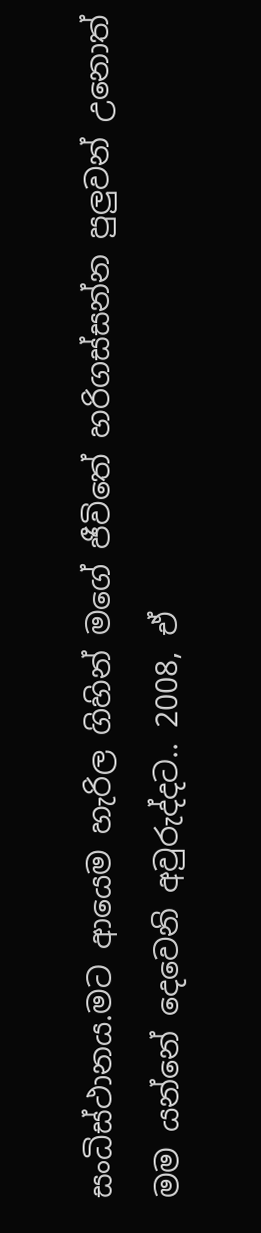සංධිස්ථානය.මට ආයෙම හැරිල ගිහින් මගේ ජීවිතේ හරිගස්සන්න පුලුවන් උනොත් මම යන්නේ දෙවෙනි අවුරුද්දට.. 2008, ඒ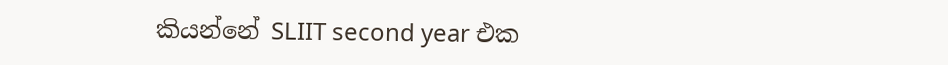කියන්නේ SLIIT second year එක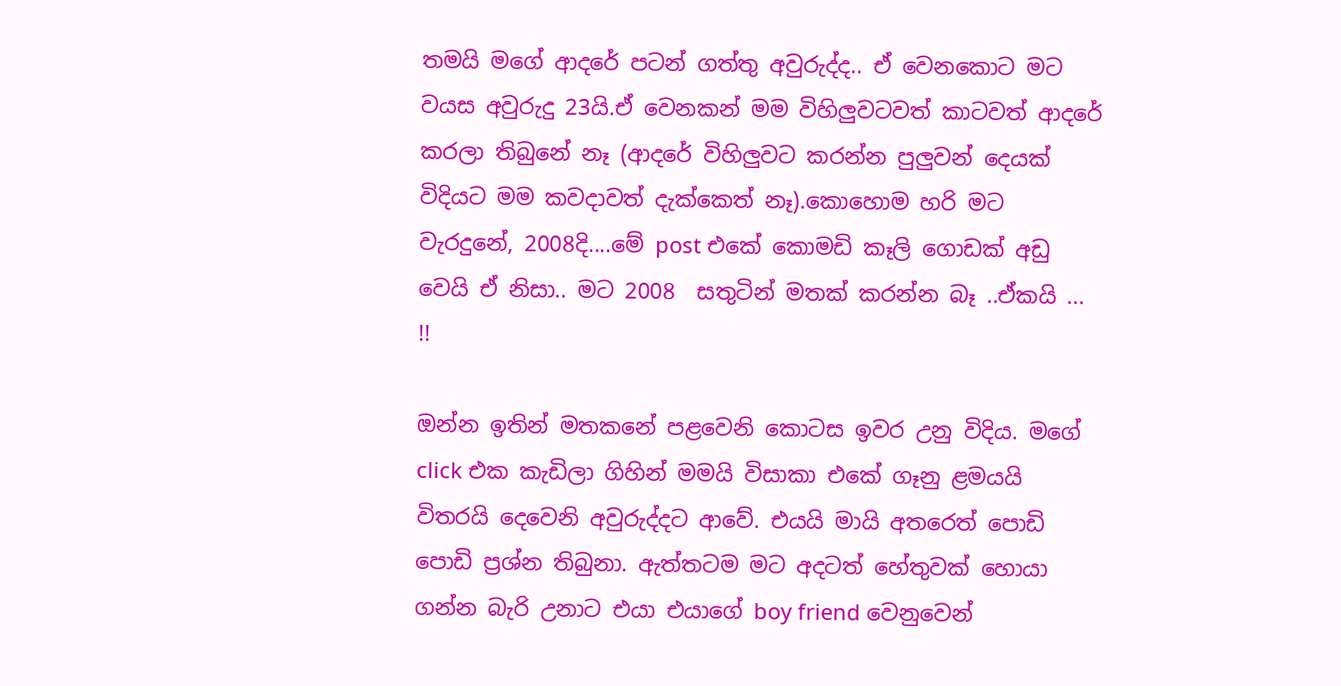තමයි මගේ ආදරේ පටන් ගත්තු අවුරුද්ද.. ඒ වෙනකොට මට වයස අවුරුදු 23යි.ඒ වෙනකන් මම විහිලුවටවත් කාටවත් ආදරේ කරලා තිබුනේ නෑ (ආදරේ විහිලුවට කරන්න පුලුවන් දෙයක් විදියට මම කවදාවත් දැක්කෙත් නෑ).කොහොම හරි මට වැරදුනේ, 2008දි....මේ post එකේ කොමඩි කෑලි ගොඩක් අඩු වෙයි ඒ නිසා.. මට 2008  සතුටින් මතක් කරන්න බෑ ..ඒකයි ... !!

ඔන්න ඉතින් මතකනේ පළවෙනි කොටස ඉවර උනු විදිය. මගේ click එක කැඩිලා ගිහින් මමයි විසාකා එකේ ගෑනු ළමයයි විතරයි දෙවෙනි අවුරුද්දට ආවේ. එයයි මායි අතරෙත් පොඩි පොඩි ප්‍රශ්න තිබුනා. ඇත්තටම මට අදටත් හේතුවක් හොයා ගන්න බැරි උනාට එයා එයාගේ boy friend වෙනුවෙන්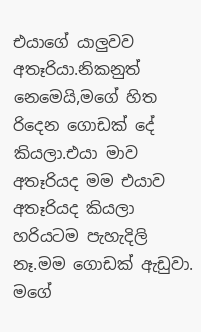එයාගේ යාලුවව අතෑරියා.නිකනුත් නෙමෙයි,මගේ හිත රිදෙන ගොඩක් දේ කියලා.එයා මාව අතෑරියද මම එයාව අතෑරියද කියලා හරියටම පැහැදිලි නෑ.මම ගොඩක් ඇඩුවා. මගේ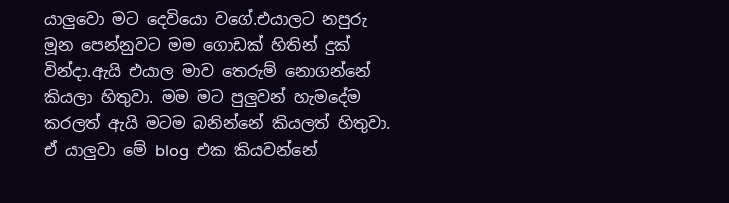යාලුවො මට දෙවියො වගේ.එයාලට නපුරු මූන පෙන්නුවට මම ගොඩක් හිතින් දුක් වින්දා.ඇයි එයාල මාව තෙරුම් නොගන්නේ කියලා හිතුවා. මම මට පුලුවන් හැමදේම කරලත් ඇයි මටම බනින්නේ කියලත් හිතුවා. ඒ යාලුවා මේ blog  එක කියවන්නේ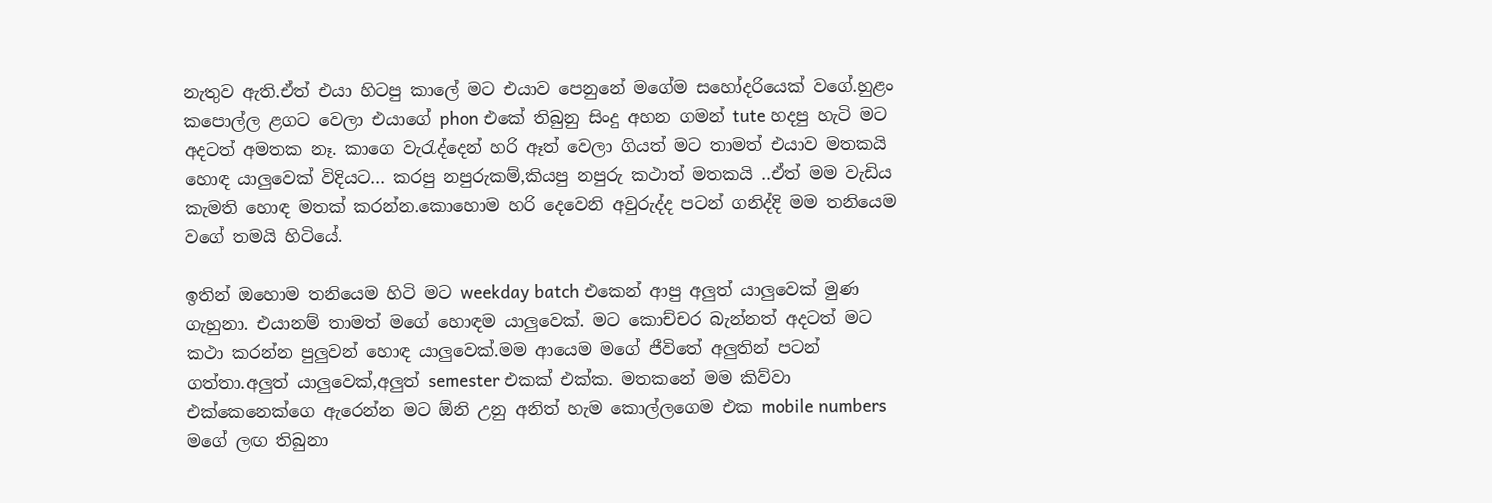නැතුව ඇති.ඒත් එයා හිටපු කාලේ මට එයාව පෙනුනේ මගේම සහෝදරියෙක් වගේ.හුළං කපොල්ල ළගට වෙලා එයාගේ phon එකේ තිබුනු සිංදු අහන ගමන් tute හදපු හැටි මට අදටත් අමතක නෑ. කාගෙ වැරැද්දෙන් හරි ඈත් වෙලා ගියත් මට තාමත් එයාව මතකයි හොඳ යාලුවෙක් විදියට... කරපු නපුරුකම්,කියපු නපුරු කථාත් මතකයි ..ඒත් මම වැඩිය කැමති හොඳ මතක් කරන්න.කොහොම හරි දෙවෙනි අවුරුද්ද පටන් ගනිද්දි මම තනියෙම වගේ තමයි හිටියේ.

ඉතින් ඔහොම තනියෙම හිටි මට weekday batch එකෙන් ආපු අලුත් යාලුවෙක් මුණ ගැහුනා. එයානම් තාමත් මගේ හොඳම යාලුවෙක්. මට කොච්චර බැන්නත් අදටත් මට කථා කරන්න පුලුවන් හොඳ යාලුවෙක්.මම ආයෙම මගේ ජීවිතේ අලුතින් පටන් ගත්තා.අලුත් යාලුවෙක්,අලුත් semester එකක් එක්ක. මතකනේ මම කිව්වා එක්කෙනෙක්ගෙ ඇරෙන්න මට ඕනි උනු අනිත් හැම කොල්ලගෙම එක mobile numbers මගේ ලඟ තිබුනා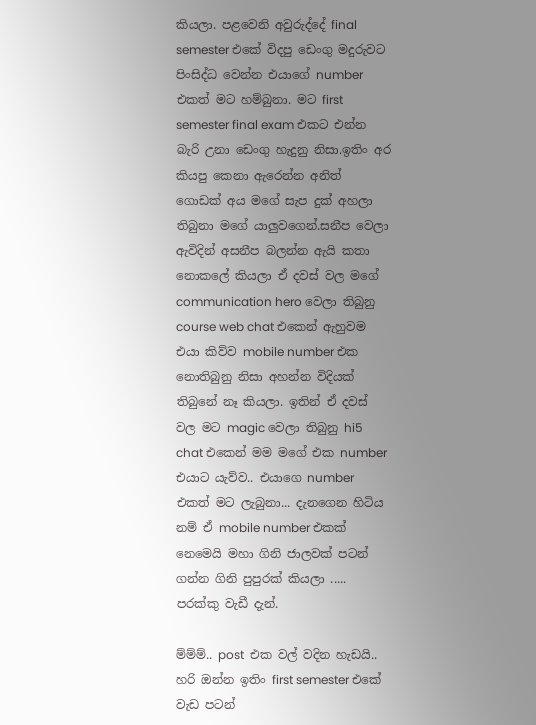කියලා. පළවෙනි අවුරුද්දේ final semester එකේ විදපු ඩෙංගු මදුරුවට පිංසිද්ධ වෙන්න එයාගේ number එකත් මට හම්බුනා. මට first semester final exam එකට එන්න බැරි උනා ඩෙංගු හැදුනු නිසා.ඉතිං අර කියපු කෙනා ඇරෙන්න අනිත් ගොඩක් අය මගේ සැප දුක් අහලා තිබුනා මගේ යාලුවගෙන්.සනීප වෙලා ඇවිදින් අසනීප බලන්න ඇයි කතා නොකලේ කියලා ඒ දවස් වල මගේ communication hero වෙලා තිබුනු course web chat එකෙන් ඇහුවම එයා කිව්ව mobile number එක නොතිබුනු නිසා අහන්න විදියක් තිබුනේ නෑ කියලා. ඉතින් ඒ දවස් වල මට magic වෙලා තිබුනු hi5 chat එකෙන් මම මගේ එක number එයාට යැව්ව.. එයාගෙ number එකත් මට ලැබුනා... දැනගෙන හිටිය නම් ඒ mobile number එකක් නෙමෙයි මහා ගිනි ජාලවක් පටන් ගන්න ගිනි පුපුරක් කියලා .....  පරක්කු වැඩී දැන්.

ම්ම්ම්.. post  එක වල් වදින හැඩයි.. හරි ඔන්න ඉතිං first semester එකේ වැඩ පටන්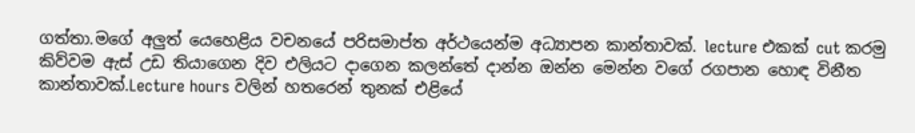ගත්තා.මගේ අලුත් යෙහෙළිය වචනයේ පරිසමාප්ත අර්ථයෙන්ම අධ්‍යාපන කාන්තාවක්. lecture එකක් cut කරමු කිව්වම ඇස් උඩ තියාගෙන දිව එලියට දාගෙන කලන්තේ දාන්න ඔන්න මෙන්න වගේ රගපාන හොඳ විනීත කාන්තාවක්.Lecture hours වලින් හතරෙන් තුනක් එළියේ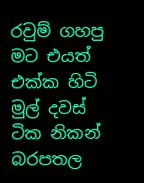රවුම් ගහපු මට එයත් එක්ක හිටි මුල් දවස් ටික නිකන් බරපතල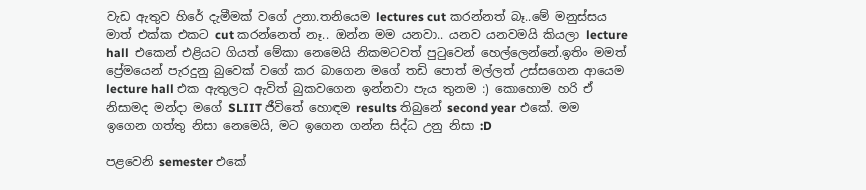වැඩ ඇතුව හිරේ දැමීමක් වගේ උනා.තනියෙම lectures cut කරන්නත් බෑ..මේ මනුස්සය මාත් එක්ක එකට cut කරන්නෙත් නෑ.. ඔන්න මම යනවා.. යනව යනවමයි කියලා lecture hall  එකෙන් එළියට ගියත් මේකා නෙමෙයි නිකමටවත් පුටුවෙන් හෙල්ලෙන්නේ.ඉතිං මමත් ප්‍රේමයෙන් පැරදුනු බුවෙක් වගේ කර බාගෙන මගේ තඩි පොත් මල්ලත් උස්සගෙන ආයෙම lecture hall එක ඇතුලට ඇවිත් බුකවගෙන ඉන්නවා පැය තුනම :) කොහොම හරි ඒ නිසාමද මන්දා මගේ SLIIT ජීවිතේ හොඳම results තිබුනේ second year එකේ. මම ඉගෙන ගත්තු නිසා නෙමෙයි, මට ඉගෙන ගන්න සිද්ධ උනු නිසා :D

පළවෙනි semester එකේ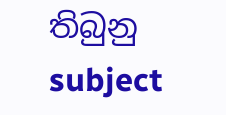තිබුනු subject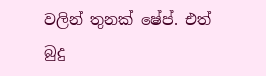වලින් තුනක් ෂේප්. එත් බුදු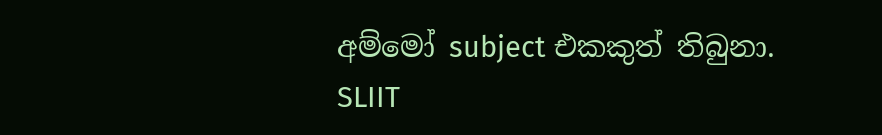අම්මෝ subject එකකුත් තිබුනා. SLIIT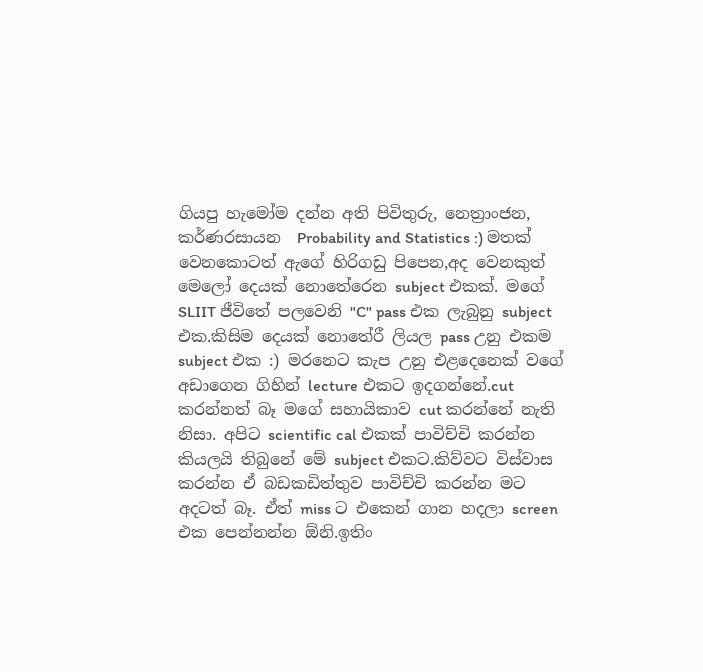ගියපු හැමෝම දන්න අති පිවිතුරු, නෙත්‍රාංජන, කර්ණරසායන  Probability and Statistics :) මතක් වෙනකොටත් ඇගේ හිරිගඩු පිපෙන,අද වෙනකුත් මෙලෝ දෙයක් නොතේරෙන subject එකක්. මගේ SLIIT ජීවිතේ පලවෙනි "C" pass එක ලැබුනු subject එක.කිසිම දෙයක් නොතේරී ලියල pass උනු එකම subject එක :) මරනෙට කැප උනු එළදෙනෙක් වගේ අඩාගෙන ගිහින් lecture එකට ඉදගන්නේ.cut කරන්නත් බෑ මගේ සහායිකාව cut කරන්නේ නැති නිසා. අපිට scientific cal එකක් පාවිච්චි කරන්න කියලයි තිබුනේ මේ subject එකට.කිව්වට විස්වාස කරන්න ඒ බඩකඩිත්තුව පාවිච්චි කරන්න මට අදටත් බෑ. ඒත් miss ට එකෙන් ගාන හදලා screen එක පෙන්නන්න ඕනි.ඉතිං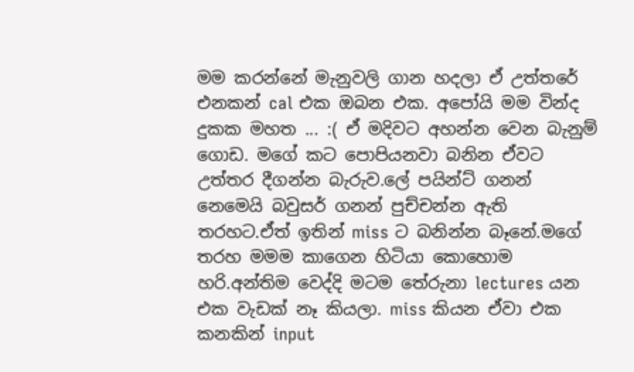මම කරන්නේ මැනුවලි ගාන හදලා ඒ උත්තරේ එනකන් cal එක ඔබන එක. අපෝයි මම වින්ද දුකක මහත ... :( ඒ මදිවට අහන්න වෙන බැනුම් ගොඩ. මගේ කට පොපියනවා බනින ඒවට උත්තර දීගන්න බැරුව.ලේ පයින්ට් ගනන් නෙමෙයි බවුසර් ගනන් පුච්චන්න ඇති තරහට.ඒත් ඉතින් miss ට බනින්න බෑනේ.මගේ තරහ මමම කාගෙන හිටියා කොහොම හරි.අන්තිම වෙද්දි මටම තේරුනා lectures යන එක වැඩක් නෑ කියලා. miss කියන ඒවා එක කනකින් input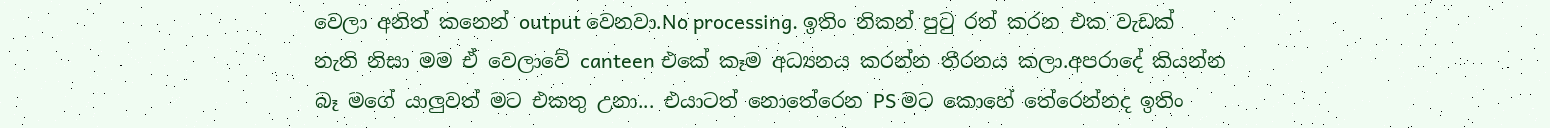වෙලා අනිත් කනෙන් output වෙනවා.No processing. ඉතිං නිකන් පුටු රත් කරන එක වැඩක් නැති නිසා මම ඒ වෙලාවේ canteen එකේ කෑම අධ්‍යනය කරන්න තීරනය කලා.අපරාදේ කියන්න බෑ මගේ යාලුවත් මට එකතු උනා... එයාටත් නොතේරෙන PS මට කොහේ තේරෙන්නද ඉතිං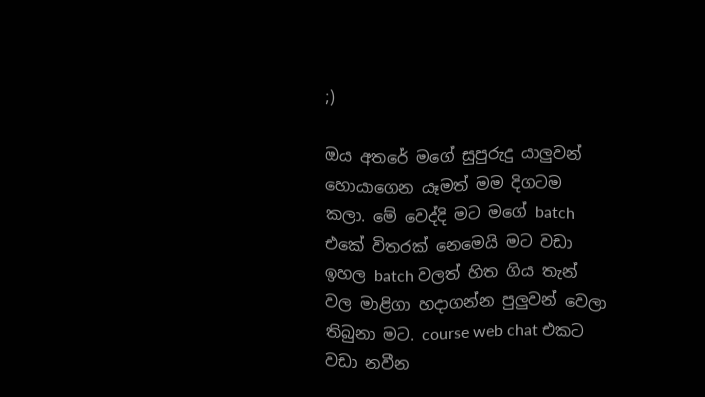;)

ඔය අතරේ මගේ සුපුරුදු යාලුවන් හොයාගෙන යෑමත් මම දිගටම කලා. මේ වෙද්දි මට මගේ batch එකේ විතරක් නෙමෙයි මට වඩා ඉහල batch වලත් හිත ගිය තැන් වල මාළිගා හදාගන්න පුලුවන් වෙලා තිබුනා මට. course web chat එකට වඩා නවීන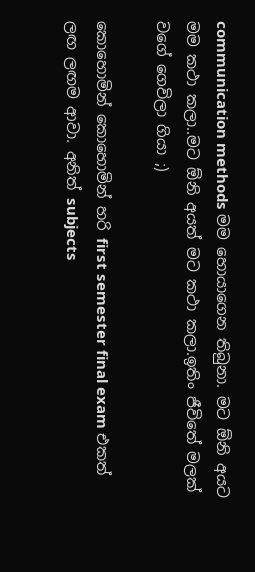communication methods මම හොයාගෙන තිබුනා. මට ඕනි අයට මම කථා කලා..මට ඕනි අයත් මට කථා කලා.ඉතිං ජීවිතේ මලක් වගේ ගෙවිලා ගියා ;)

කොහොමින් කොහොමින් හරි first semester final exam එකත් ලඟ ලඟම ආවා. අනිත් subjects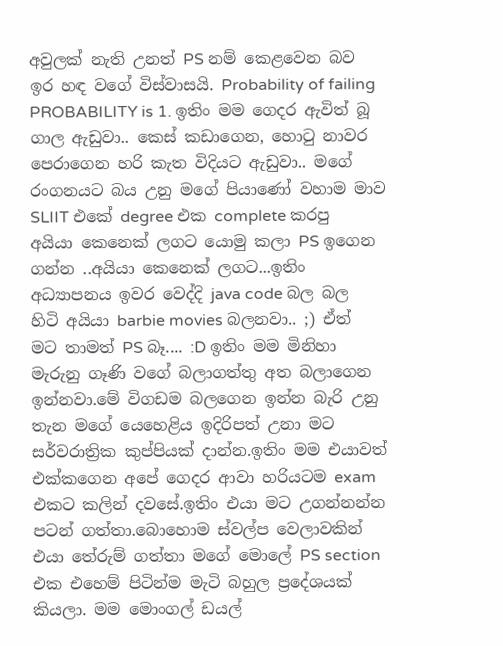අවුලක් නැති උනත් PS නම් කෙළවෙන බව ඉර හඳ වගේ විස්වාසයි. Probability of failing PROBABILITY is 1. ඉතිං මම ගෙදර ඇවිත් බූ ගාල ඇඩුවා.. කෙස් කඩාගෙන, හොටු නාවර පෙරාගෙන හරි කැත විදියට ඇඩුවා.. මගේ රංගනයට බය උනු මගේ පියාණෝ වහාම මාව SLIIT එකේ degree එක complete කරපු අයියා කෙනෙක් ලගට යොමු කලා PS ඉගෙන ගන්න ..අයියා කෙනෙක් ලගට...ඉතිං අධ්‍යාපනය ඉවර වෙද්දි java code බල බල හිටි අයියා barbie movies බලනවා.. ;) ඒත් මට තාමත් PS බෑ.... :D ඉතිං මම මිනිහා මැරුනු ගෑණි වගේ බලාගත්තු අත බලාගෙන ඉන්නවා.මේ විගඩම බලගෙන ඉන්න බැරි උනු තැන මගේ යෙහෙළිය ඉදිරිපත් උනා මට සර්වරාත්‍රික කුප්පියක් දාන්න.ඉතිං මම එයාවත් එක්කගෙන අපේ ගෙදර ආවා හරියටම exam එකට කලින් දවසේ.ඉතිං එයා මට උගන්නන්න පටන් ගත්තා.බොහොම ස්වල්ප වෙලාවකින් එයා තේරුම් ගත්තා මගේ මොලේ PS section එක එහෙම් පිටින්ම මැටි බහුල ප්‍රදේශයක් කියලා. මම මොංගල් ඩයල්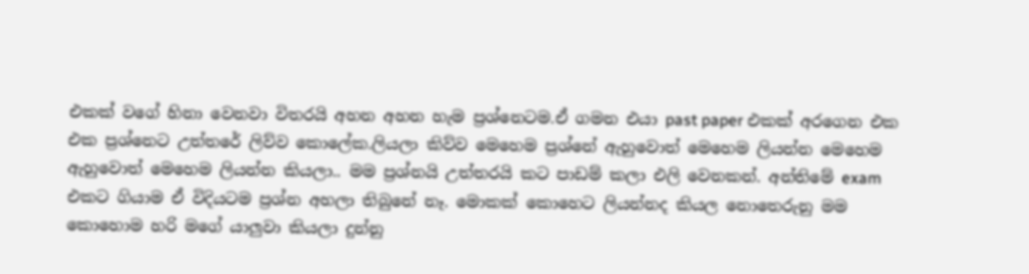එකක් වගේ හිනා වෙනවා විතරයි අහන අහන හැම ප්‍රශ්නෙටම.ඒ ගමන එයා past paper එකක් අරගෙන එක එක ප්‍රශ්නෙට උත්තරේ ලිව්ව කොලේක.ලියලා කිව්ව මෙහෙම ප්‍රශ්නේ ඇහුවොත් මෙහෙම ලියන්න මෙහෙම ඇහුවොත් මෙහෙම ලියන්න කියලා.. මම ප්‍රශ්නයි උත්තරයි කට පාඩම් කලා එලි වෙනකන්. අන්තිමේ exam එකට ගියාම ඒ විදියටම ප්‍රශ්න අහලා තිබුනේ නෑ. මොකක් කොහෙට ලියන්නද කියල නොතෙරුනු මම කොහොම හරි මගේ යාලුවා කියලා දුන්නු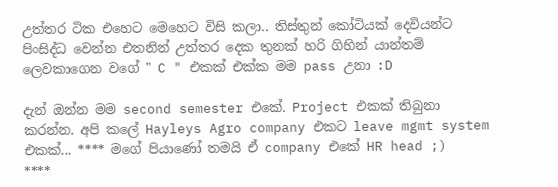උත්තර ටික එහෙට මෙහෙට විසි කලා.. තිස්තුන් කෝටියක් දෙවියන්ට පිංසිද්ධ වෙන්න එතනින් උත්තර දෙක තුනක් හරි ගිහින් යාන්තම් ලෙවකාගෙන වගේ " C " එකක් එක්ක මම pass උනා :D

දැන් ඔන්න මම second semester එකේ. Project එකක් තිබුනා කරන්න. අපි කලේ Hayleys Agro company එකට leave mgmt system එකක්... **** මගේ පියාණෝ තමයි ඒ company එකේ HR head ;)  ****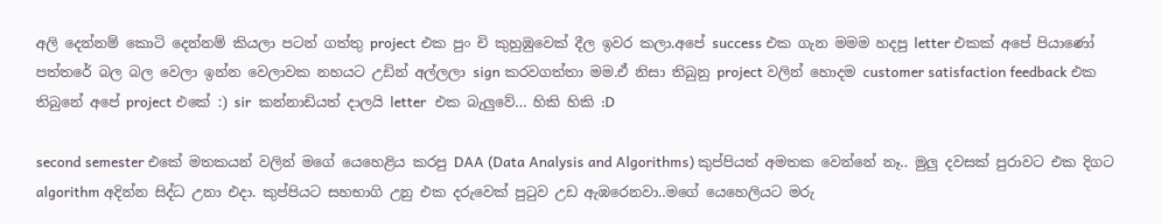අලි දෙන්නම් කොටි දෙන්නම් කියලා පටන් ගත්තු project එක පුං චි කුහුඹුවෙක් දීල ඉවර කලා.අපේ success එක ගැන මමම හදපු letter එකක් අපේ පියාණෝ පත්තරේ බල බල වෙලා ඉන්න වෙලාවක නහයට උඩින් අල්ලලා sign කරවගත්තා මම.ඒ නිසා තිබුනු project වලින් හොදම customer satisfaction feedback එක තිබුනේ අපේ project එකේ :) sir  කන්නාඩියත් දාලයි letter  එක බැලුවේ... හිකි හිකි :D

second semester එකේ මතකයන් වලින් මගේ යෙහෙළිය කරපු DAA (Data Analysis and Algorithms) කුප්පියත් අමතක වෙන්නේ නෑ.. මුලු දවසක් පුරාවට එක දිගට algorithm අදින්න සිද්ධ උනා එදා. කුප්පියට සහභාගි උනු එක දරුවෙක් පුටුව උඩ ඇඹරෙනවා..මගේ යෙහෙලියට මරු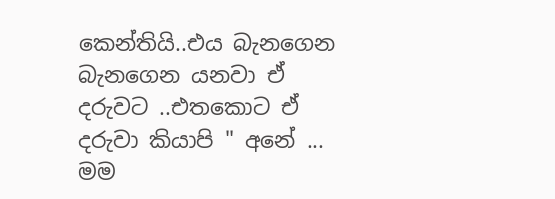කෙන්තියි..එය බැනගෙන බැනගෙන යනවා ඒ දරුවට ..එතකොට ඒ දරුවා කියාපි " අනේ ... මම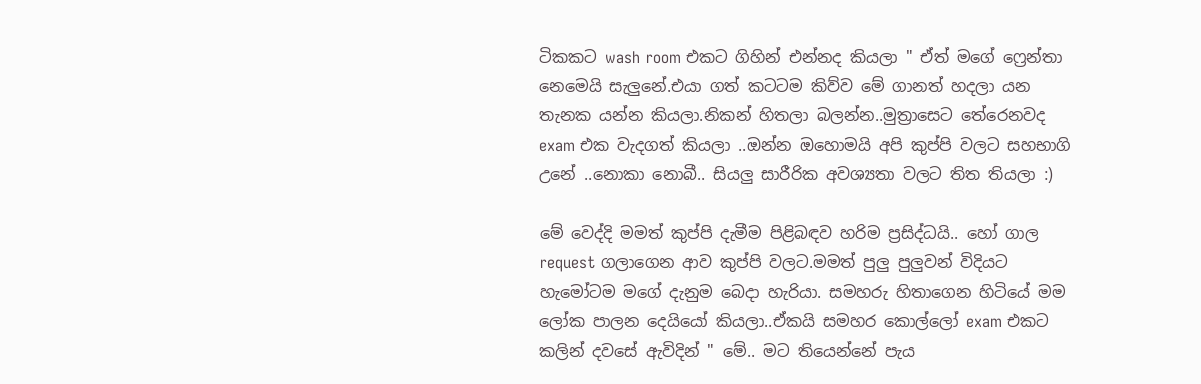ටිකකට wash room එකට ගිහින් එන්නද කියලා " ඒත් මගේ ෆ්‍රෙන්තා නෙමෙයි සැලුනේ.එයා ගත් කටටම කිව්ව මේ ගානත් හදලා යන තැනක යන්න කියලා.නිකන් හිතලා බලන්න..මුත්‍රාසෙට තේරෙනවද exam එක වැදගත් කියලා ..ඔන්න ඔහොමයි අපි කුප්පි වලට සහභාගි උනේ ..නොකා නොබී.. සියලු සාරීරික අවශ්‍යතා වලට තිත තියලා :)

මේ වෙද්දි මමත් කුප්පි දැමීම පිළිබඳව හරිම ප්‍රසිද්ධයි.. හෝ ගාල request ගලාගෙන ආව කුප්පි වලට.මමත් පුලු පුලුවන් විදියට හැමෝටම මගේ දැනුම බෙදා හැරියා. සමහරු හිතාගෙන හිටියේ මම ලෝක පාලන දෙයියෝ කියලා..ඒකයි සමහර කොල්ලෝ exam එකට කලින් දවසේ ඇවිදින් " මේ.. මට තියෙන්නේ පැය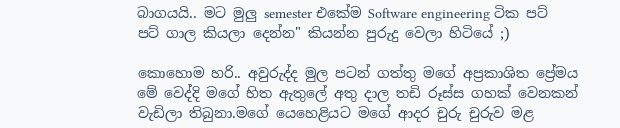බාගයයි.. මට මුලු semester එකේම Software engineering ටික පට් පට් ගාල කියලා දෙන්න" කියන්න පුරුදු වෙලා හිටියේ ;)

කොහොම හරි.. අවුරුද්ද මුල පටන් ගත්තු මගේ අප්‍රකාශිත ප්‍රේමය මේ වෙද්දි මගේ හිත ඇතුලේ අතු දාල තඩි රූස්ස ගහක් වෙනකන් වැඩිලා තිබුනා.මගේ යෙහෙළියට මගේ ආදර චුරු චුරුව මළ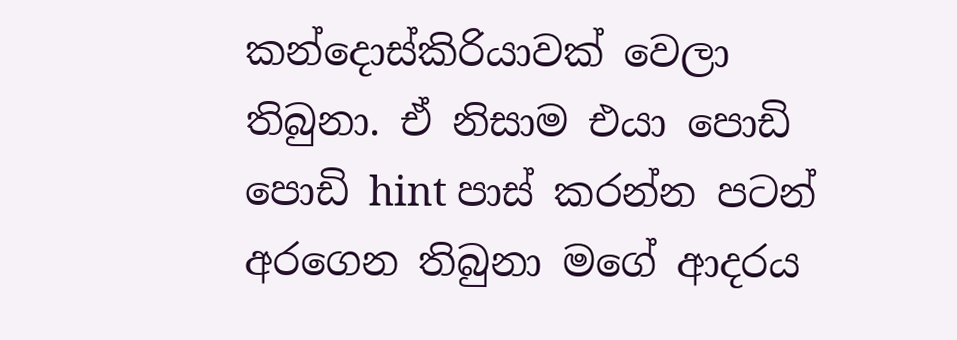කන්දොස්කිරියාවක් වෙලා තිබුනා. ඒ නිසාම එයා පොඩි පොඩි hint පාස් කරන්න පටන් අරගෙන තිබුනා මගේ ආදරය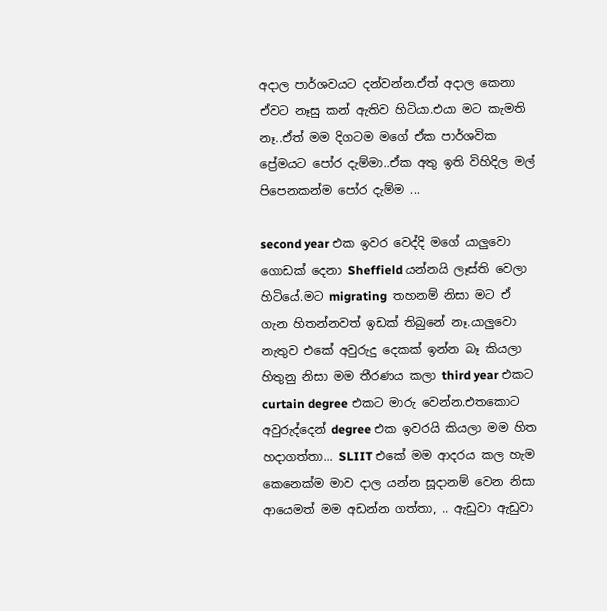අදාල පාර්ශවයට දන්වන්න.ඒත් අදාල කෙනා ඒවට නෑසු කන් ඇතිව හිටියා.එයා මට කැමති නෑ..ඒත් මම දිගටම මගේ ඒක පාර්ශවික ප්‍රේමයට පෝර දැම්මා..ඒක අතු ඉති විහිදිල මල් පිපෙනකන්ම පෝර දැම්ම ...

second year එක ඉවර වෙද්දි මගේ යාලුවො ගොඩක් දෙනා Sheffield යන්නයි ලෑස්ති වෙලා හිටියේ.මට migrating  තහනම් නිසා මට ඒ ගැන හිතන්නවත් ඉඩක් තිබුනේ නෑ.යාලුවො නැතුව එකේ අවුරුදු දෙකක් ඉන්න බෑ කියලා හිතුනු නිසා මම තීරණය කලා third year එකට curtain degree එකට මාරු වෙන්න.එතකොට අවුරුද්දෙන් degree එක ඉවරයි කියලා මම හිත හදාගත්තා... SLIIT එකේ මම ආදරය කල හැම කෙනෙක්ම මාව දාල යන්න සූදානම් වෙන නිසා ආයෙමත් මම අඩන්න ගත්තා, .. ඇඩුවා ඇඩුවා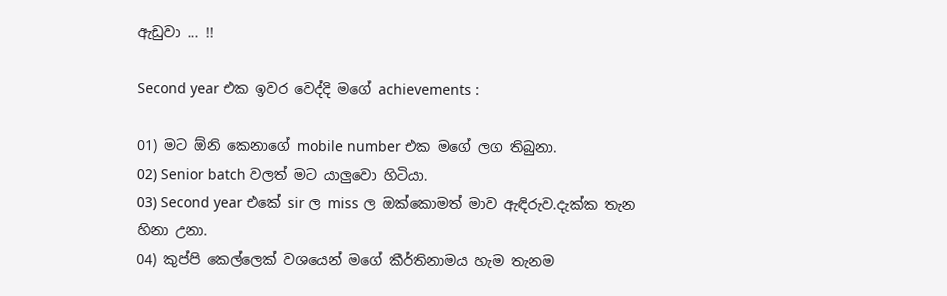ඇඩුවා ... !!

Second year එක ඉවර වෙද්දි මගේ achievements :

01) මට ඕනි කෙනාගේ mobile number එක මගේ ලග තිබුනා.
02) Senior batch වලත් මට යාලුවො හිටියා.
03) Second year එකේ sir ල miss ල ඔක්කොමත් මාව ඇඳිරුව.දැක්ක තැන හිනා උනා.
04) කුප්පි කෙල්ලෙක් වශයෙන් මගේ කීර්තිනාමය හැම තැනම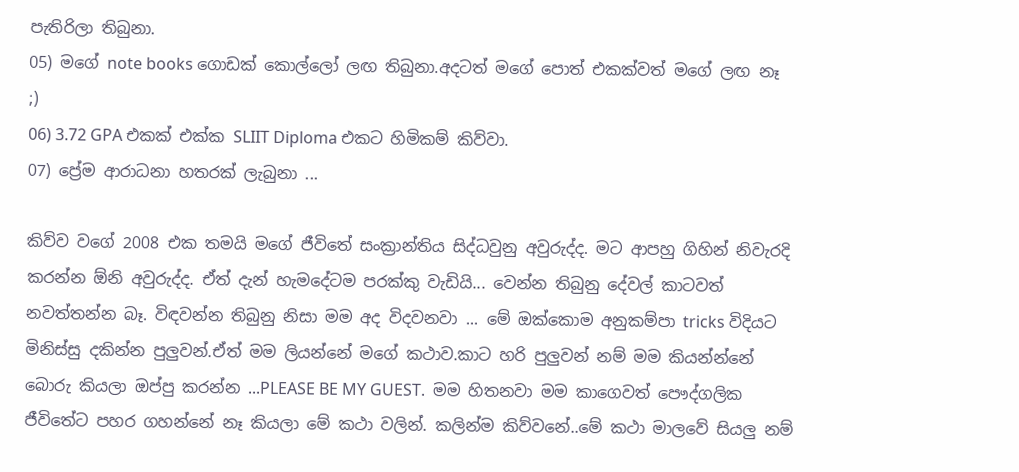පැතිරිලා තිබුනා.
05) මගේ note books ගොඩක් කොල්ලෝ ලඟ තිබුනා.අදටත් මගේ පොත් එකක්වත් මගේ ලඟ නෑ ;)
06) 3.72 GPA එකක් එක්ක SLIIT Diploma එකට හිමිකම් කිව්වා.
07) ප්‍රේම ආරාධනා හතරක් ලැබුනා ...

කිව්ව වගේ 2008 එක තමයි මගේ ජීවිතේ සංක්‍රාන්තිය සිද්ධවුනු අවුරුද්ද. මට ආපහු ගිහින් නිවැරදි කරන්න ඕනි අවුරුද්ද. ඒත් දැන් හැමදේටම පරක්කු වැඩියි... වෙන්න තිබුනු දේවල් කාටවත් නවත්තන්න බෑ. විඳවන්න තිබුනු නිසා මම අද විදවනවා ... මේ ඔක්කොම අනුකම්පා tricks විදියට මිනිස්සු දකින්න පුලුවන්.ඒත් මම ලියන්නේ මගේ කථාව.කාට හරි පුලුවන් නම් මම කියන්න්නේ බොරු කියලා ඔප්පු කරන්න ...PLEASE BE MY GUEST.  මම හිතනවා මම කාගෙවත් පෞද්ගලික ජීවිතේට පහර ගහන්නේ නෑ කියලා මේ කථා වලින්. කලින්ම කිව්වනේ..මේ කථා මාලවේ සියලු නම්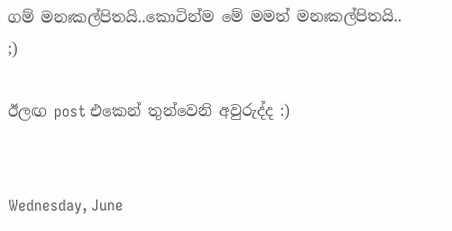ගම් මනඃකල්පිතයි..කොටින්ම මේ මමත් මනඃකල්පිතයි.. ;)

ඊලඟ post එකෙන් තුන්වෙනි අවුරුද්ද :)


Wednesday, June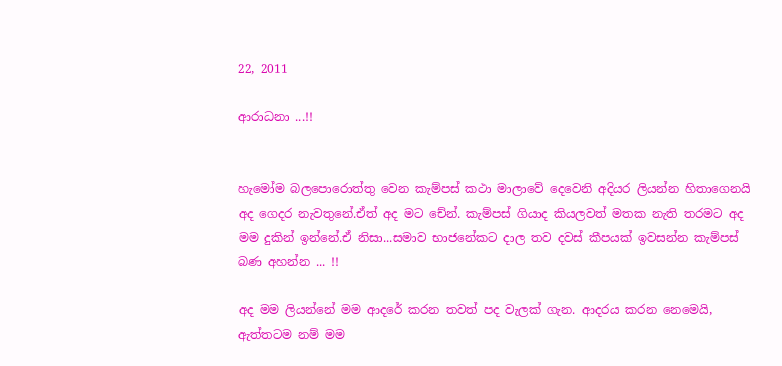22, 2011

ආරාධනා ...!!


හැමෝම බලපොරොත්තු වෙන කැම්පස් කථා මාලාවේ දෙවෙනි අදියර ලියන්න හිතාගෙනයි අද ගෙදර නැවතුනේ.ඒත් අද මට චේන්. කැම්පස් ගියාද කියලවත් මතක නැති තරමට අද මම දුකින් ඉන්නේ.ඒ නිසා...සමාව භාජනේකට දාල තව දවස් කීපයක් ඉවසන්න කැම්පස් බණ අහන්න ... !!

අද මම ලියන්නේ මම ආදරේ කරන තවත් පද වැලක් ගැන. ආදරය කරන නෙමෙයි, ඇත්තටම නම් මම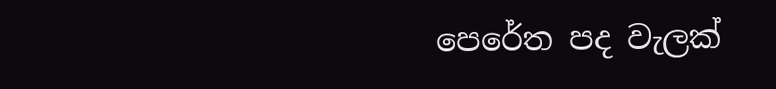පෙරේත පද වැලක්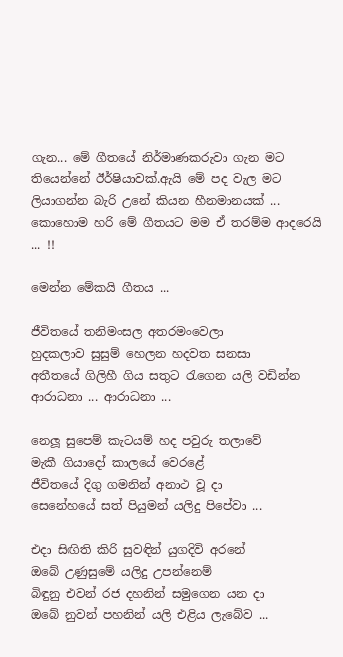ගැන... මේ ගීතයේ නිර්මාණකරුවා ගැන මට තියෙන්නේ ඊර්ෂියාවක්.ඇයි මේ පද වැල මට ලියාගන්න බැරි උනේ කියන හීනමානයක් ... කොහොම හරි මේ ගීතයට මම ඒ තරම්ම ආදරෙයි ... !!

මෙන්න මේකයි ගීතය ...

ජීවිතයේ තනිමංසල අතරමංවෙලා
හුදකලාව සුසුම් හෙලන හදවත සනසා
අතීතයේ ගිලිහී ගිය සතුට රැගෙන යලි වඩින්න
ආරාධනා ... ආරාධනා ...

නෙලූ සුපෙම් කැටයම් හද පවුරු තලාවේ
මැකී ගියාදෝ කාලයේ වෙරළේ
ජීවිතයේ දිගු ගමනින් අනාථ වූ දා
සෙනේහයේ සත් පියුමන් යලිදු පිපේවා ...

එදා සිඟිති කිරි සුවඳින් යුගදිවි අරනේ
ඔබේ උණුසුමේ යලිදු උපන්නෙම්
බිඳුනු එවන් රජ දහනින් සමුගෙන යන දා
ඔබේ නුවන් පහනින් යලි එළිය ලැබේව ...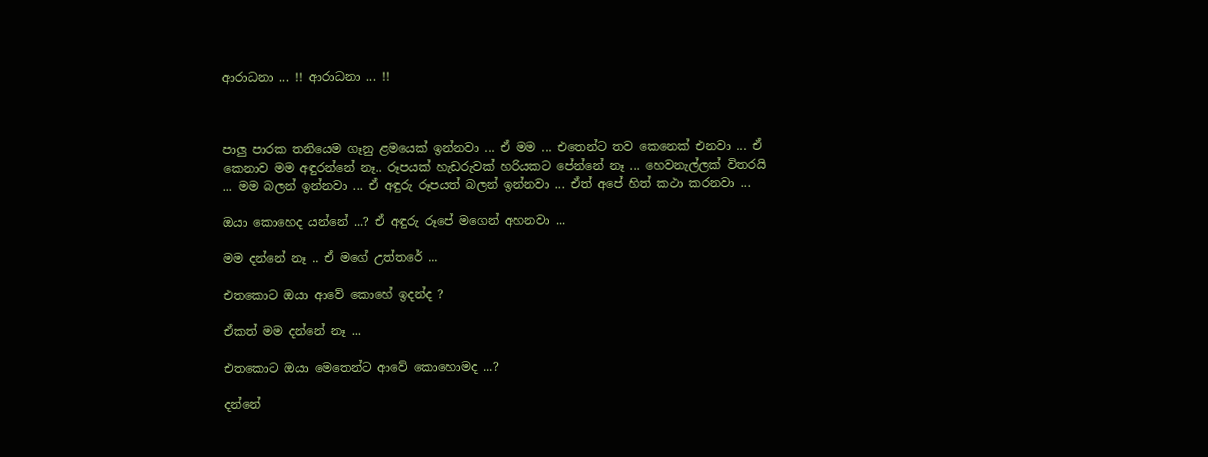ආරාධනා ... !! ආරාධනා ... !!



පාලු පාරක තනියෙම ගෑනු ළමයෙක් ඉන්නවා ... ඒ මම ... එතෙන්ට තව කෙනෙක් එනවා ... ඒ කෙනාව මම අඳුරන්නේ නෑ.. රූපයක් හැඩරුවක් හරියකට පේන්නේ නෑ ... හෙවනැල්ලක් විතරයි ... මම බලන් ඉන්නවා ... ඒ අඳුරු රූපයත් බලන් ඉන්නවා ... ඒත් අපේ හිත් කථා කරනවා ...

ඔයා කොහෙද යන්නේ ...? ඒ අඳුරු රූපේ මගෙන් අහනවා ...

මම දන්නේ නෑ .. ඒ මගේ උත්තරේ ...

එතකොට ඔයා ආවේ කොහේ ඉදන්ද ?

ඒකත් මම දන්නේ නෑ ...

එතකොට ඔයා මෙතෙන්ට ආවේ කොහොමද ...?

දන්නේ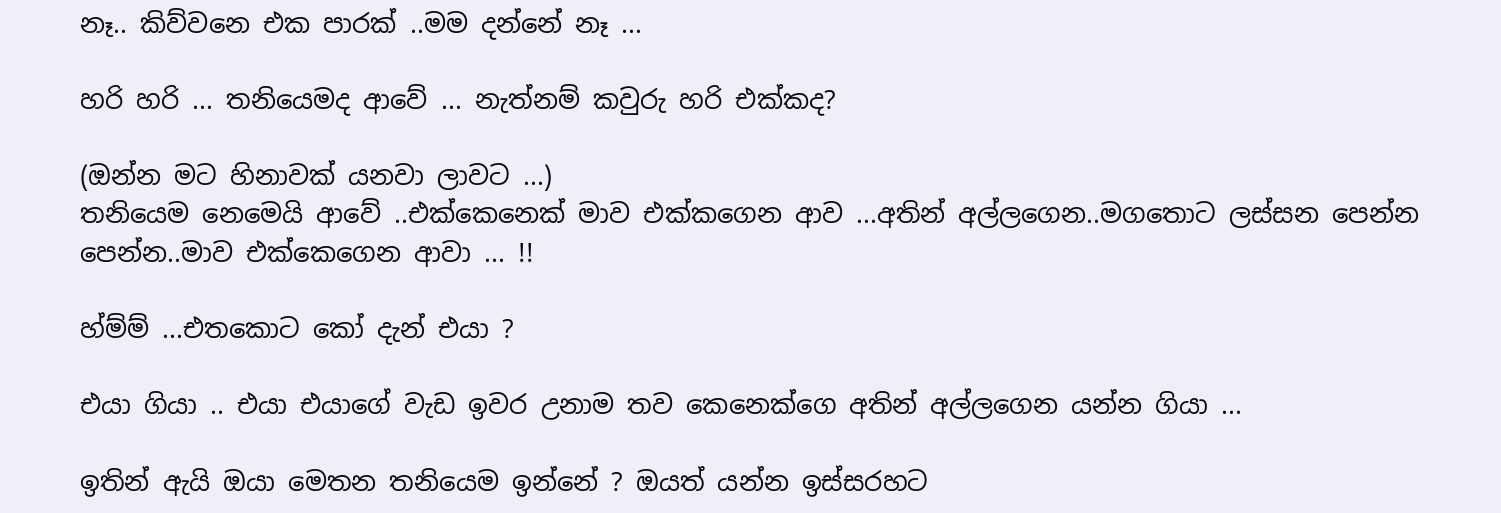නෑ.. කිව්වනෙ එක පාරක් ..මම දන්නේ නෑ ...

හරි හරි ... තනියෙමද ආවේ ... නැත්නම් කවුරු හරි එක්කද?

(ඔන්න මට හිනාවක් යනවා ලාවට ...)
තනියෙම නෙමෙයි ආවේ ..එක්කෙනෙක් මාව එක්කගෙන ආව ...අතින් අල්ලගෙන..මගතොට ලස්සන පෙන්න පෙන්න..මාව එක්කෙගෙන ආවා ... !!

හ්ම්ම් ...එතකොට කෝ දැන් එයා ?

එයා ගියා .. එයා එයාගේ වැඩ ඉවර උනාම තව කෙනෙක්ගෙ අතින් අල්ලගෙන යන්න ගියා ...

ඉතින් ඇයි ඔයා මෙතන තනියෙම ඉන්නේ ? ඔයත් යන්න ඉස්සරහට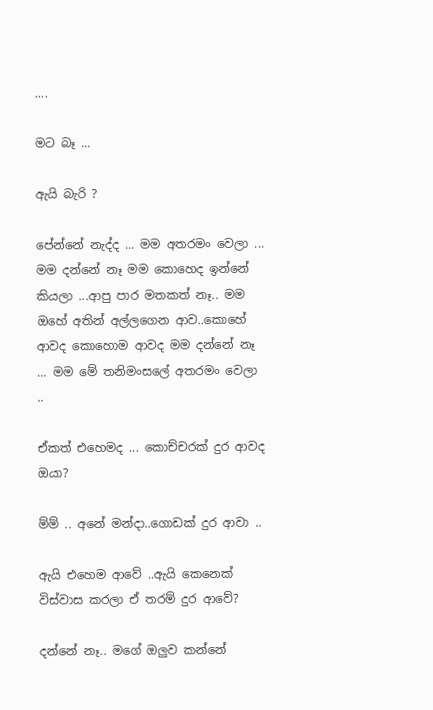....

මට බෑ ...

ඇයි බැරි ?

පේන්නේ නැද්ද ... මම අතරමං වෙලා ... මම දන්නේ නෑ මම කොහෙද ඉන්නේ කියලා ...ආපු පාර මතකත් නෑ.. මම ඔහේ අතින් අල්ලගෙන ආව..කොහේ ආවද කොහොම ආවද මම දන්නේ නෑ ... මම මේ තනිමංසලේ අතරමං වෙලා ..

ඒකත් එහෙමද ... කොච්චරක් දුර ආවද ඔයා?

ම්ම් .. අනේ මන්දා..ගොඩක් දුර ආවා ..

ඇයි එහෙම ආවේ ..ඇයි කෙනෙක් විස්වාස කරලා ඒ තරම් දුර ආවේ?

දන්නේ නෑ.. මගේ ඔලුව කන්නේ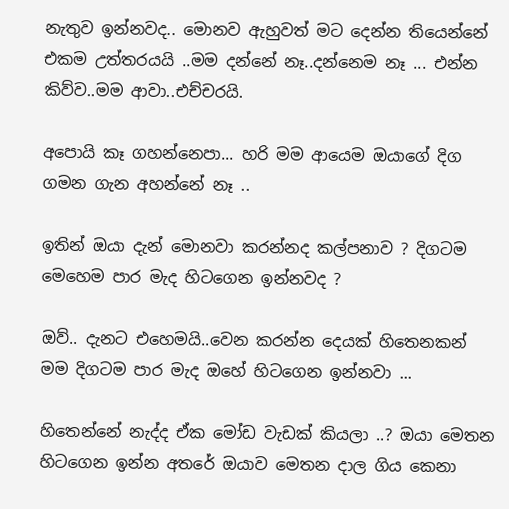නැතුව ඉන්නවද.. මොනව ඇහුවත් මට දෙන්න තියෙන්නේ එකම උත්තරයයි ..මම දන්නේ නෑ..දන්නෙම නෑ ... එන්න කිව්ව..මම ආවා..එච්චරයි.

අපොයි කෑ ගහන්නෙපා... හරි මම ආයෙම ඔයාගේ දිග ගමන ගැන අහන්නේ නෑ ..

ඉතින් ඔයා දැන් මොනවා කරන්නද කල්පනාව ? දිගටම මෙහෙම පාර මැද හිටගෙන ඉන්නවද ?

ඔව්.. දැනට එහෙමයි..වෙන කරන්න දෙයක් හිතෙනකන් මම දිගටම පාර මැද ඔහේ හිටගෙන ඉන්නවා ...

හිතෙන්නේ නැද්ද ඒක මෝඩ වැඩක් කියලා ..? ඔයා මෙතන හිටගෙන ඉන්න අතරේ ඔයාව මෙතන දාල ගිය කෙනා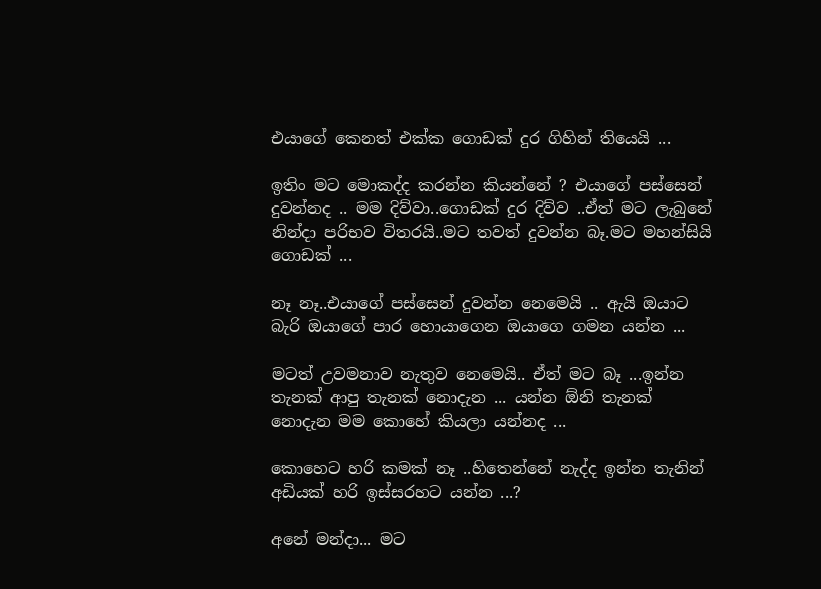එයාගේ කෙනත් එක්ක ගොඩක් දුර ගිහින් තියෙයි ...

ඉතිං මට මොකද්ද කරන්න කියන්නේ ? එයාගේ පස්සෙන් දුවන්නද .. මම දිව්වා..ගොඩක් දුර දිව්ව ..ඒත් මට ලැබුනේ නින්දා පරිභව විතරයි..මට තවත් දුවන්න බෑ.මට මහන්සියි ගොඩක් ...

නෑ නෑ..එයාගේ පස්සෙන් දුවන්න නෙමෙයි .. ඇයි ඔයාට බැරි ඔයාගේ පාර හොයාගෙන ඔයාගෙ ගමන යන්න ...

මටත් උවමනාව නැතුව නෙමෙයි.. ඒත් මට බෑ ...ඉන්න තැනක් ආපු තැනක් නොදැන ... යන්න ඕනි තැනක් නොදැන මම කොහේ කියලා යන්නද ...

කොහෙට හරි කමක් නෑ ..හිතෙන්නේ නැද්ද ඉන්න තැනින් අඩියක් හරි ඉස්සරහට යන්න ...?

අනේ මන්දා... මට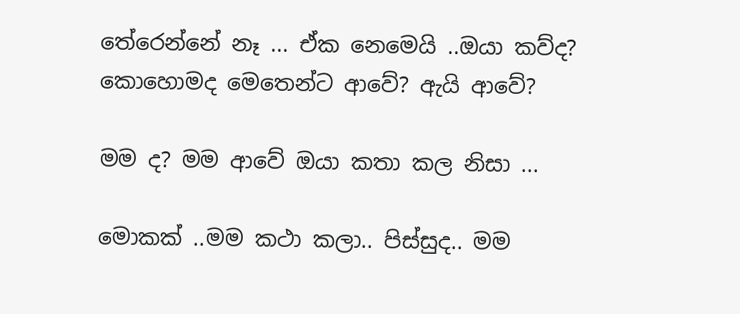තේරෙන්නේ නෑ ... ඒක නෙමෙයි ..ඔයා කව්ද? කොහොමද මෙතෙන්ට ආවේ? ඇයි ආවේ?

මම ද? මම ආවේ ඔයා කතා කල නිසා ...

මොකක් ..මම කථා කලා.. පිස්සුද.. මම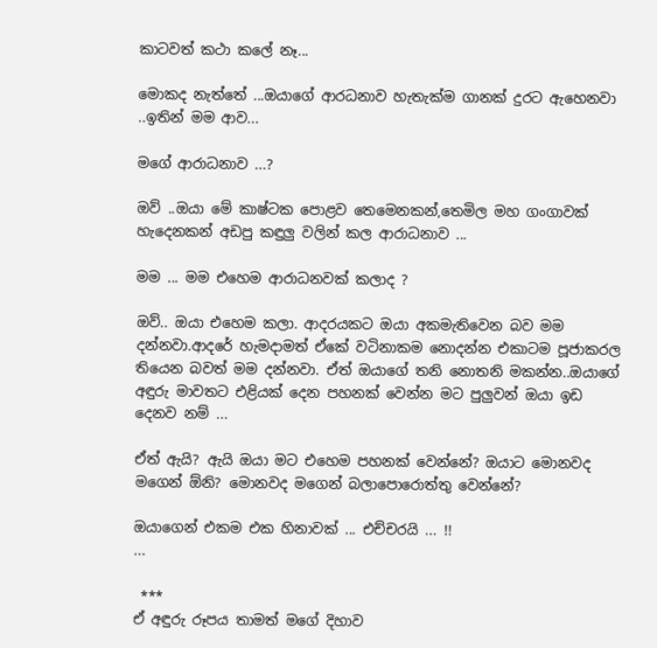කාටවත් කථා කලේ නෑ...

මොකද නැත්තේ ...ඔයාගේ ආරධනාව හැතැක්ම ගානක් දුරට ඇහෙනවා ..ඉතින් මම ආව...

මගේ ආරාධනාව ...?

ඔව් ..ඔයා මේ කාෂ්ටක පොළව තෙමෙනකන්,තෙමිල මහ ගංගාවක් හැදෙනකන් අඩපු කඳුලු වලින් කල ආරාධනාව ...

මම ... මම එහෙම ආරාධනවක් කලාද ?

ඔව්.. ඔයා එහෙම කලා. ආදරයකට ඔයා අකමැතිවෙන බව මම දන්නවා.ආදරේ හැමදාමත් ඒකේ වටිනාකම නොදන්න එකාටම පූජාකරල තියෙන බවත් මම දන්නවා. ඒත් ඔයාගේ තනි නොතනි මකන්න..ඔයාගේ අඳුරු මාවතට එළියක් දෙන පහනක් වෙන්න මට පුලුවන් ඔයා ඉඩ දෙනව නම් ...

ඒත් ඇයි? ඇයි ඔයා මට එහෙම පහනක් වෙන්නේ? ඔයාට මොනවද මගෙන් ඕනි? මොනවද මගෙන් බලාපොරොත්තු වෙන්නේ?

ඔයාගෙන් එකම එක හිනාවක් ... එච්චරයි ... !!
...

 ***
ඒ අඳුරු රූපය තාමත් මගේ දිහාව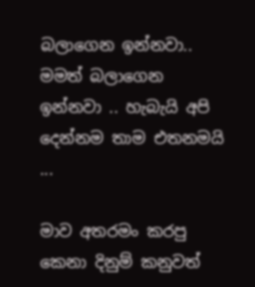බලාගෙන ඉන්නවා.. මමත් බලාගෙන ඉන්නවා .. හැබැයි අපි දෙන්නම තාම එතනමයි ...

මාව අතරමං කරපු කෙනා දිනුම් කනුවත්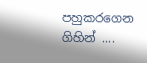පහුකරගෙන ගිහින් ....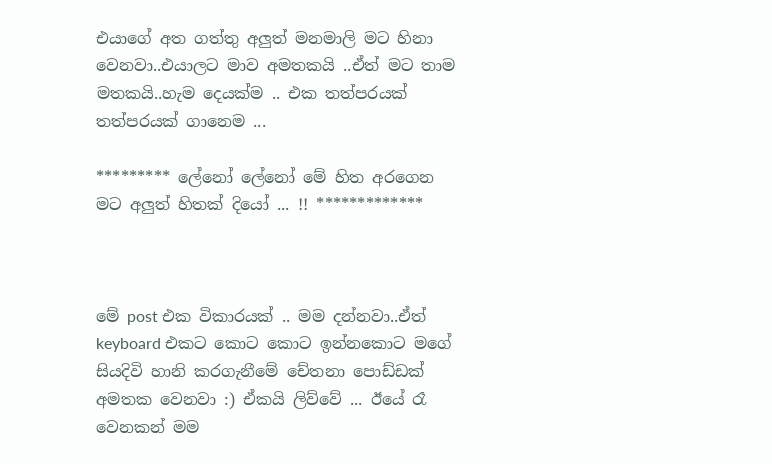එයාගේ අත ගත්තු අලුත් මනමාලි මට හිනා වෙනවා..එයාලට මාව අමතකයි ..ඒත් මට තාම මතකයි..හැම දෙයක්ම .. එක තත්පරයක් තත්පරයක් ගානෙම ...

********* ලේනෝ ලේනෝ මේ හිත අරගෙන මට අලුත් හිතක් දියෝ ... !! *************



මේ post එක විකාරයක් .. මම දන්නවා..ඒත් keyboard එකට කොට කොට ඉන්නකොට මගේ සියදිවි හානි කරගැනීමේ චේතනා පොඩ්ඩක් අමතක වෙනවා :) ඒකයි ලිව්වේ ... ඊයේ රෑ වෙනකන් මම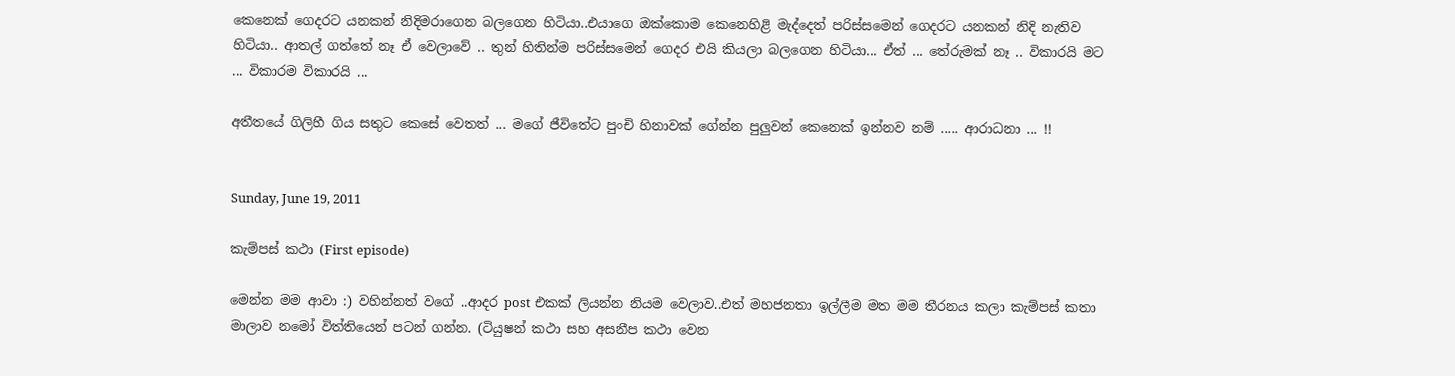කෙනෙක් ගෙදරට යනකන් නිදිමරාගෙන බලගෙන හිටියා..එයාගෙ ඔක්කොම කෙනෙහිළි මැද්දෙත් පරිස්සමෙන් ගෙදරට යනකන් නිදි නැතිව හිටියා.. ආතල් ගත්තේ නෑ ඒ වෙලාවේ .. තුන් හිතින්ම පරිස්සමෙන් ගෙදර එයි කියලා බලගෙන හිටියා... ඒත් ... තේරුමක් නෑ .. විකාරයි මට ... විකාරම විකාරයි ...

අතීතයේ ගිලිහී ගිය සතුට කෙසේ වෙතත් ... මගේ ජීවිතේට පුංචි හිනාවක් ගේන්න පුලුවන් කෙනෙක් ඉන්නව නම් ..... ආරාධනා ... !!


Sunday, June 19, 2011

කැම්පස් කථා (First episode)

මෙන්න මම ආවා :) වහින්නත් වගේ ..ආදර post එකක් ලියන්න නියම වෙලාව..එත් මහජනතා ඉල්ලීම මත මම තීරනය කලා කැම්පස් කතා මාලාව නමෝ විත්තියෙන් පටන් ගන්න. (ටි‍යුෂන් කථා සහ අසනීප කථා වෙන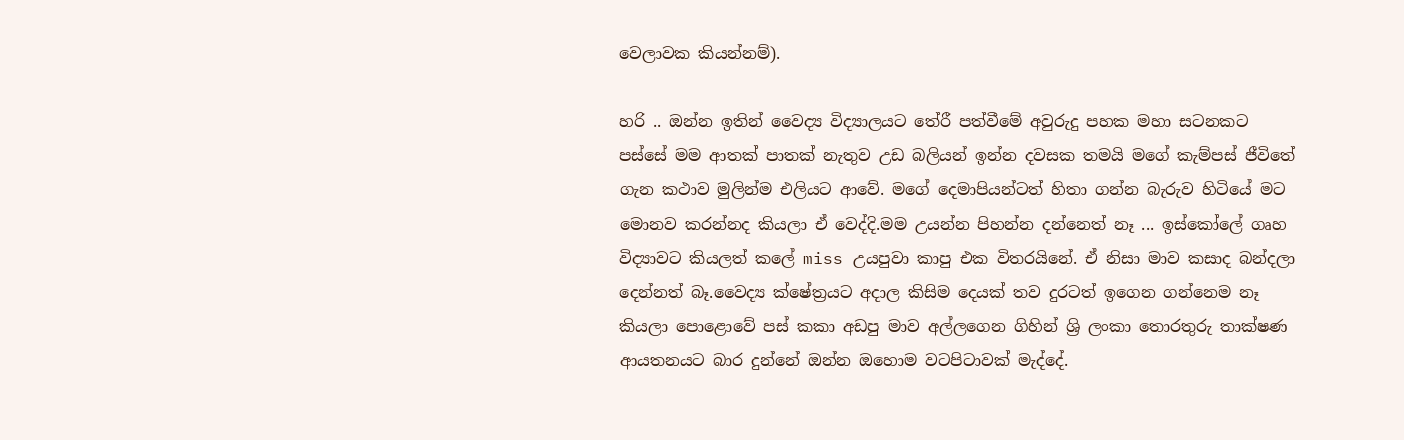වෙලාවක කියන්නම්).

හරි .. ඔන්න ඉතින් වෛද්‍ය විද්‍යාලයට තේරී පත්වීමේ අවුරුදු පහක මහා සටනකට පස්සේ මම ආතක් පාතක් නැතුව උඩ බලියන් ඉන්න දවසක තමයි මගේ කැම්පස් ජීවිතේ ගැන කථාව මුලින්ම එලියට ආවේ. මගේ දෙමාපියන්ටත් හිතා ගන්න බැරුව හිටියේ මට මොනව කරන්නද කියලා ඒ වෙද්දි.මම උයන්න පිහන්න දන්නෙත් නෑ ... ඉස්කෝලේ ගෘහ විද්‍යාවට කියලත් කලේ miss උයපුවා කාපු එක විතරයිනේ. ඒ නිසා මාව කසාද බන්දලා දෙන්නත් බෑ.වෛද්‍ය ක්ෂේත්‍රයට අදාල කිසිම දෙයක් තව දුරටත් ඉගෙන ගන්නෙම නෑ කියලා පොළොවේ පස් කකා අඩපු මාව අල්ලගෙන ගිහින් ශ්‍රි ලංකා තොරතුරු තාක්ෂණ ආයතනයට බාර දුන්නේ ඔන්න ඔහොම වටපිටාවක් මැද්දේ.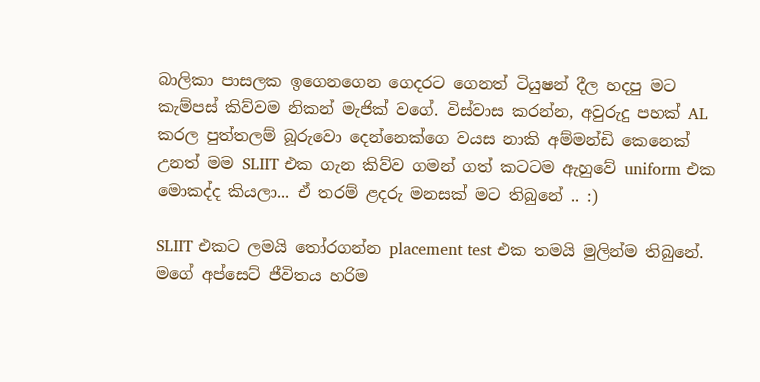බාලිකා පාසලක ඉගෙනගෙන ගෙදරට ගෙනත් ටියුෂන් දීල හදපු මට කැම්පස් කිව්වම නිකන් මැජික් වගේ. විස්වාස කරන්න, අවුරුදු පහක් AL කරල පුත්තලම් බූරුවො දෙන්නෙක්ගෙ වයස නාකි අම්මන්ඩි කෙනෙක් උනත් මම SLIIT එක ගැන කිව්ව ගමන් ගත් කටටම ඇහුවේ uniform එක මොකද්ද කියලා... ඒ තරම් ළදරු මනසක් මට තිබුනේ .. :)

SLIIT එකට ලමයි තෝරගන්න placement test එක තමයි මුලින්ම තිබුනේ. මගේ අප්සෙට් ජීවිතය හරිම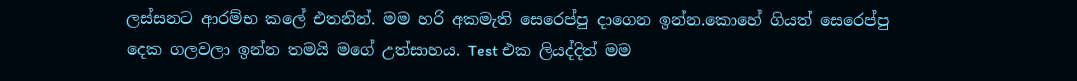ලස්සනට ආරම්භ කලේ එතනින්. මම හරි අකමැති සෙරෙප්පු දාගෙන ඉන්න.කොහේ ගියත් සෙරෙප්පු දෙක ගලවලා ඉන්න තමයි මගේ උත්සාහය. Test එක ලියද්දිත් මම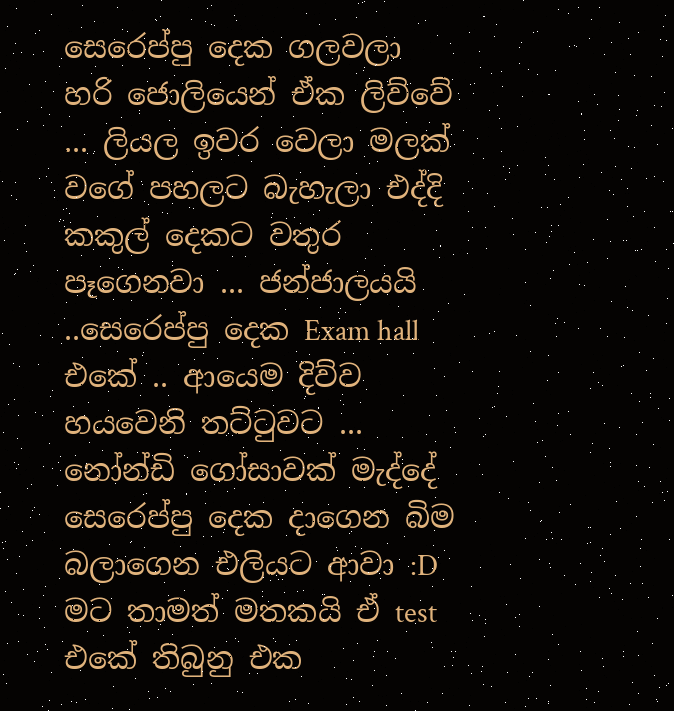සෙරෙප්පු දෙක ගලවලා හරි ජොලියෙන් ඒක ලිව්වේ ... ලියල ඉවර වෙලා මලක් වගේ පහලට බැහැලා එද්දි කකුල් දෙකට වතුර පෑගෙනවා ... ජන්ජාලයයි ..සෙරෙප්පු දෙක Exam hall එකේ .. ආයෙම දිව්ව හයවෙනි තට්ටුවට ... නෝන්ඩි ගෝසාවක් මැද්දේ සෙරෙප්පු දෙක දාගෙන බිම බලාගෙන එලියට ආවා :D මට තාමත් මතකයි ඒ test එකේ තිබුනු එක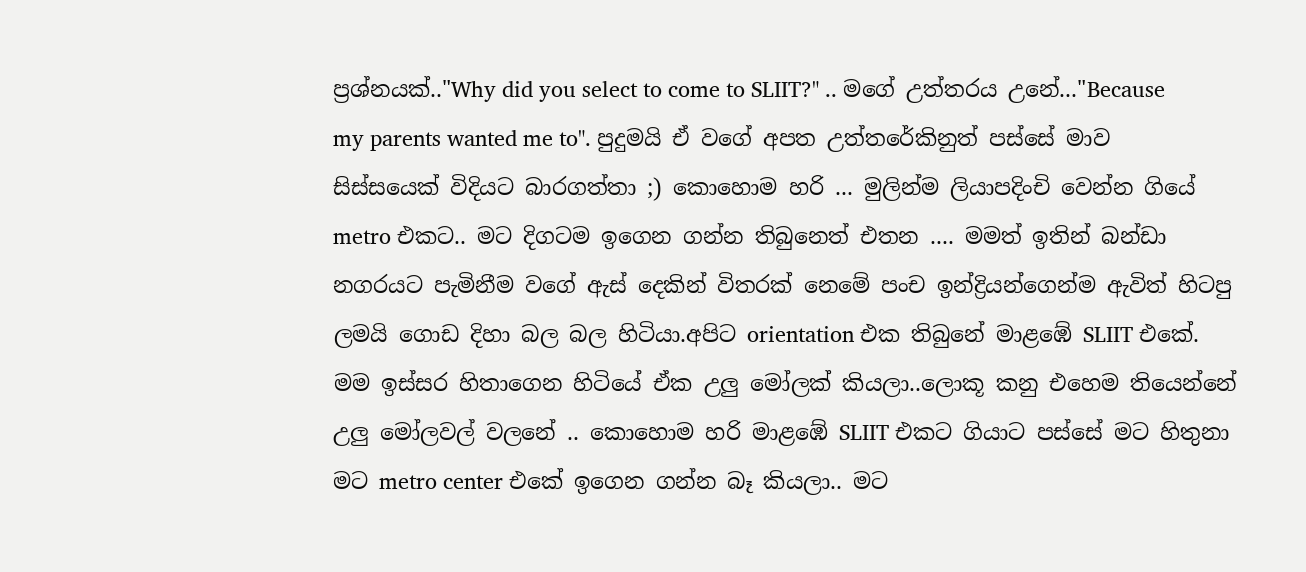ප්‍රශ්නයක්.."Why did you select to come to SLIIT?" .. මගේ උත්තරය උනේ..."Because my parents wanted me to". පුදුමයි ඒ වගේ අපත උත්තරේකිනුත් පස්සේ මාව සිස්සයෙක් විදියට බාරගත්තා ;) කොහොම හරි ... මුලින්ම ලියාපදිංචි වෙන්න ගියේ metro එකට.. මට දිගටම ඉගෙන ගන්න තිබුනෙත් එතන .... මමත් ඉතින් බන්ඩා නගරයට පැමිනීම වගේ ඇස් දෙකින් විතරක් නෙමේ පංච ඉන්ද්‍රියන්ගෙන්ම ඇවිත් හිටපු ලමයි ගොඩ දිහා බල බල හිටියා.අපිට orientation එක තිබුනේ මාළඹේ SLIIT එකේ. මම ඉස්සර හිතාගෙන හිටියේ ඒක උලු මෝලක් කියලා..ලොකූ කනු එහෙම තියෙන්නේ උලු මෝලවල් වලනේ .. කොහොම හරි මාළඹේ SLIIT එකට ගියාට පස්සේ මට හිතුනා මට metro center එකේ ඉගෙන ගන්න බෑ කියලා.. මට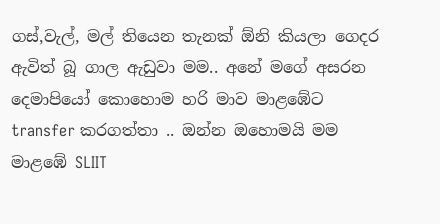ගස්,වැල්, මල් තියෙන තැනක් ඕනි කියලා ගෙදර ඇවිත් බූ ගාල ඇඩුවා මම.. අනේ මගේ අසරන දෙමාපියෝ කොහොම හරි මාව මාළඹේට transfer කරගත්තා .. ඔන්න ඔහොමයි මම මාළඹේ SLIIT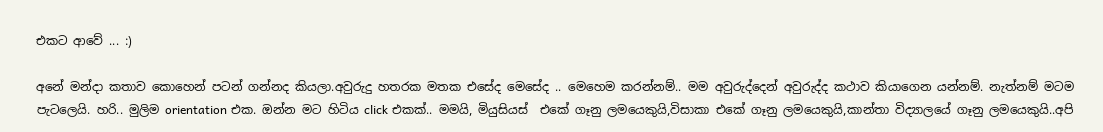එකට ආවේ ... :)

අනේ මන්දා කතාව කොහෙන් පටන් ගන්නද කියලා.අවුරුදු හතරක මතක එසේද මෙසේද .. මෙහෙම කරන්නම්.. මම අවුරුද්දෙන් අවුරුද්ද කථාව කියාගෙන යන්නම්. නැත්නම් මටම පැටලෙයි. හරි.. මුලිම orientation එක. ඔන්න මට හිටිය click එකක්.. මමයි, මියුසියස්  එකේ ගෑනු ලමයෙකුයි,විසාකා එකේ ගෑනු ලමයෙකුයි,කාන්තා විද්‍යාලයේ ගෑනු ලමයෙකුයි..අපි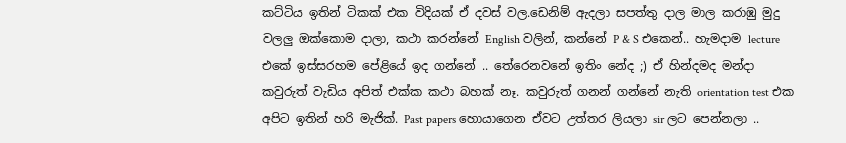කට්ටිය ඉතින් ටිකක් එක විදියක් ඒ දවස් වල.ඩෙනිම් ඇදලා සපත්තු දාල මාල කරාඹු මුදු වලලු ඔක්කොම දාලා, කථා කරන්නේ English වලින්, කන්නේ P & S එකෙන්.. හැමදාම lecture එකේ ඉස්සරහම පේළියේ ඉද ගන්නේ .. තේරෙනවනේ ඉතිං නේද ;) ඒ හින්දමද මන්දා කවුරුත් වැඩිය අපිත් එක්ක කථා බහක් නෑ. කවුරුත් ගනන් ගන්නේ නැති orientation test එක අපිට ඉතින් හරි මැජික්. Past papers හොයාගෙන ඒවට උත්තර ලියලා sir ලට පෙන්නලා ..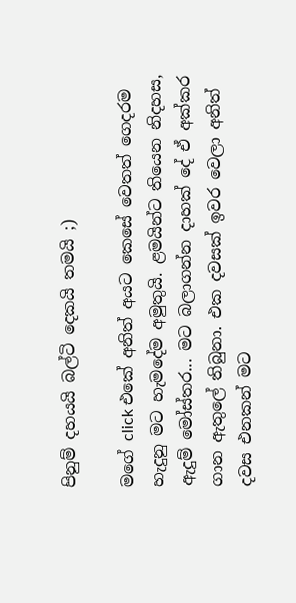පිනුම් දහයයි බල්ටි දෙකයි තමයි ;)

මගේ click එකේ අනිත් අයට කෙසේ වෙතත් ගෙදරම හැදුනු මට හැමදේම අමුතුයි. ළමයින්ට තියෙන නිදහස, ඇදුම් මෝස්තර... මට බලාගන්න දාහක් දේ ඒ අක්කර ගාන ඇතුලේ තිබුනා. එක දවසක් ඉවර වෙලා අනිත් දවස එනකන් මට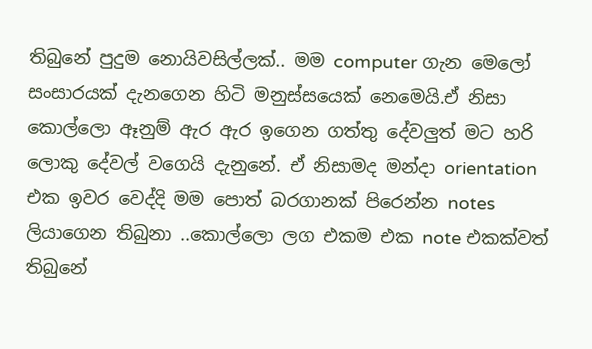තිබුනේ පුදුම නොයිවසිල්ලක්.. මම computer ගැන මෙලෝ සංසාරයක් දැනගෙන හිටි මනුස්සයෙක් නෙමෙයි.ඒ නිසා කොල්ලො ඈනුම් ඇර ඇර ඉගෙන ගත්තු දේවලුත් මට හරි ලොකු දේවල් වගෙයි දැනුනේ. ඒ නිසාමද මන්දා orientation එක ඉවර වෙද්දි මම පොත් බරගානක් පිරෙන්න notes ලියාගෙන තිබුනා ..කොල්ලො ලග එකම එක note එකක්වත් තිබුනේ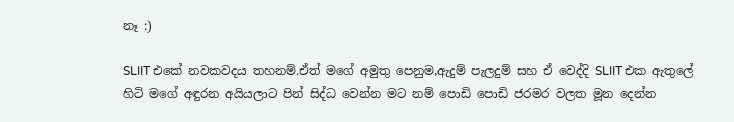නෑ :)

SLIIT එකේ නවකවදය තහනම්.ඒත් මගේ අමුතු පෙනුම,ඇදුම් පැලදුම් සහ ඒ වෙද්දි SLIIT එක ඇතුලේ හිටි මගේ අඳුරන අයියලාට පින් සිද්ධ වෙන්න මට නම් පොඩි පොඩි ජරමර වලත මූන දෙන්න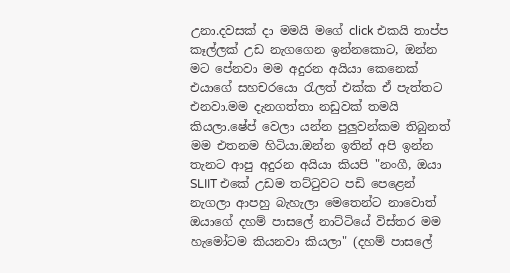උනා.දවසක් දා මමයි මගේ click එකයි තාප්ප කෑල්ලක් උඩ නැගගෙන ඉන්නකොට, ඔන්න මට පේනවා මම අදුරන අයියා කෙනෙක් එයාගේ සහචරයො රැලත් එක්ක ඒ පැත්තට එනවා.මම දැනගත්තා නඩුවක් තමයි කියලා.ෂේප් වෙලා යන්න පුලුවන්කම තිබුනත් මම එතනම හිටියා.ඔන්න ඉතින් අපි ඉන්න තැනට ආපු අදුරන අයියා කියපි "නංගී, ඔයා SLIIT එකේ උඩම තට්ටුවට පඩි පෙළෙන් නැගලා ආපහු බැහැලා මෙතෙන්ට නාවොත් ඔයාගේ දහම් පාසලේ නාට්ටියේ විස්තර මම හැමෝටම කියනවා කියලා" (දහම් පාසලේ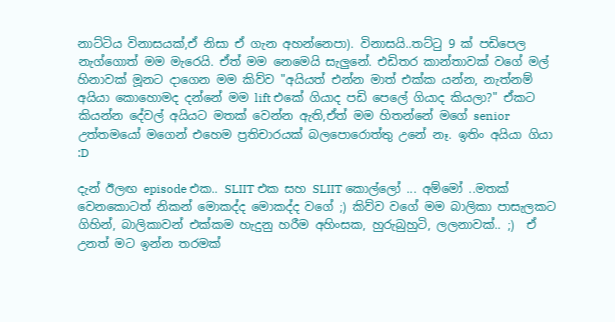නාට්ටිය විනාසයක්,ඒ නිසා ඒ ගැන අහන්නෙපා). විනාසයි..තට්ටු 9 ක් පඩිපෙල නැග්ගොත් මම මැරෙයි. ඒත් මම නෙමෙයි සැලුනේ. එඩිතර කාන්තාවක් වගේ මල් හිනාවක් මූනට දාගෙන මම කිව්ව "අයියත් එන්න මාත් එක්ක යන්න, නැත්නම් අයියා කොහොමද දන්නේ මම lift එකේ ගියාද පඩි පෙලේ ගියාද කියලා?" ඒකට කියන්න දේවල් අයියට මතක් වෙන්න ඇති,ඒත් මම හිතන්නේ මගේ senior උත්තමයෝ මගෙන් එහෙම ප්‍රතිචාරයක් බලපොරොත්තු උනේ නෑ. ඉතිං අයියා ගියා :D

දැන් ඊලඟ episode එක.. SLIIT එක සහ SLIIT කොල්ලෝ ... අම්මෝ ..මතක් වෙනකොටත් නිකන් මොකද්ද මොකද්ද වගේ ;) කිව්ව වගේ මම බාලිකා පාසැලකට ගිහින්, බාලිකාවන් එක්කම හැදුනු හරීම අහිංසක, හුරුබුහුටි, ලලනාවක්.. ;)  ඒ උනත් මට ඉන්න තරමක්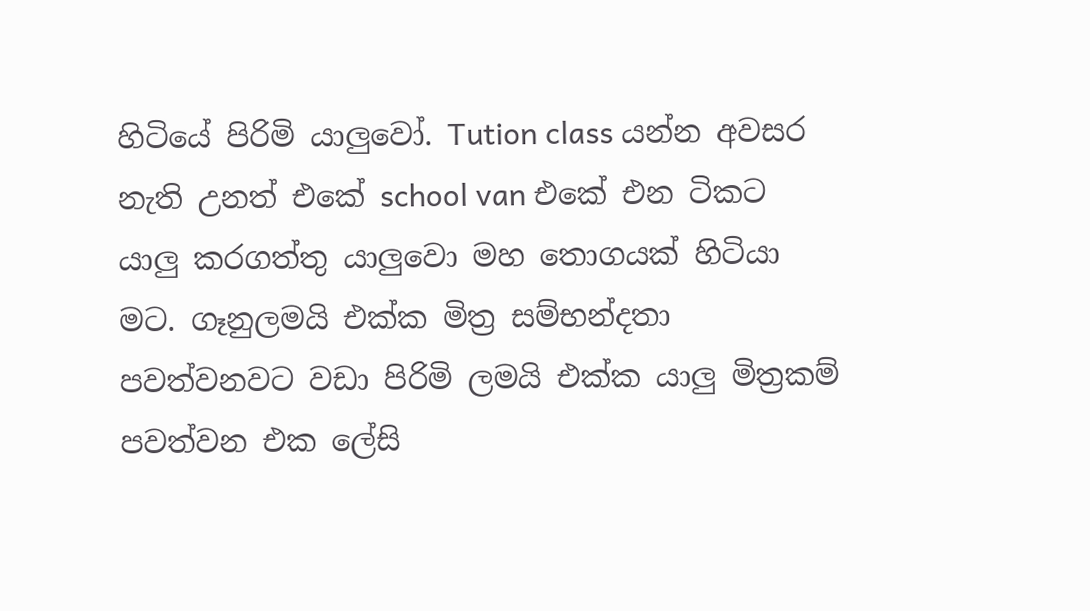හිටියේ පිරිමි යාලුවෝ. Tution class යන්න අවසර නැති උනත් එකේ school van එකේ එන ටිකට යාලු කරගත්තු යාලුවො මහ තොගයක් හිටියා මට. ගෑනුලමයි එක්ක මිත්‍ර සම්භන්දතා පවත්වනවට වඩා පිරිමි ලමයි එක්ක යාලු මිත්‍රකම් පවත්වන එක ලේසි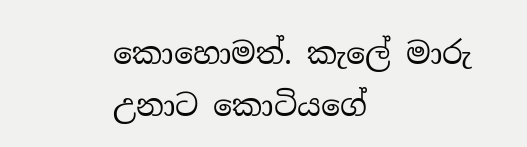කොහොමත්. කැලේ මාරු උනාට කොටියගේ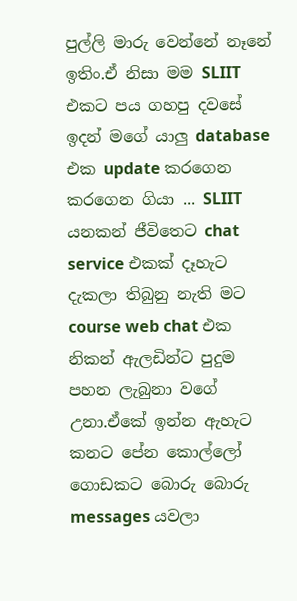පුල්ලි මාරු වෙන්නේ නෑනේ ඉතිං.ඒ නිසා මම SLIIT එකට පය ගහපු දවසේ ඉදන් මගේ යාලු database එක update කරගෙන කරගෙන ගියා ... SLIIT යනකන් ජීවිතෙට chat service එකක් දෑහැට දැකලා තිබුනු නැති මට course web chat එක නිකන් ඇලඩින්ට පුදුම පහන ලැබුනා වගේ උනා.ඒකේ ඉන්න ඇහැට කනට පේන කොල්ලෝ ගොඩකට බොරු බොරු messages යවලා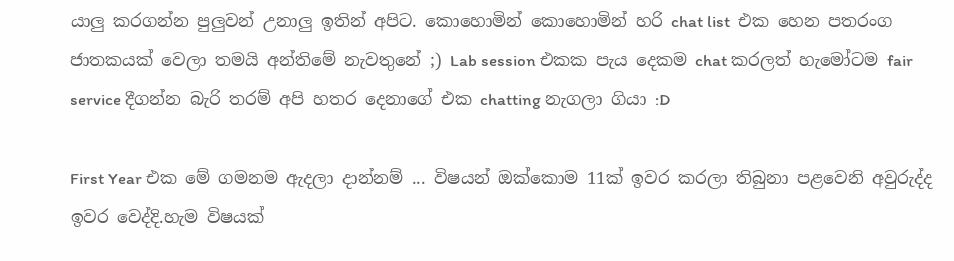යාලු කරගන්න පුලුවන් උනාලු ඉතින් අපිට. කොහොමින් කොහොමින් හරි chat list  එක හෙන පතරංග ජාතකයක් වෙලා තමයි අන්තිමේ නැවතුනේ ;) Lab session එකක පැය දෙකම chat කරලත් හැමෝටම fair service දීගන්න බැරි තරම් අපි හතර දෙනාගේ එක chatting නැගලා ගියා :D

First Year එක මේ ගමනම ඇදලා දාන්නම් ... විෂයන් ඔක්කොම 11ක් ඉවර කරලා තිබුනා පළවෙනි අවුරුද්ද ඉවර වෙද්දි.හැම විෂයක්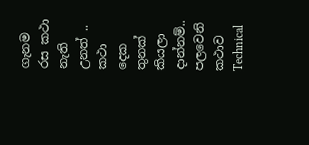ගැනම රස කථා නැති උනත් .. කථා දෙක තුනක් කියලා දාන්නම්.. පලවෙනි කථාව  Technical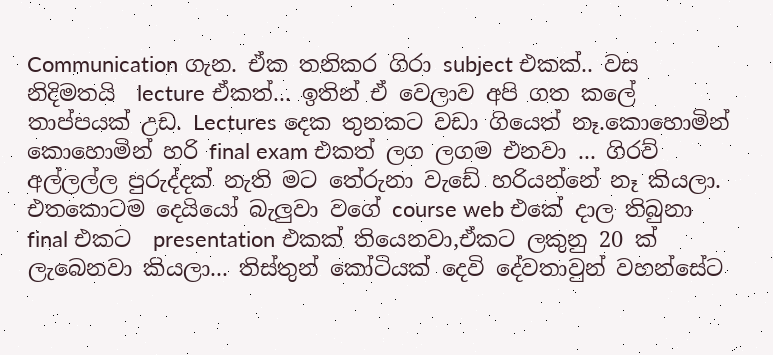Communication ගැන. ඒක තනිකර ගිරා subject එකක්.. වස නිදිමතයි  lecture ඒකත්... ඉතින් ඒ වෙලාව අපි ගත කලේ තාප්පයක් උඩ. Lectures දෙක තුනකට වඩා ගියෙත් නෑ.කොහොමින් කොහොමින් හරි final exam එකත් ලග ලගම එනවා ... ගිරව් අල්ලල්ල පුරුද්දක් නැති මට තේරුනා වැඩේ හරියන්නේ නෑ කියලා. එතකොටම දෙයියෝ බැලුවා වගේ course web එකේ දාල තිබුනා final එකට  presentation එකක් තියෙනවා,ඒකට ලකුනු 20 ක් ලැබෙනවා කියලා... තිස්තුන් කෝටියක් දෙවි දේවතාවුන් වහන්සේට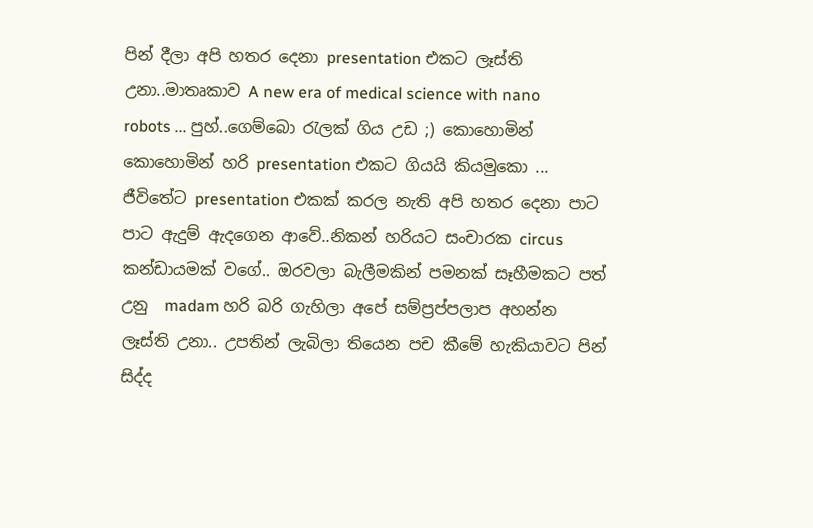පින් දීලා අපි හතර දෙනා presentation එකට ලෑස්ති උනා..මාතෘකාව A new era of medical science with nano robots ... පුහ්..ගෙම්බො රැලක් ගිය උඩ ;) කොහොමින් කොහොමින් හරි presentation එකට ගියයි කියමුකො ... ජීවිතේට presentation එකක් කරල නැති අපි හතර දෙනා පාට පාට ඇදුම් ඇදගෙන ආවේ..නිකන් හරියට සංචාරක circus කන්ඩායමක් වගේ.. ඔරවලා බැලීමකින් පමනක් සෑහීමකට පත් උනු  madam හරි බරි ගැහිලා අපේ සම්ප්‍රප්පලාප අහන්න ලෑස්ති උනා.. උපතින් ලැබිලා තියෙන පච කීමේ හැකියාවට පින් සිද්ද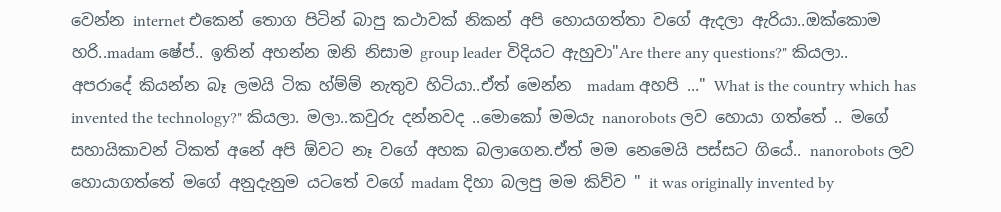වෙන්න internet එකෙන් තොග පිටින් බාපු කථාවක් නිකන් අපි හොයගත්තා වගේ ඇදලා ඇරියා..ඔක්කොම හරි..madam ෂේප්.. ඉතින් අහන්න ඔනි නිසාම group leader විදියට ඇහුවා"Are there any questions?" කියලා.. අපරාදේ කියන්න බෑ ලමයි ටික හ්ම්ම් නැතුව හිටියා..ඒත් මෙන්න  madam අහපි ..." What is the country which has invented the technology?" කියලා. මලා..කවුරු දන්නවද ..මොකෝ මමයැ nanorobots ලව හොයා ගත්තේ .. මගේ සහායිකාවන් ටිකත් අනේ අපි ඕවට නෑ වගේ අහක බලාගෙන.ඒත් මම නෙමෙයි පස්සට ගියේ.. nanorobots ලව හොයාගත්තේ මගේ අනුදැනුම යටතේ වගේ madam දිහා බලපු මම කිව්ව " it was originally invented by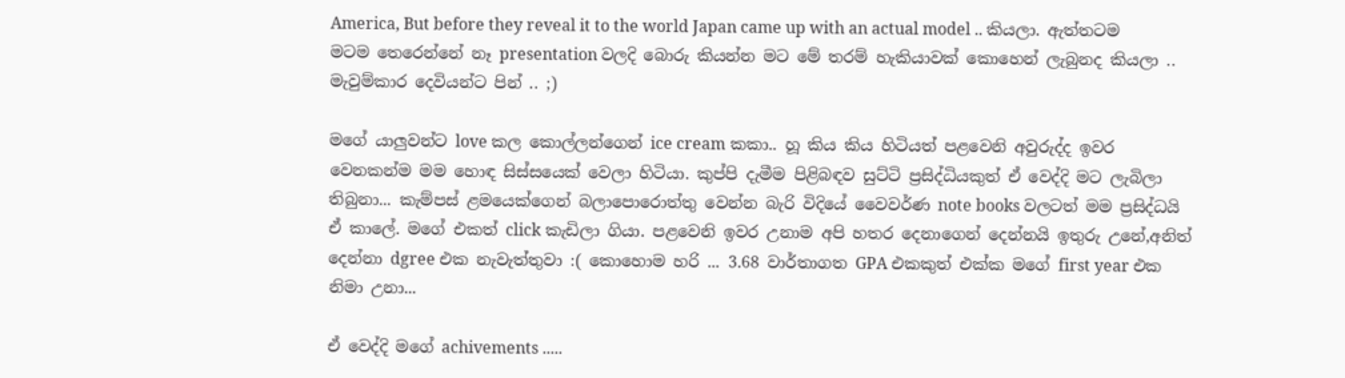America, But before they reveal it to the world Japan came up with an actual model .. කියලා. ඇත්තටම මටම තෙරෙන්නේ නෑ presentation වලදි බොරු කියන්න මට මේ තරම් හැකියාවක් කොහෙන් ලැබුනද කියලා .. මැවුම්කාර දෙවියන්ට පින් .. ;)

මගේ යාලුවන්ට love කල කොල්ලන්ගෙන් ice cream කකා.. හූ කිය කිය හිටියත් පළවෙනි අවුරුද්ද ඉවර වෙනකන්ම මම හොඳ සිස්සයෙක් වෙලා හිටියා. කුප්පි දැමීම පිළිබඳව සුට්ටි ප්‍රසිද්ධියකුත් ඒ වෙද්දි මට ලැබිලා තිබුනා... කැම්පස් ළමයෙක්ගෙන් බලාපොරොත්තු වෙන්න බැරි විදියේ වෛවර්ණ note books වලටත් මම ප්‍රසිද්ධයි ඒ කාලේ. මගේ එකත් click කැඩිලා ගියා. පළවෙනි ඉවර උනාම අපි හතර දෙනාගෙන් දෙන්නයි ඉතුරු උනේ,අනිත් දෙන්නා dgree එක නැවැත්තුවා :( කොහොම හරි ... 3.68 වාර්තාගත GPA එකකුත් එක්ක මගේ first year එක නිමා උනා...

ඒ වෙද්දි මගේ achivements .....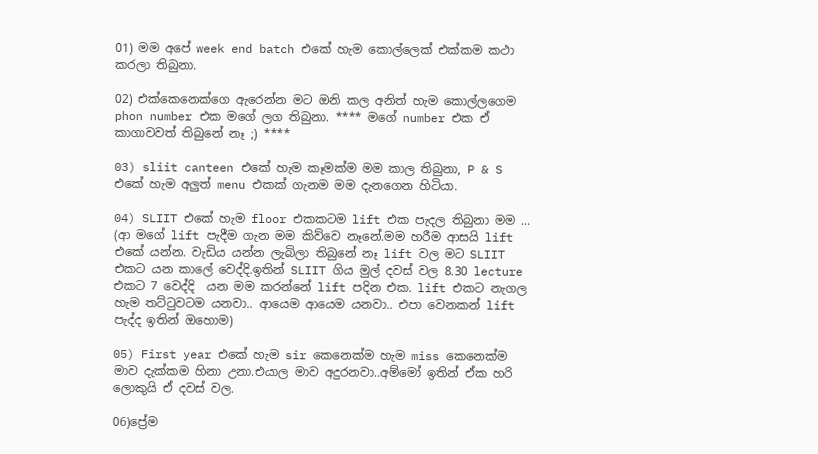01) මම අපේ week end batch එකේ හැම කොල්ලෙක් එක්කම කථා කරලා තිබුනා.

02) එක්කෙනෙක්ගෙ ඇරෙන්න මට ඔනි කල අනිත් හැම කොල්ලගෙම phon number එක මගේ ලග තිබුනා. **** මගේ number එක ඒ කාගාවවත් තිබුනේ නෑ ;) ****

03) sliit canteen එකේ හැම කෑමක්ම මම කාල තිබුනා, P & S එකේ හැම අලුත් menu එකක් ගැනම මම දැනගෙන හිටියා.

04) SLIIT එකේ හැම floor එකකටම lift එක පැදල තිබුනා මම ... (ආ මගේ lift පැදීම ගැන මම කිව්වෙ නෑනේ.මම හරීම ආසයි lift එකේ යන්න. වැඩිය යන්න ලැබිලා තිබුනේ නෑ lift වල මට SLIIT එකට යන කාලේ වෙද්දි.ඉතින් SLIIT ගිය මුල් දවස් වල 8.30 lecture එකට 7 වෙද්දි  යන මම කරන්නේ lift පදින එක. lift එකට නැගල හැම තට්ටුවටම යනවා.. ආයෙම ආයෙම යනවා.. එපා වෙනකන් lift පැද්ද ඉතින් ඔහොම)

05) First year එකේ හැම sir කෙනෙක්ම හැම miss කෙනෙක්ම මාව දැක්කම හිනා උනා.එයාල මාව අදුරනවා..අම්මෝ ඉතින් ඒක හරි ලොකුයි ඒ දවස් වල.

06)ප්‍රේම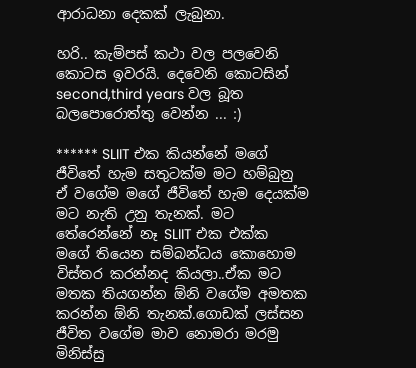ආරාධනා දෙකක් ලැබුනා.

හරි.. කැම්පස් කථා වල පලවෙනි කොටස ඉවරයි. දෙවෙනි කොටසින් second,third years වල බූත බලපොරොත්තු වෙන්න ... :)

****** SLIIT එක කියන්නේ මගේ ජීවිතේ හැම සතුටක්ම මට හම්බුනු ඒ වගේම මගේ ජීවිතේ හැම දෙයක්ම මට නැති උනු තැනක්. මට තේරෙන්නේ නෑ SLIIT එක එක්ක මගේ තියෙන සම්බන්ධය කොහොම විස්තර කරන්නද කියලා..ඒක මට මතක තියගන්න ඕනි වගේම අමතක කරන්න ඕනි තැනක්.ගොඩක් ලස්සන ජීවිත වගේම මාව නොමරා මරමු මිනිස්සු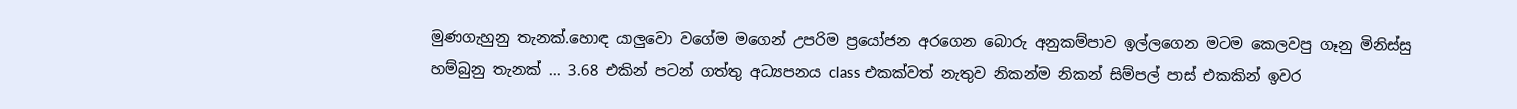මුණගැහුනු තැනක්.හොඳ යාලුවො වගේම මගෙන් උපරිම ප්‍රයෝජන අරගෙන බොරු අනුකම්පාව ඉල්ලගෙන මටම කෙලවපු ගෑනු මිනිස්සු හම්බුනු තැනක් ... 3.68 එකින් පටන් ගත්තු අධ්‍යපනය class එකක්වත් නැතුව නිකන්ම නිකන් සිම්පල් පාස් එකකින් ඉවර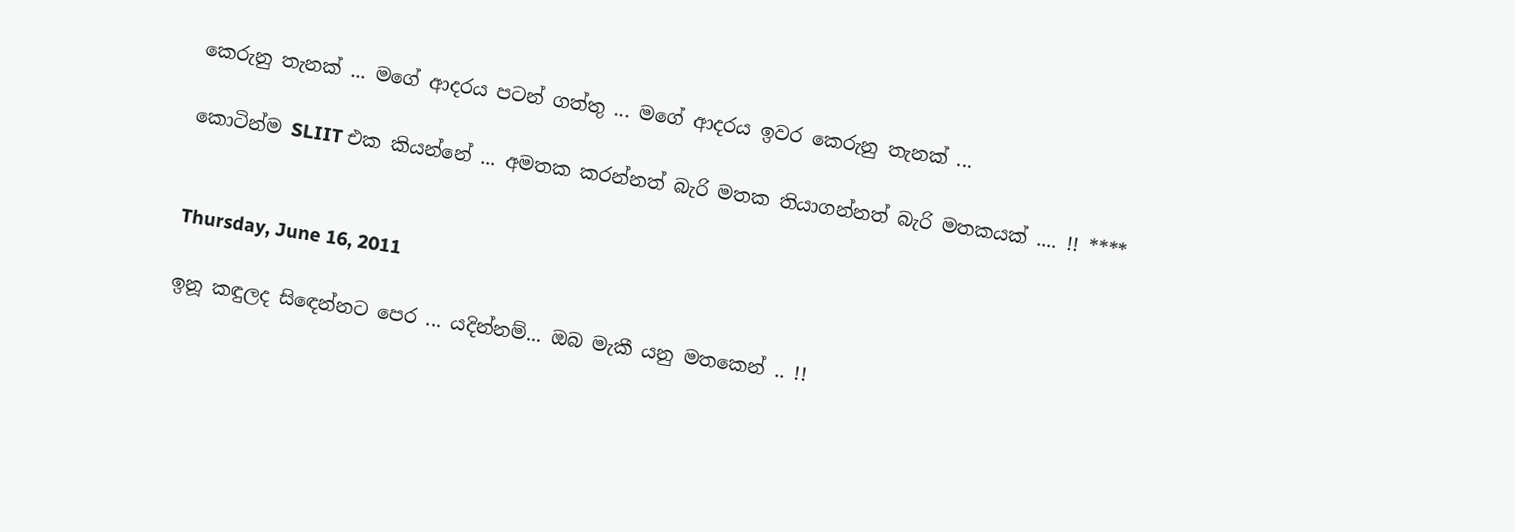කෙරුනු තැනක් ... මගේ ආදරය පටන් ගත්තු ... මගේ ආදරය ඉවර කෙරුනු තැනක් ...

කොටින්ම SLIIT එක කියන්නේ ... අමතක කරන්නත් බැරි මතක තියාගන්නත් බැරි මතකයක් .... !! ****


Thursday, June 16, 2011

ඉනූ කඳුලද සිඳෙන්නට පෙර ... යදින්නම්... ඔබ මැකී යනු මතකෙන් .. !!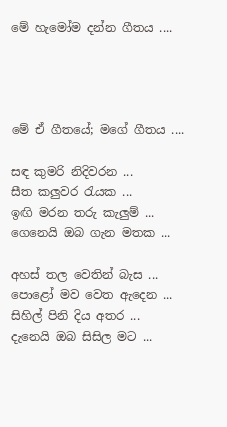මේ හැමෝම දන්න ගීතය ....




මේ ඒ ගීතයේ; මගේ ගීතය ....

සඳ කුමරි නිදිවරන ...
සීත කලුවර රැයක ...
ඉඟි මරන තරු කැලුම් ...
ගෙනෙයි ඔබ ගැන මතක ...

අහස් තල වෙතින් බැස ...
පොළෝ මව වෙත ඇදෙන ...
සිහිල් පිනි දිය අතර ...
දැනෙයි ඔබ සිසිල මට ...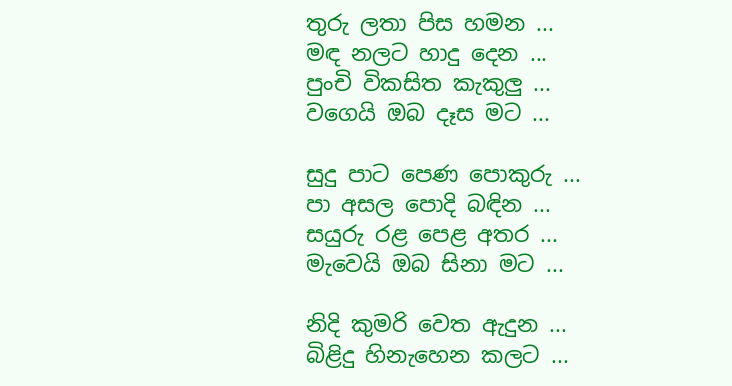තුරු ලතා පිස හමන ...
මඳ නලට හාදු දෙන ...
පුංචි විකසිත කැකුලු ...
වගෙයි ඔබ දෑස මට ...

සුදු පාට පෙණ පොකුරු ...
පා අසල පොදි බඳින ...
සයුරු රළ පෙළ අතර ...
මැවෙයි ඔබ සිනා මට ...

නිදි කුමරි වෙත ඇදුන ...
බිළිදු හිනැහෙන කලට ...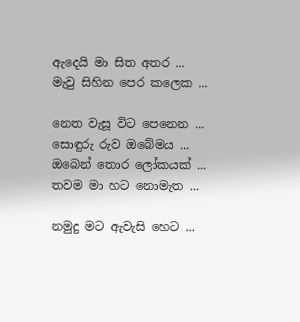ඇදෙයි මා සිත අතර ...
මැවු සිහින පෙර කලෙක ...

නෙත වැසූ විට පෙනෙන ...
සොඳුරු රුව ඔබේමය ...
ඔබෙන් තොර ලෝකයක් ...
තවම මා හට නොමැත ...

නමුදු මට ඇවැසි හෙට ...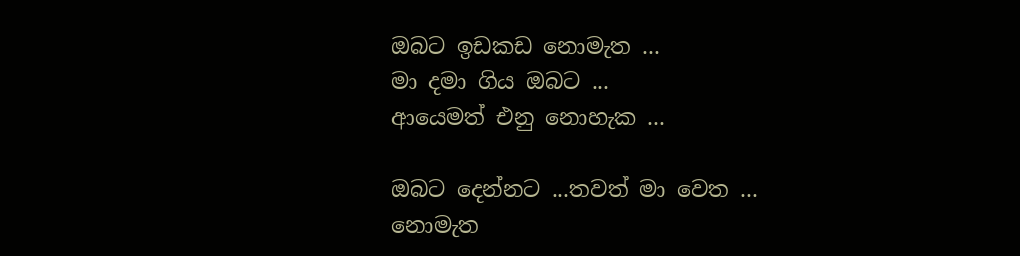ඔබට ඉඩකඩ නොමැත ...
මා දමා ගිය ඔබට ...
ආයෙමත් එනු නොහැක ...

ඔබට දෙන්නට ...තවත් මා වෙත ...
නොමැත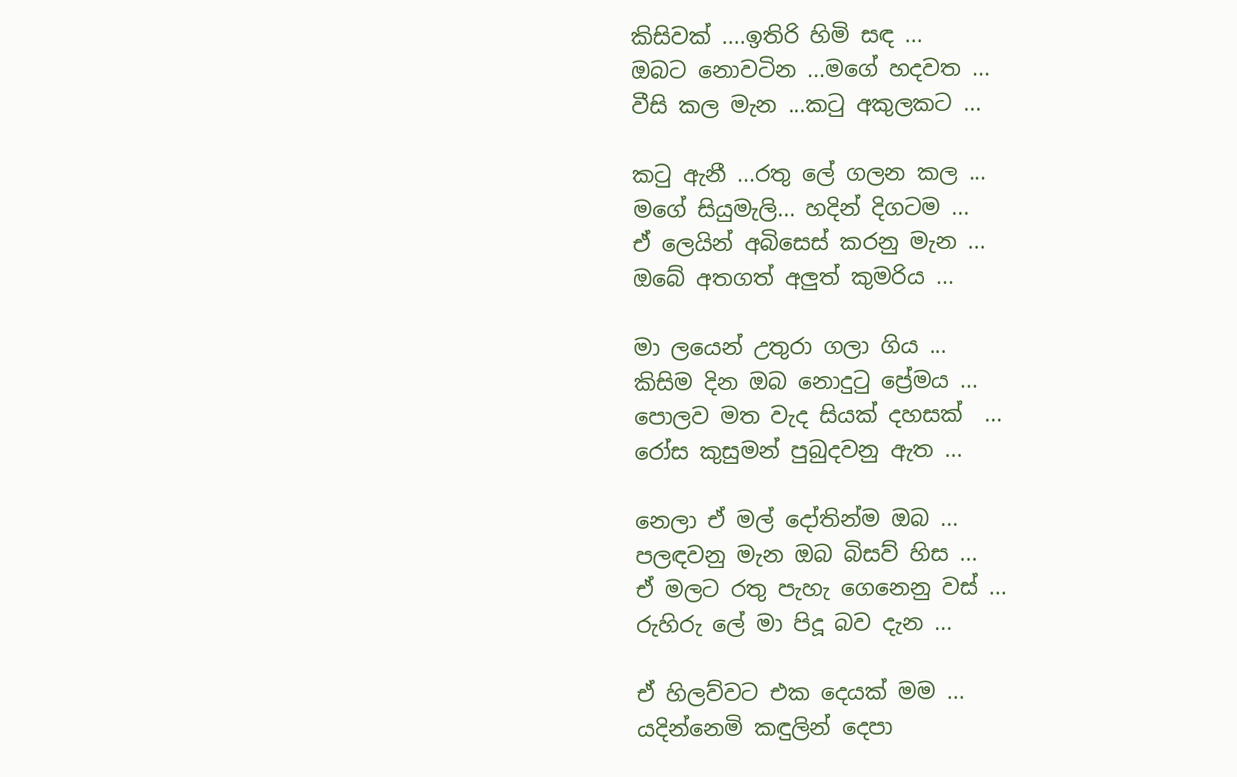කිසිවක් ....ඉතිරි හිමි සඳ ...
ඔබට නොවටින ...මගේ හදවත ...
වීසි කල මැන ...කටු අකුලකට ...

කටු ඇනී ...රතු ලේ ගලන කල ...
මගේ සියුමැලි... හදින් දිගටම ...
ඒ ලෙයින් අබිසෙස් කරනු මැන ...
ඔබේ අතගත් අලුත් කුමරිය ...

මා ලයෙන් උතුරා ගලා ගිය ...
කිසිම දින ඔබ නොදුටු ප්‍රේමය ...
පොලව මත වැද සියක් දහසක්  ...
රෝස කුසුමන් පුබුදවනු ඇත ...

නෙලා ඒ මල් දෝතින්ම ඔබ ...
පලඳවනු මැන ඔබ බිසව් හිස ...
ඒ මලට රතු පැහැ ගෙනෙනු වස් ...
රුහිරු ලේ මා පිදූ බව දැන ...

ඒ හිලව්වට එක දෙයක් මම ...
යදින්නෙමි කඳුලින් දෙපා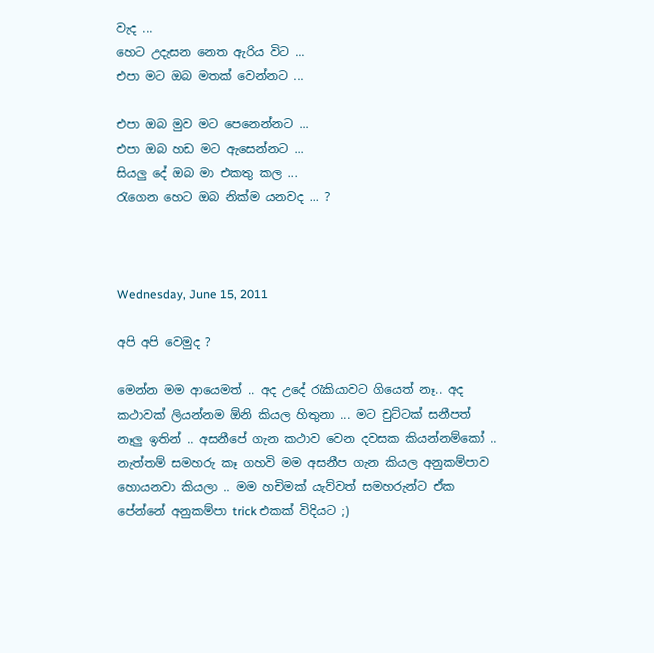වැද ...
හෙට උදැසන නෙත ඇරිය විට ...
එපා මට ඔබ මතක් වෙන්නට ...

එපා ඔබ මුව මට පෙනෙන්නට ...
එපා ඔබ හඩ මට ඇසෙන්නට ...
සියලු දේ ඔබ මා එකතු කල ...
රැගෙන හෙට ඔබ නික්ම යනවද ... ?



Wednesday, June 15, 2011

අපි අපි වෙමුද ?

මෙන්න මම ආයෙමත් .. අද උදේ රැකියාවට ගියෙත් නෑ.. අද කථාවක් ලියන්නම ඕනි කියල හිතුනා ... මට චුට්ටක් සනීපත් නෑලු ඉතින් .. අසනීපේ ගැන කථාව වෙන දවසක කියන්නම්කෝ .. නැත්තම් සමහරු කෑ ගහවි මම අසනීප ගැන කියල අනුකම්පාව හොයනවා කියලා .. මම හචිමක් යැව්වත් සමහරුන්ට ඒක පේන්නේ අනුකම්පා trick එකක් විදියට ;)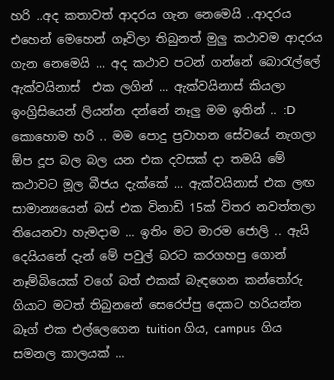හරි ..අද කතාවත් ආදරය ගැන නෙමෙයි ..ආදරය එහෙන් මෙහෙන් ගෑවිලා තිබුනත් මුලු කථාවම ආදරය ගැන නෙමෙයි ... අද කථාව පටන් ගන්නේ බොරැල්ලේ ඇක්වයිනාස්  එක ලගින් ... ඇක්වයිනාස් කියලා ඉංග්‍රිසියෙන් ලියන්න දන්නේ නෑලු මම ඉතින් .. :D කොහොම හරි .. මම පොදු ප්‍රවාහන සේවයේ නැගලා ඕප දූප බල බල යන එක දවසක් දා තමයි මේ කථාවට මූල බීජය දැක්කේ ... ඇක්වයිනාස් එක ලඟ සාමාන්‍යයෙන් බස් එක විනාඩි 15ක් විතර නවත්තලා තියෙනවා හැමදාම ... ඉතිං මට මාරම ජොලි .. ඇයි දෙයියනේ දැන් මේ පවුල් බරට කරගහපු ගොන් නෑම්බියෙක් වගේ බත් එකක් බැඳගෙන කන්තෝරු ගියාට මටත් තිබුනනේ සෙරෙප්පු දෙකට හරියන්න බෑග් එක එල්ලෙගෙන tuition ගිය, campus  ගිය සමනල කාලයක් ...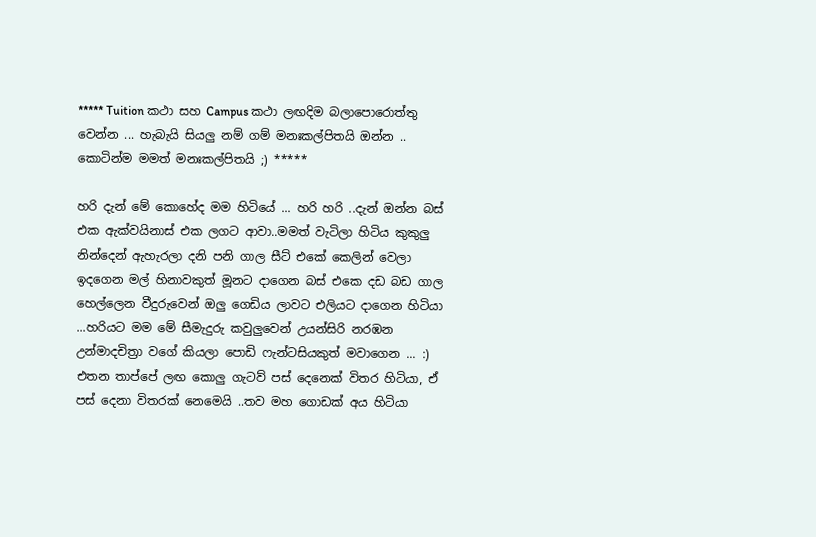***** Tuition කථා සහ Campus කථා ලඟදිම බලාපොරොත්තු වෙන්න ... හැබැයි සියලු නම් ගම් මනඃකල්පිතයි ඔන්න .. කොටින්ම මමත් මනඃකල්පිතයි ;) *****

හරි දැන් මේ කොහේද මම හිටියේ ... හරි හරි ..දැන් ඔන්න බස් එක ඇක්වයිනාස් එක ලගට ආවා..මමත් වැටිලා හිටිය කුකුලු නින්දෙන් ඇහැරලා දනි පනි ගාල සීට් එකේ කෙලින් වෙලා ඉදගෙන මල් හිනාවකුත් මූනට දාගෙන බස් එකෙ දඩ බඩ ගාල හෙල්ලෙන වීදුරුවෙන් ඔලු ගෙඩිය ලාවට එලියට දාගෙන හිටියා ...හරියට මම මේ සීමැදුරු කවුලුවෙන් උයන්සිරි නරඹන උන්මාදචිත්‍රා වගේ කියලා පොඩි ෆැන්ටසියකුත් මවාගෙන ... :) එතන තාප්පේ ලඟ කොලු ගැටව් පස් දෙනෙක් විතර හිටියා, ඒ පස් දෙනා විතරක් නෙමෙයි ..තව මහ ගොඩක් අය හිටියා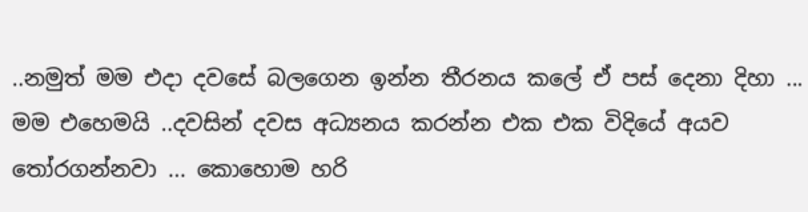..නමුත් මම එදා දවසේ බලගෙන ඉන්න තීරනය කලේ ඒ පස් දෙනා දිහා ... මම එහෙමයි ..දවසින් දවස අධ්‍යනය කරන්න එක එක විදියේ අයව තෝරගන්නවා ... කොහොම හරි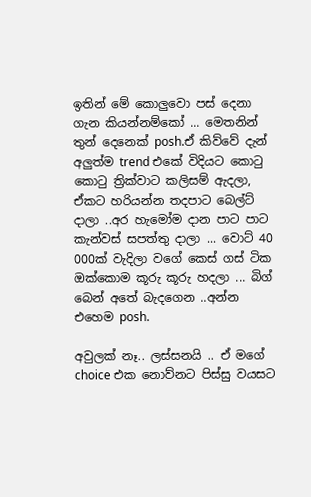ඉතින් මේ කොලුවො පස් දෙනා ගැන කියන්නම්කෝ ... මෙතනින් තුන් දෙනෙක් posh.ඒ කිව්වේ දැන් අලුත්ම trend එකේ විදියට කොටු කොටු ත්‍රික්වාට කලිසම් ඇදලා, ඒකට හරියන්න තදපාට බෙල්ට් දාලා ..අර හැමෝම දාන පාට පාට කැන්වස් සපත්තු දාලා ... වොට් 40 000ක් වැදිලා වගේ කෙස් ගස් ටික ඔක්කොම කූරු කූරු හදලා ... බිග් බෙන් අතේ බැදගෙන ..අන්න එහෙම posh.

අවුලක් නෑ.. ලස්සනයි .. ඒ මගේ choice එක නොව්නට පිස්සු වයසට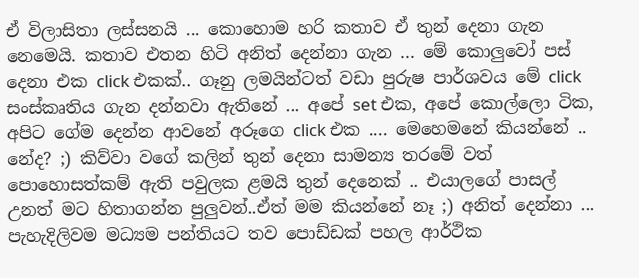ඒ විලාසිතා ලස්සනයි ... කොහොම හරි කතාව ඒ තුන් දෙනා ගැන නෙමෙයි. කතාව එතන හිටි අනිත් දෙන්නා ගැන ... මේ කොලුවෝ පස් දෙනා එක click එකක්.. ගෑනු ලමයින්ටත් වඩා පුරුෂ පාර්ශවය මේ click සංස්කෘතිය ගැන දන්නවා ඇතිනේ ... අපේ set එක, අපේ කොල්ලො ටික, අපිට ගේම දෙන්න ආවනේ අරූගෙ click එක .... මෙහෙමනේ කියන්නේ .. නේද? ;) කිව්වා වගේ කලින් තුන් දෙනා සාමන්‍ය තරමේ වත් පොහොසත්කම් ඇති පවුලක ළමයි තුන් දෙනෙක් .. එයාලගේ පාසල් උනත් මට හිතාගන්න පුලුවන්..ඒත් මම කියන්නේ නෑ ;) අනිත් දෙන්නා ... පැහැදිලිවම මධ්‍යම පන්තියට තව පොඩ්ඩක් පහල ආර්ථික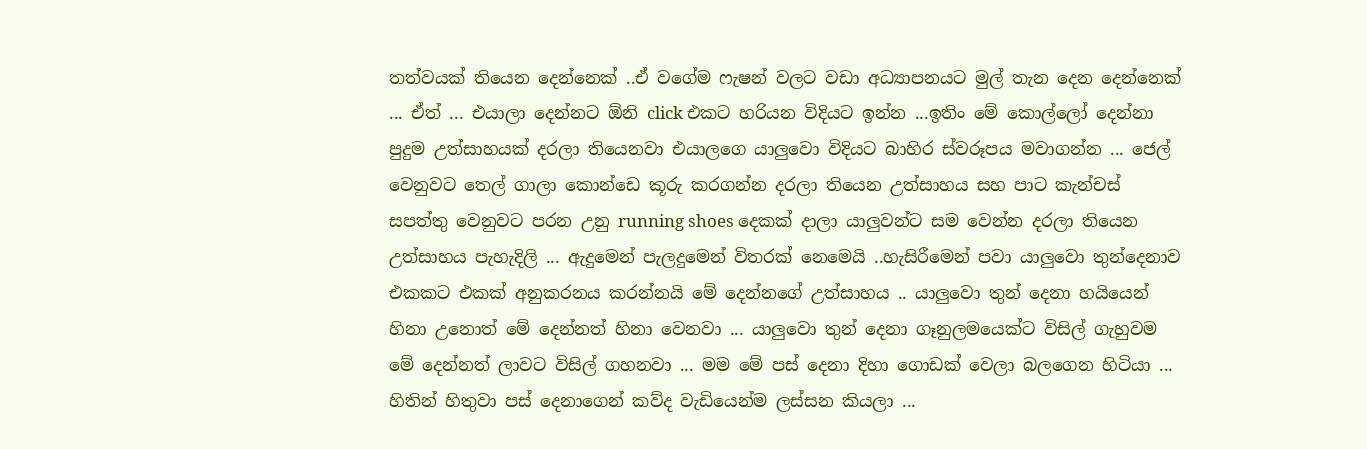තත්වයක් තියෙන දෙන්නෙක් ..ඒ වගේම ෆැෂන් වලට වඩා අධ්‍යාපනයට මුල් තැන දෙන දෙන්නෙක් ... ඒත් ... එයාලා දෙන්නට ඕනි click එකට හරියන විදියට ඉන්න ...ඉතිං මේ කොල්ලෝ දෙන්නා පුදුම උත්සාහයක් දරලා තියෙනවා එයාලගෙ යාලුවො විදියට බාහිර ස්වරූපය මවාගන්න ... ජෙල් වෙනුවට තෙල් ගාලා කොන්ඩෙ කූරු කරගන්න දරලා තියෙන උත්සාහය සහ පාට කැන්චස් සපත්තු වෙනුවට පරන උනු running shoes දෙකක් දාලා යාලුවන්ට සම වෙන්න දරලා තියෙන උත්සාහය පැහැදිලි ... ඇදුමෙන් පැලදුමෙන් විතරක් නෙමෙයි ..හැසිරීමෙන් පවා යාලුවො තුන්දෙනාව එකකට එකක් අනුකරනය කරන්නයි මේ දෙන්නගේ උත්සාහ‍ය .. යාලුවො තුන් දෙනා හයියෙන් හිනා උනොත් මේ දෙන්නත් හිනා වෙනවා ... යාලුවො තුන් දෙනා ගෑනුලමයෙක්ට විසිල් ගැහුවම මේ දෙන්නත් ලාවට විසිල් ගහනවා ... මම මේ පස් දෙනා දිහා ගොඩක් වෙලා බලගෙන හිටියා ... හිතින් හිතුවා පස් දෙනාගෙන් කව්ද වැඩියෙන්ම ලස්සන කියලා ...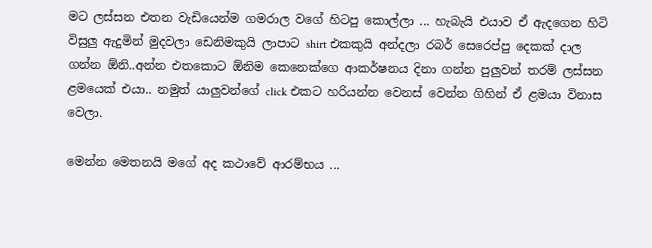මට ලස්සන එතන වැඩියෙන්ම ගමරාල වගේ හිටපු කොල්ලා ... හැබැයි එයාව ඒ ඇදගෙන හිටි විසුලු ඇදුමින් මුදවලා ඩෙනිමකුයි ලාපාට shirt එකකුයි අන්දලා රබර් සෙරෙප්පු දෙකක් දාල ගන්න ඕනි..අන්න එතකොට ඕනිම කෙනෙක්ගෙ ආකර්ෂනය දිනා ගන්න පුලුවන් තරම් ලස්සන ළමයෙක් එයා.. නමුත් යාලුවන්ගේ click එකට හරියන්න වෙනස් වෙන්න ගිහින් ඒ ළමයා විනාස වෙලා.

මෙන්න මෙතනයි මගේ අද කථාවේ ආරම්භය ...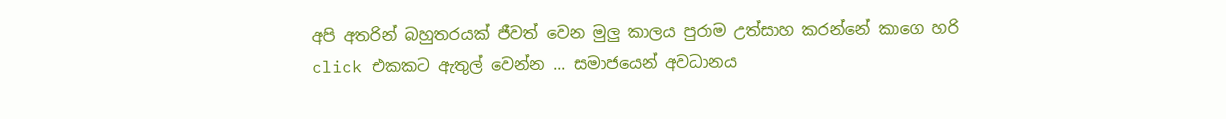අපි අතරින් බහුතරයක් ජීවත් වෙන මුලු කාලය පුරාම උත්සාහ කරන්නේ කාගෙ හරි click එකකට ඇතුල් වෙන්න ... සමාජයෙන් අවධානය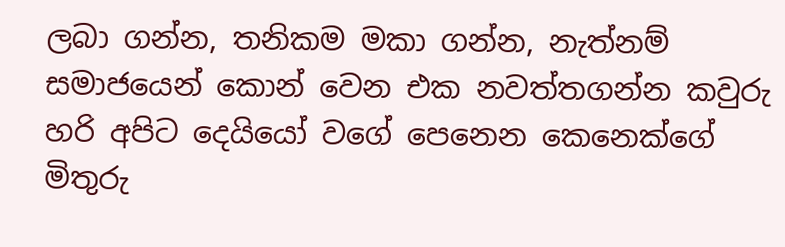ලබා ගන්න, තනිකම මකා ගන්න, නැත්නම් සමාජයෙන් කොන් වෙන එක නවත්තගන්න කවුරු හරි අපිට දෙයියෝ වගේ පෙනෙන කෙනෙක්ගේ මිතුරු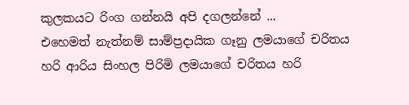කුලකයට රිංග ගන්නයි අපි දගලන්නේ ...
එහෙමත් නැත්නම් සාම්ප්‍රදායික ගෑනු ලමයාගේ චරිතය හරි ආරිය සිංහල පිරිමි ලමයාගේ චරිතය හරි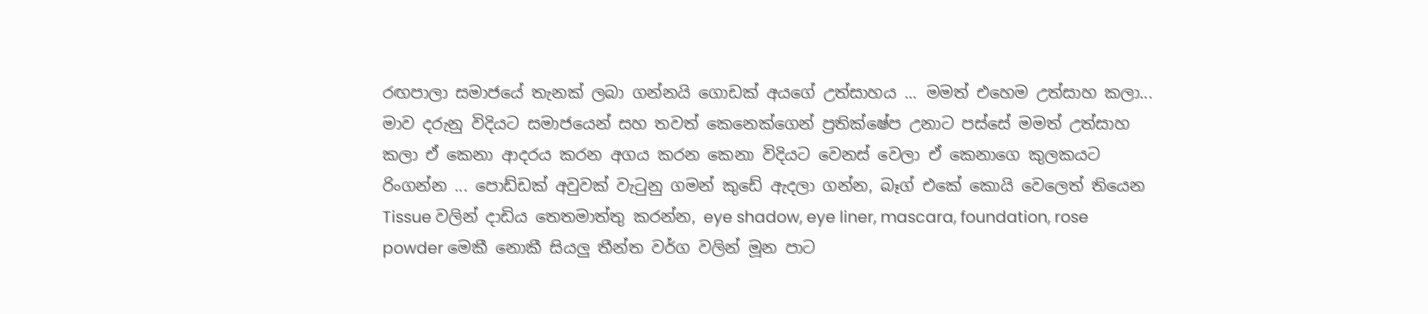රඟපාලා සමාජයේ තැනක් ලබා ගන්නයි ගොඩක් අයගේ උත්සාහය ... මමත් එහෙම උත්සාහ කලා... මාව දරුනු විදියට සමාජයෙන් සහ තවත් කෙනෙක්ගෙන් ප්‍රතික්ෂේප උනාට පස්සේ මමත් උත්සාහ කලා ඒ කෙනා ආදරය කරන අගය කරන කෙනා විදියට වෙනස් වෙලා ඒ කෙනාගෙ කුලකයට රිංගන්න ... පොඩ්ඩක් අවුවක් වැටුනු ගමන් කුඩේ ඇදලා ගන්න, බෑග් එකේ කොයි වෙලෙත් තියෙන Tissue වලින් දාඩිය තෙතමාත්තු කරන්න, eye shadow, eye liner, mascara, foundation, rose powder මෙකී නොකී සියලු තීන්ත වර්ග වලින් මූන පාට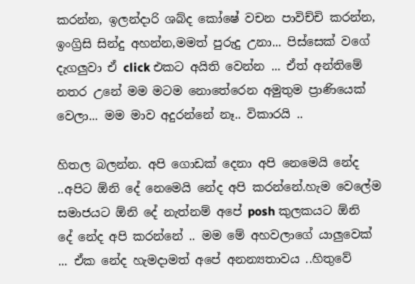කරන්න, ඉලන්දාරි ශබ්ද කෝෂේ වචන පාවිච්චි කරන්න, ඉංග්‍රිසි සින්දු අහන්න,මමත් පුරුදු උනා... පිස්සෙක් වගේ දැගලුවා ඒ click එකට අයිති වෙන්න ... ඒත් අන්තිමේ නතර උනේ මම මටම නොතේරෙන අමුතුම ප්‍රාණියෙක් වෙලා... මම මාව අදුරන්නේ නෑ.. විකාරයි ..

හිතල බලන්න. අපි ගොඩක් දෙනා අපි නෙමෙයි නේද ..අපිට ඕනි දේ නෙමෙයි නේද අපි කරන්නේ.හැම වෙලේම සමාජයට ඕනි දේ නැත්නම් අපේ posh කුලකයට ඕනි දේ නේද අපි කරන්නේ .. මම මේ අහවලාගේ යාලුවෙක් ... ඒක නේද හැමදාමත් අපේ අනන්‍යතාවය ..හිතුවේ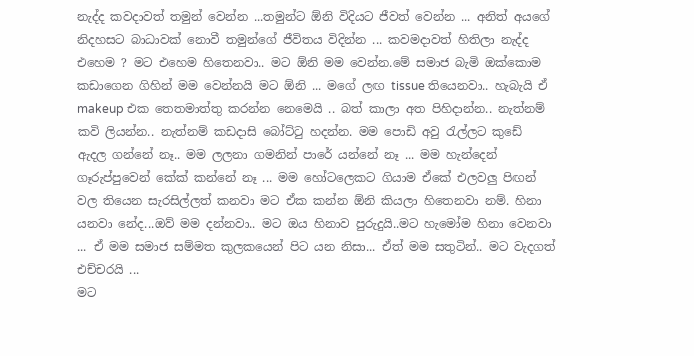නැද්ද කවදාවත් තමුන් වෙන්න ...තමුන්ට ඕනි විදියට ජීවත් වෙන්න ... අනිත් අයගේ නිදහසට බාධාවක් නොවී තමුන්ගේ ජීවිතය විදින්න ... කවමදාවත් හිතිලා නැද්ද එහෙම ? මට එහෙම හිතෙනවා.. මට ඕනි මම වෙන්න.මේ සමාජ බැමි ඔක්කොම කඩාගෙන ගිහින් මම වෙන්නයි මට ඕනි ... මගේ ලඟ tissue තියෙනවා.. හැබැයි ඒ makeup එක තෙතමාත්තු කරන්න නෙමෙයි .. බත් කාලා අත පිහිදාන්න.. නැත්නම් කවි ලියන්න.. නැත්නම් කඩදාසි බෝට්ටු හදන්න. මම පොඩි අවු රැල්ලට කුඩේ ඇදල ගන්නේ නෑ.. මම ලලනා ගමනින් පාරේ යන්නේ නෑ ... මම හැන්දෙන් ගෑරුප්පුවෙන් කේක් කන්නේ නෑ ... මම හෝටලෙකට ගියාම ඒකේ එලවලු පිඟන් වල තියෙන සැරසිල්ලත් කනවා මට ඒක කන්න ඕනි කියලා හිතෙනවා නම්. හිනා යනවා නේද...ඔව් මම දන්නවා.. මට ඔය හිනාව පුරුදුයි..මට හැමෝම හිනා වෙනවා ... ඒ මම සමාජ සම්මත කුලකයෙන් පිට යන නිසා... ඒත් මම සතුටින්.. මට වැදගත් එච්චරයි ...
මට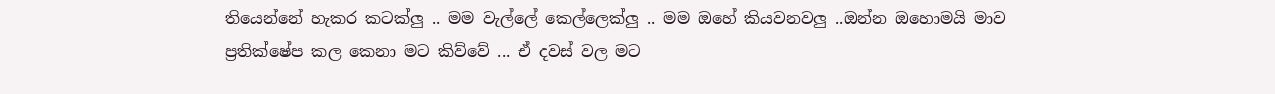තියෙන්නේ හැකර කටක්ලු .. මම වැල්ලේ කෙල්ලෙක්ලු .. මම ඔහේ කියවනවලු ..ඔන්න ඔහොමයි මාව ප්‍රතික්ෂේප කල කෙනා මට කිව්වේ ... ඒ දවස් වල මට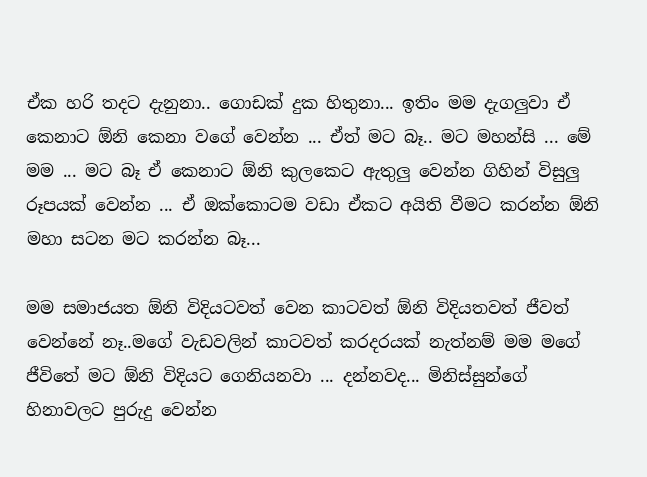ඒක හරි තදට දැනුනා.. ගොඩක් දුක හිතුනා... ඉතිං මම දැගලුවා ඒ කෙනාට ඕනි කෙනා වගේ වෙන්න ... ඒත් මට බෑ.. මට මහන්සි ... මේ මම ... මට බෑ ඒ කෙනාට ඕනි කුලකෙට ඇතුලු වෙන්න ගිහින් විසුලු රූපයක් වෙන්න ... ඒ ඔක්කොටම වඩා ඒකට අයිති වීමට කරන්න ඕනි මහා සටන මට කරන්න බෑ...

මම සමාජයත ඕනි විදියටවත් වෙන කාටවත් ඕනි විදියතවත් ජීවත් වෙන්නේ නෑ..මගේ වැඩවලින් කාටවත් කරදරයක් නැත්නම් මම මගේ ජීවිතේ මට ඕනි විදියට ගෙනියනවා ... දන්නවද... මිනිස්සුන්ගේ හිනාවලට පුරුදු වෙන්න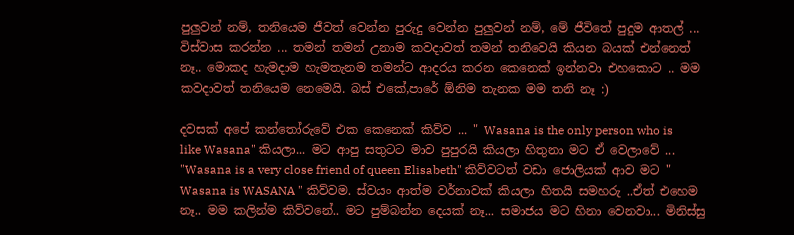පුලුවන් නම්, තනියෙම ජීවත් වෙන්න පුරුදු වෙන්න පුලුවන් නම්, මේ ජීවිතේ පුදුම ආතල් ...  විස්වාස කරන්න ... තමන් තමන් උනාම කවදාවත් තමන් තනිවෙයි කියන බයක් එන්නෙත් නෑ.. මොකද හැමදාම හැමතැනම තමන්ට ආදරය කරන කෙනෙක් ඉන්නවා එහකොට .. මම කවදාවත් තනියෙම නෙමෙයි. බස් එකේ,පාරේ ඕනිම තැනක මම තනි නෑ :)

දවසක් අපේ කන්තෝරුවේ එක කෙනෙක් කිව්ව ... " Wasana is the only person who is like Wasana" කියලා... මට ආපු සතුටට මාව පුපුරයි කියලා හිතුනා මට ඒ වෙලාවේ ... "Wasana is a very close friend of queen Elisabeth" කිව්වටත් වඩා ජොලියක් ආව මට " Wasana is WASANA " කිව්වම. ස්වයං ආත්ම වර්නාවක් කියලා හිතයි සමහරු ..ඒත් එහෙම නෑ.. මම කලින්ම කිව්වනේ.. මට පුම්බන්න දෙයක් නෑ... සමාජය මට හිනා වෙනවා... මිනිස්සු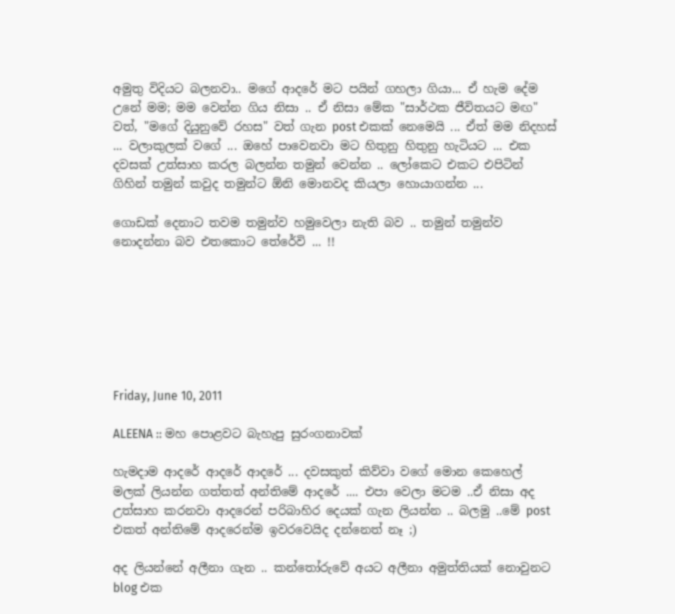අමුතු විදියට බලනවා.. මගේ ආදරේ මට පයින් ගහලා ගියා... ඒ හැම දේම උනේ මම; මම වෙන්න ගිය නිසා .. ඒ නිසා මේක "සාර්ථක ජීවිතයට මඟ" වත්, "මගේ දියුනුවේ රහස" වත් ගැන post එකක් නෙමෙයි ... ඒත් මම නිදහස් ... වලාකුලක් වගේ ... ඔහේ පාවෙනවා මට හිතුනු හිතුනු හැටියට ... එක දවසක් උත්සාහ කරල බලන්න තමුන් වෙන්න .. ලෝකෙට එකට එපිටින් ගිහින් තමුන් කවුද තමුන්ට ඕනි මොනවද කියලා හොයාගන්න ...

ගොඩක් දෙනාට තවම තමුන්ව හමුවෙලා නැති බව .. තමුන් තමුන්ව නොදන්නා බව එතකොට තේරේවි ... !!







Friday, June 10, 2011

ALEENA :: මහ පොළවට බැහැපු සුරංගනාවක්

හැමදාම ආදරේ ආදරේ ආදරේ ... දවසකුත් කිව්වා වගේ මොන කෙහෙල් මලක් ලියන්න ගත්තත් අන්තිමේ ආදරේ .... එපා වෙලා මටම ..ඒ නිසා අද උත්සාහ කරනවා ආදරෙන් පරිබාහිර දෙයක් ගැන ලියන්න .. බලමු ..මේ post එකත් අන්තිමේ ආදරෙන්ම ඉවරවෙයිද දන්නෙත් නෑ ;)

අද ලියන්නේ අලීනා ගැන .. කන්තෝරුවේ අයට අලීනා අමුත්තියක් නොවුනට blog එක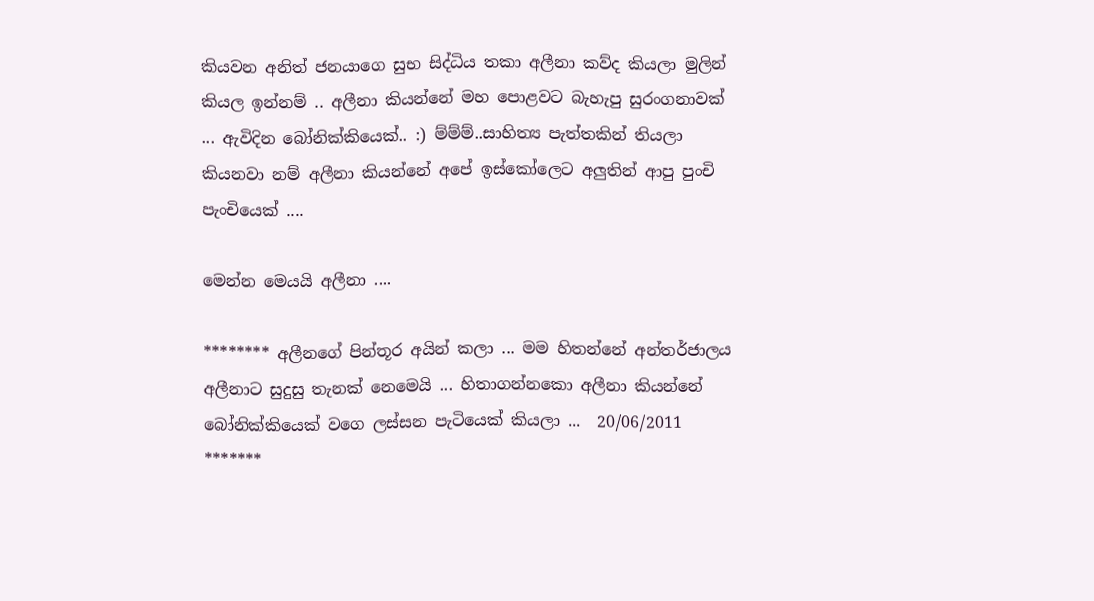කියවන අනිත් ජනයාගෙ සුභ සිද්ධිය තකා අලීනා කව්ද කියලා මුලින් කියල ඉන්නම් .. අලීනා කියන්නේ මහ පොළවට බැහැපු සුරංගනාවක් ... ඇවිදින බෝනික්කියෙක්.. :) ම්ම්ම්..සාහිත්‍ය පැත්තකින් තියලා කියනවා නම් අලීනා කියන්නේ අපේ ඉස්කෝලෙට අලුතින් ආපු පුංචි පැංචියෙක් ....

මෙන්න මෙයයි අලීනා ....

******** අලීනගේ පින්තූර අයින් කලා ... මම හිතන්නේ අන්තර්ජාලය අලීනාට සුදුසු තැනක් නෙමෙයි ... හිතාගන්නකො අලීනා කියන්නේ බෝනික්කියෙක් වගෙ ලස්සන පැටියෙක් කියලා ...  20/06/2011 *******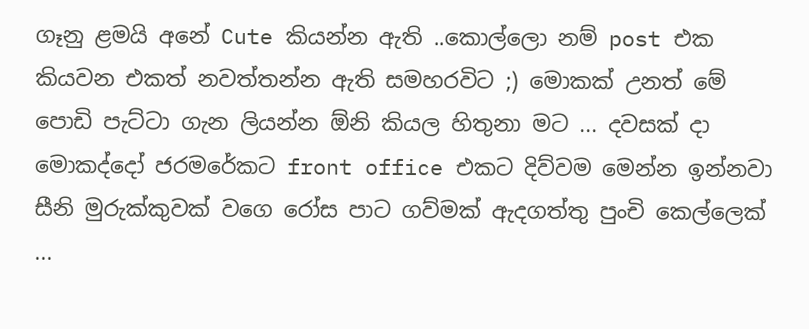ගෑනු ළමයි අනේ Cute කියන්න ඇති ..කොල්ලො නම් post එක කියවන එකත් නවත්තන්න ඇති සමහරවිට ;) මොකක් උනත් මේ පොඩි පැට්ටා ගැන ලියන්න ඕනි කියල හිතුනා මට ... දවසක් දා මොකද්දෝ ජරමරේකට front office එකට දිව්වම මෙන්න ඉන්නවා සීනි මුරුක්කුවක් වගෙ රෝස පාට ගව්මක් ඇදගත්තු පුංචි කෙල්ලෙක් ...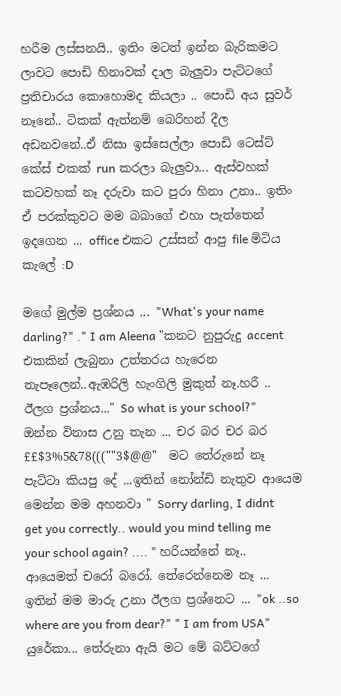හරීම ලස්සනයි.. ඉතිං මටත් ඉන්න බැරිකමට ලාවට පොඩි හිනාවක් දාල බැලුවා පැට්ටගේ ප්‍රතිචාරය කොහොමද කියලා .. පොඩි අය සුවර් නෑනේ.. ටිකක් ඇත්නම් බෙරිහන් දීල අඩනවනේ..ඒ නිසා ඉස්සෙල්ලා පොඩි ටෙස්ට් කේස් එකක් run කරලා බැලුවා... ඇස්වහක් කටවහක් නෑ දරුවා කට පුරා හිනා උනා.. ඉතිං ඒ පරක්කුවට මම බබාගේ එහා පැත්තෙන් ඉදගෙන ... office එකට උස්සන් ආපු file මිටිය කැලේ :D

මගේ මුල්ම ප්‍රශ්නය ... "What's your name darling?" ." I am Aleena "කනට නුපුරුදු accent එකකින් ලැබුනා උත්තරය හැරෙන තැපෑලෙන්..ඇඹරිලි හැංගිලි මුකුත් නෑ.හරී .. ඊලග ප්‍රශ්නය..." So what is your school?"  ඔන්න විනාස උනු තැන ... චර බර චර බර  ££$3%5&78(((""3$@@''  මට තේරුනේ නෑ පැට්ටා කියපු දේ ...ඉතින් නෝන්ඩි නැතුව ආයෙම මෙන්න මම අහනවා " Sorry darling, I didnt get you correctly.. would you mind telling me your school again? .... " හරියන්නේ නෑ.. ආයෙමත් චරෝ බරෝ. තේරෙන්නෙම නෑ ... ඉතින් මම මාරු උනා ඊලග ප්‍රශ්නෙට ... "ok ..so where are you from dear?" " I am from USA" යුරේකා... තේරුනා ඇයි මට මේ බට්ටගේ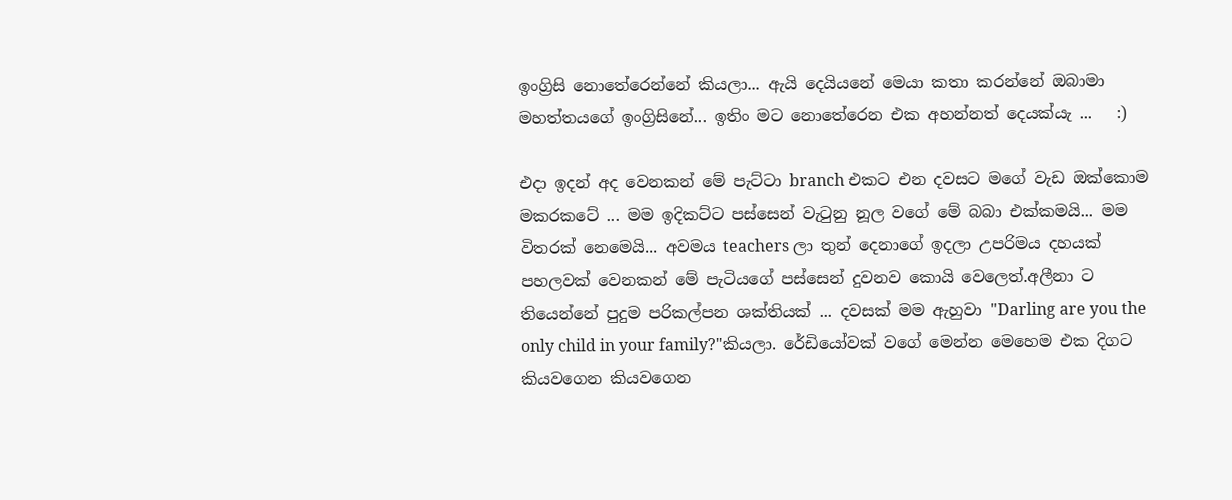ඉංග්‍රිසි නොතේරෙන්නේ කියලා... ඇයි දෙයියනේ මෙයා කතා කරන්නේ ඔබාමා මහත්තයගේ ඉංග්‍රිසිනේ... ඉතිං මට නොතේරෙන එක අහන්නත් දෙයක්යැ ...   :)

එදා ඉදන් අද වෙනකන් මේ පැට්ටා branch එකට එන දවසට මගේ වැඩ ඔක්කොම මකරකටේ ... මම ඉදිකට්ට පස්සෙන් වැටුනු නූල වගේ මේ බබා එක්කමයි... මම විතරක් නෙමෙයි... අවමය teachers ලා තුන් දෙනාගේ ඉදලා උපරිමය දහයක් පහලවක් වෙනකන් මේ පැටියගේ පස්සෙන් දුවනව කොයි වෙලෙත්.අලීනා ට තියෙන්නේ පුදුම පරිකල්පන ශක්තියක් ... දවසක් මම ඇහුවා "Darling are you the only child in your family?"කියලා. රේඩියෝවක් වගේ මෙන්න මෙහෙම එක දිගට කියවගෙන කියවගෙන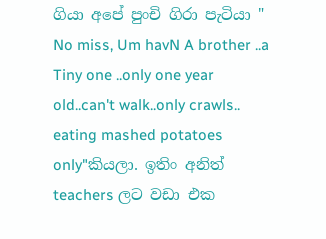ගියා අපේ පුංචි ගිරා පැටියා " No miss, Um havN A brother ..a Tiny one ..only one year old..can't walk..only crawls.. eating mashed potatoes only"කියලා. ඉතිං අනිත් teachers ලට වඩා එක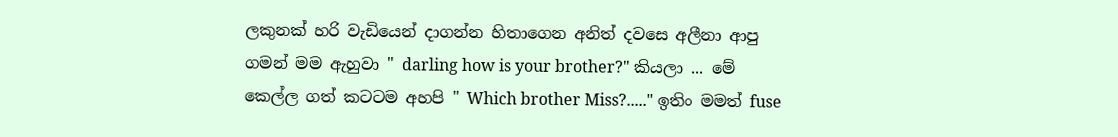ලකුනක් හරි වැඩියෙන් දාගන්න හිතාගෙන අනිත් දවසෙ අලීනා ආපු ගමන් මම ඇහුවා " darling how is your brother?" කියලා ... මේ කෙල්ල ගත් කටටම අහපි " Which brother Miss?....." ඉතිං මමත් fuse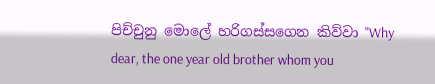පිච්චුනු මොලේ හරිගස්සගෙන කිව්වා "Why dear, the one year old brother whom you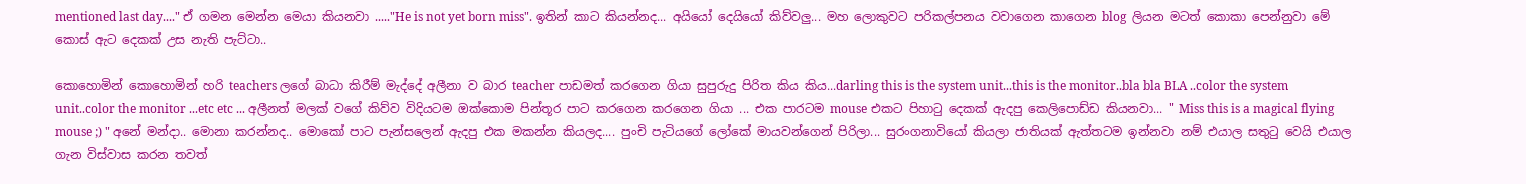mentioned last day...." ඒ ගමන මෙන්න මෙයා කියනවා ....."He is not yet born miss". ඉතින් කාට කියන්නද... අයියෝ දෙයියෝ කිව්වලු... මහ ලොකුවට පරිකල්පනය වවාගෙන කාගෙන blog  ලියන මටත් කොකා පෙන්නුවා මේ කොස් ඇට දෙකක් උස නැති පැට්ටා..

කොහොමින් කොහොමින් හරි teachers ලගේ බාධා කිරීම් මැද්දේ අලීනා ව බාර teacher පාඩමත් කරගෙන ගියා සුපුරුදු පිරිත කිය කිය...darling this is the system unit...this is the monitor..bla bla BLA ..color the system unit..color the monitor ...etc etc ... අලීනත් මලක් වගේ කිව්ව විදියටම ඔක්කොම පින්තූර පාට කරගෙන කරගෙන ගියා ... එක පාරටම mouse එකට පිහාටු දෙකක් ඇදපු කෙලිපොඩ්ඩ කියනවා... " Miss this is a magical flying mouse ;) " අනේ මන්දා.. මොනා කරන්නද.. මොකෝ පාට පැන්සලෙන් ඇදපු එක මකන්න කියලද.... පුංචි පැටියගේ ලෝකේ මායවන්ගෙන් පිරිලා... සුරංගනාවියෝ කියලා ජාතියක් ඇත්තටම ඉන්නවා නම් එයාල සතුටු වෙයි එයාල ගැන විස්වාස කරන තවත්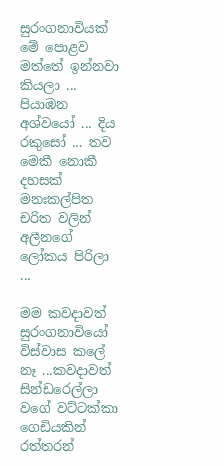සුරංගනාවියක් මේ පොළව මත්තේ ඉන්නවා කියලා ... පියාඹන අශ්වයෝ ... දිය රකුසෝ ... තව මෙකී නොකී දහසක් මනඃකල්පිත චරිත වලින් අලීනගේ ලෝකය පිරිලා ...

මම කවදාවත් සුරංගනාවියෝ විස්වාස කලේ නෑ ...කවදාවත් සින්ඩරෙල්ලා වගේ වට්ටක්කා ගෙඩියකින් රත්තරන්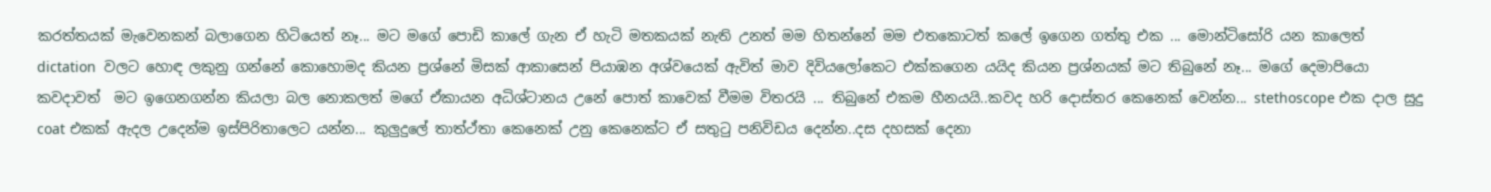කරත්තයක් මැවෙනකන් බලාගෙන හිටියෙත් නෑ... මට මගේ පොඩි කාලේ ගැන ඒ හැටි මතකයක් නැති උනත් මම හිතන්නේ මම එතකොටත් කලේ ඉගෙන ගත්තු එක ... මොන්ටිසෝරි යන කාලෙත් dictation  වලට හොඳ ලකුනු ගන්නේ කොහොමද කියන ප්‍රශ්නේ මිසක් ආකාසෙන් පියාඹන අශ්වයෙක් ඇවිත් මාව දිවියලෝකෙට එක්කගෙන යයිද කියන ප්‍රශ්නයක් මට තිබුනේ නෑ... මගේ දෙමාපියො කවදාවත්  මට ඉගෙනගන්න කියලා බල නොකලත් මගේ ඒකායන අධිශ්ටානය උනේ පොත් කාවෙක් වීමම විතරයි ... තිබුනේ එකම හීනයයි..කවද හරි දොස්තර කෙනෙක් වෙන්න... stethoscope එක දාල සුදු coat එකක් ඇදල උදෙන්ම ඉස්පිරිතාලෙට යන්න... කුලුදුලේ තාත්ථ්තා කෙනෙක් උනු කෙනෙක්ට ඒ සතුටු පනිවිඩය දෙන්න..දස දහසක් දෙනා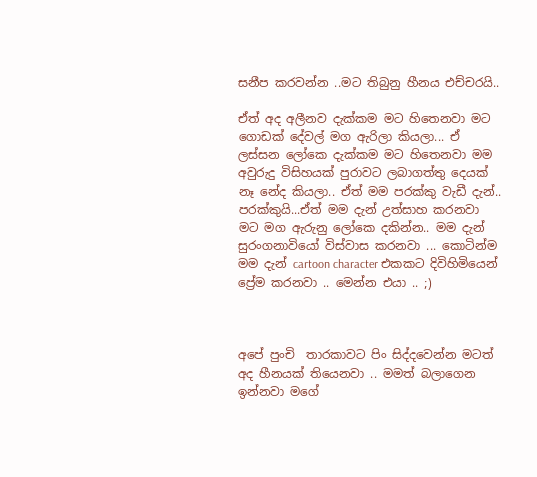සනීප කරවන්න ..මට තිබුනු හීනය එච්චරයි..

ඒත් අද අලීනව දැක්කම මට හිතෙනවා මට ගොඩක් දේවල් මග ඇරිලා කියලා... ඒ ලස්සන ලෝකෙ දැක්කම මට හිතෙනවා මම අවුරුදු විසිහයක් පුරාවට ලබාගත්තු දෙයක් නෑ නේද කියලා.. ඒත් මම පරක්කු වැඩී දැන්.. පරක්කුයි...ඒත් මම දැන් උත්සාහ කරනවා මට මග ඇරුනු ලෝකෙ දකින්න.. මම දැන් සුරංගනාවියෝ විස්වාස කරනවා ... කොටින්ම මම දැන් cartoon character එකකට දිවිහිමියෙන් ප්‍රේම කරනවා .. මෙන්න එයා .. ;)



අපේ පුංචි  තාරකාවට පිං සිද්දවෙන්න මටත් අද හීනයක් තියෙනවා .. මමත් බලාගෙන ඉන්නවා මගේ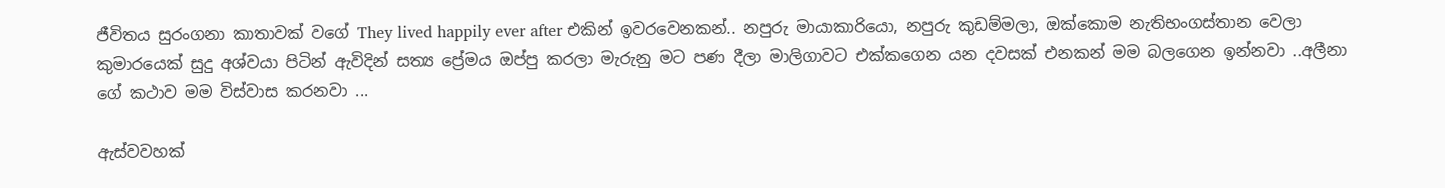ජීවිතය සුරංගනා කාතාවක් වගේ They lived happily ever after එකින් ඉවරවෙනකන්.. නපුරු මායාකාරියො, නපුරු කුඩම්මලා, ඔක්කොම නැතිභංගස්තාන වෙලා කුමාරයෙක් සුදු අශ්වයා පිටින් ඇවිදින් සත්‍ය ප්‍රේමය ඔප්පු කරලා මැරුනු මට පණ දීලා මාලිගාවට එක්කගෙන යන දවසක් එනකන් මම බලගෙන ඉන්නවා ..අලීනා ගේ කථාව මම විස්වාස කරනවා ...

ඇස්වවහක්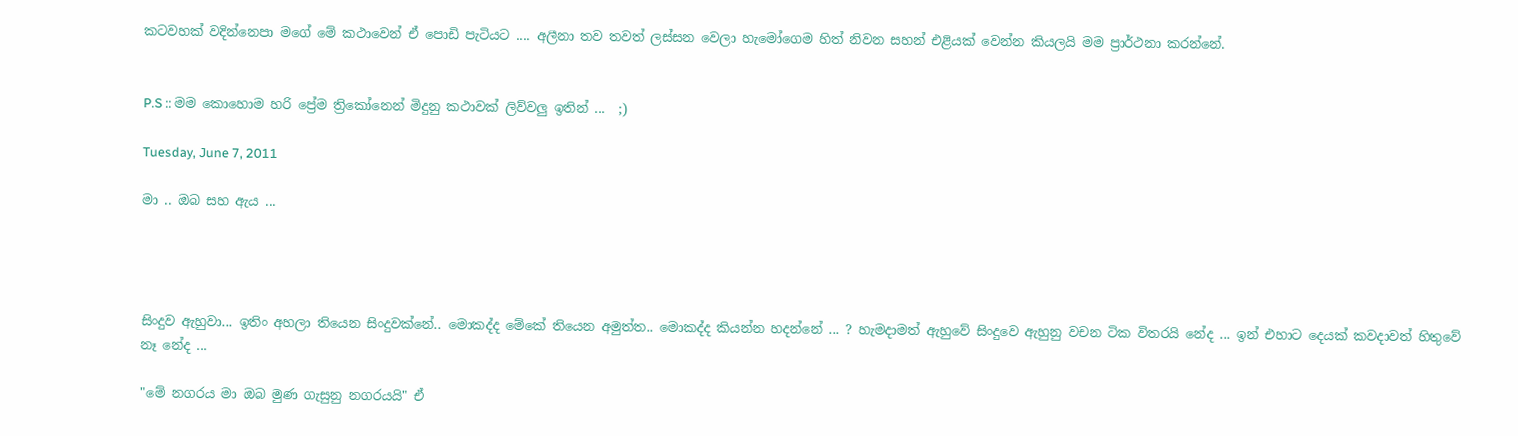කටවහක් වදින්නෙපා මගේ මේ කථාවෙන් ඒ පොඩි පැටියට .... අලීනා තව තවත් ලස්සන වෙලා හැමෝගෙම හිත් නිවන සහන් එළියක් වෙන්න කියලයි මම ප්‍රාර්ථනා කරන්නේ.


P.S :: මම කොහොම හරි ප්‍රේම ත්‍රිකෝනෙන් මිදුනු කථාවක් ලිව්වලු ඉතින් ...  ;)

Tuesday, June 7, 2011

මා .. ඔබ සහ ඇය ...




සිංදුව ඇහුවා... ඉතිං අහලා තියෙන සිංදුවක්නේ.. මොකද්ද මේකේ තියෙන අමුත්ත.. මොකද්ද කියන්න හදන්නේ ... ? හැමදාමත් ඇහුවේ සිංදුවෙ ඇහුනු වචන ටික විතරයි නේද ... ඉන් එහාට දෙයක් කවදාවත් හිතුවේ නෑ නේද ...

"මේ නගරය මා ඔබ මුණ ගැසුනු නගරයයි" ඒ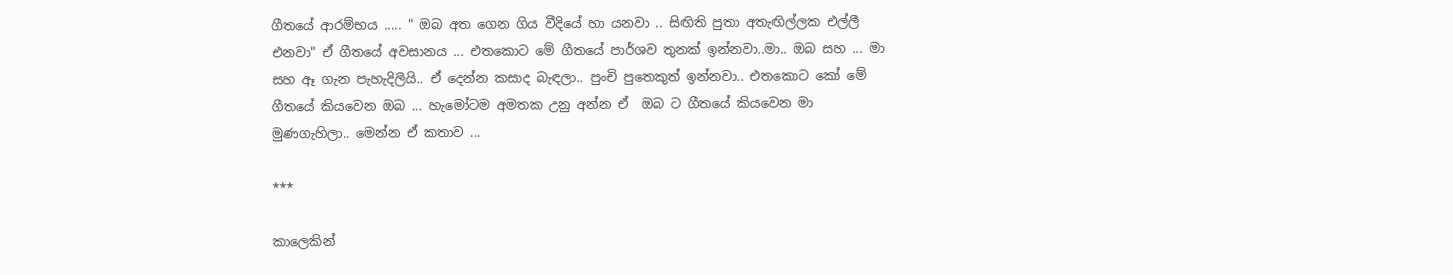ගීතයේ ආරම්භය ..... " ඔබ අත ගෙන ගිය වීදියේ හා යනවා .. සිඟිති පුතා අතැඟිල්ලක එල්ලී එනවා" ඒ ගීතයේ අවසානය ... එතකොට මේ ගීතයේ පාර්ශව තුනක් ඉන්නවා..මා.. ඔබ සහ ... මා සහ ඈ ගැන පැහැදිලියි.. ඒ දෙන්න කසාද බැඳලා.. පුංචි පුතෙකුත් ඉන්නවා.. එතකොට කෝ මේ ගීතයේ කියවෙන ඔබ ... හැමෝටම අමතක උනු අන්න ඒ  ඔබ ට ගීතයේ කියවෙන මා මුණගැහිලා.. මෙන්න ඒ කතාව ...

***

කාලෙකින්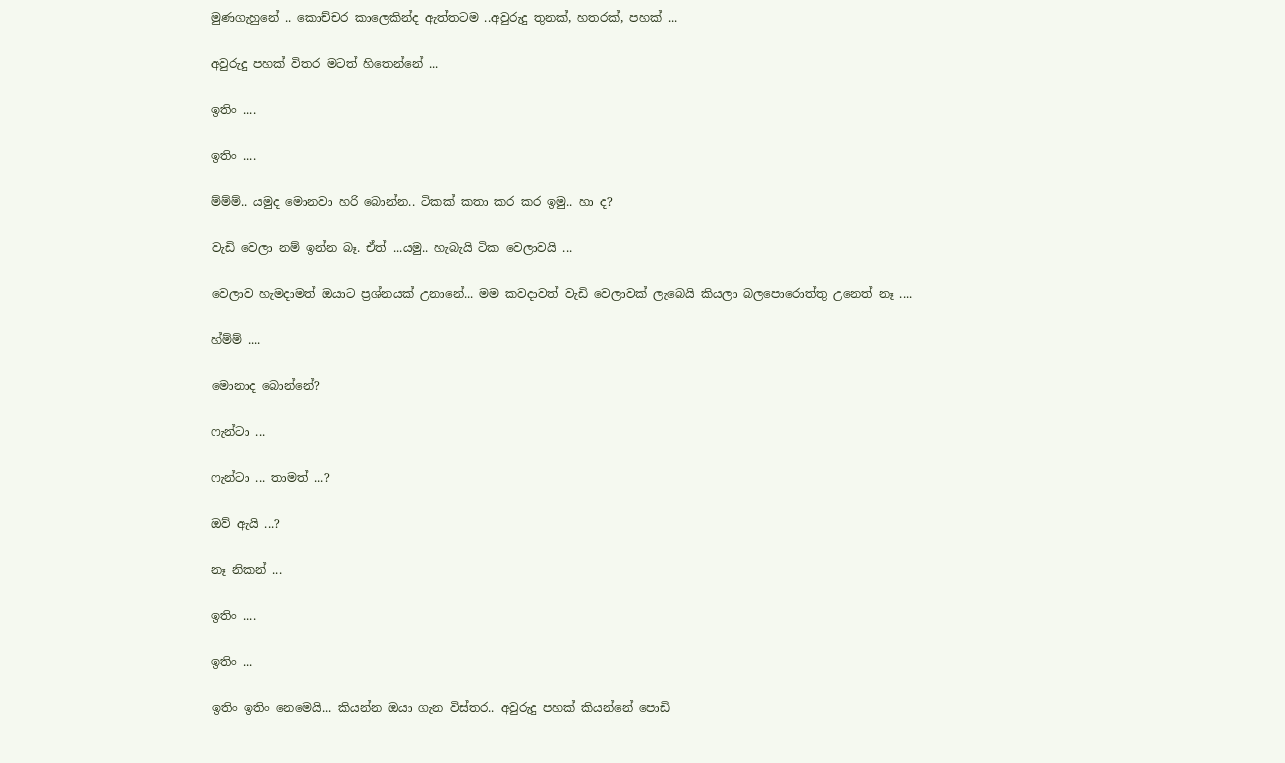මුණගැහුනේ .. කොච්චර කාලෙකින්ද ඇත්තටම ..අවුරුදු තුනක්, හතරක්, පහක් ...

අවුරුදු පහක් විතර මටත් හිතෙන්නේ ...

ඉතිං ....

ඉතිං ....

ම්ම්ම්.. යමුද මොනවා හරි බොන්න.. ටිකක් කතා කර කර ඉමු.. හා ද?

වැඩි වෙලා නම් ඉන්න බෑ. ඒත් ...යමු.. හැබැයි ටික වෙලාවයි ...

වෙලාව හැමදාමත් ඔයාට ප්‍රශ්නයක් උනානේ... මම කවදාවත් වැඩි වෙලාවක් ලැබෙයි කියලා බලපොරොත්තු උනෙත් නෑ ....

හ්ම්ම් ....

මොනාද බොන්නේ?

ෆැන්ටා ...

ෆැන්ටා ... තාමත් ...?

ඔව් ඇයි ...?

නෑ නිකන් ...

ඉතිං ....

ඉතිං ...

ඉතිං ඉතිං නෙමෙයි... කියන්න ඔයා ගැන විස්තර.. අවුරුදු පහක් කියන්නේ පොඩි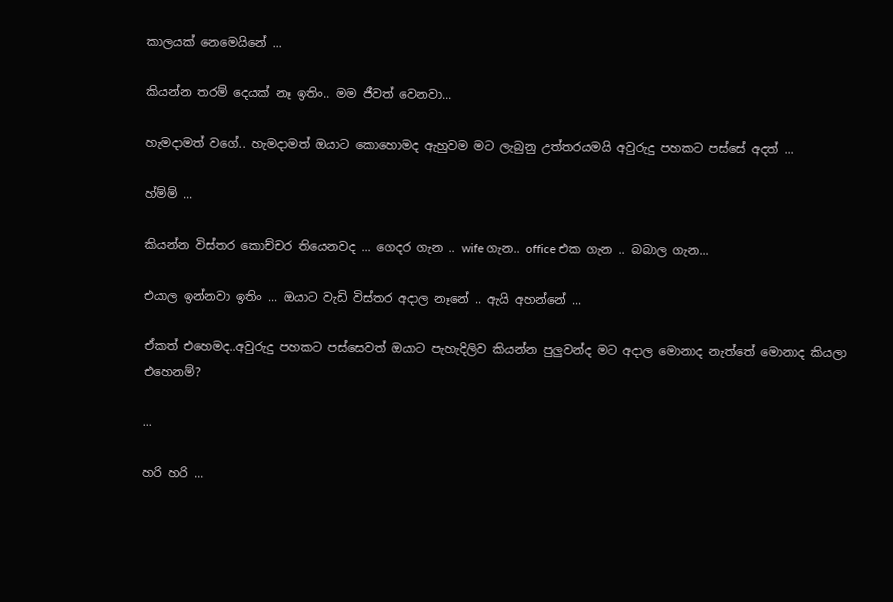කාලයක් නෙමෙයිනේ ...

කියන්න තරම් දෙයක් නෑ ඉතිං.. මම ජීවත් වෙනවා...

හැමදාමත් වගේ.. හැමදාමත් ඔයාට කොහොමද ඇහුවම මට ලැබුනු උත්තරයමයි අවුරුදු පහකට පස්සේ අදත් ...

හ්ම්ම් ...

කියන්න විස්තර කොච්චර තියෙනවද ... ගෙදර ගැන .. wife ගැන.. office එක ගැන .. බබාල ගැන...

එයාල ඉන්නවා ඉතිං ... ඔයාට වැඩි විස්තර අදාල නෑනේ .. ඇයි අහන්නේ ...

ඒකත් එහෙමද..අවුරුදු පහකට පස්සෙවත් ඔයාට පැහැදිලිව කියන්න පුලුවන්ද මට අදාල මොනාද නැත්තේ මොනාද කියලා එහෙනම්?

...

හරි හරි ...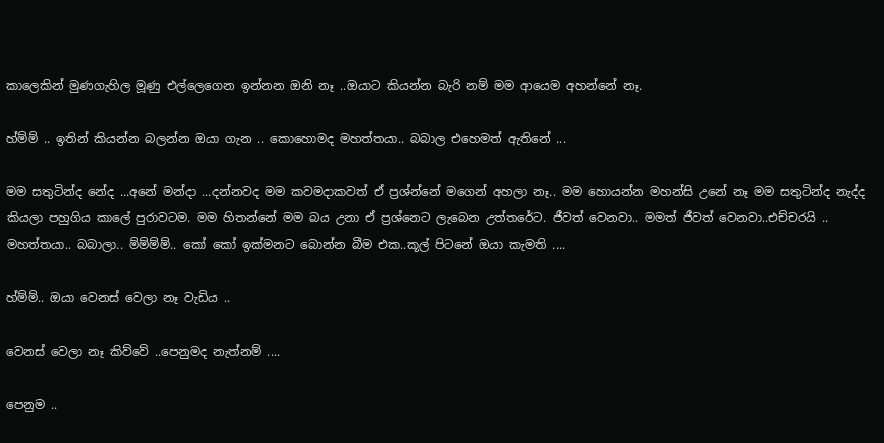කාලෙකින් මුණගැහිල මූණු එල්ලෙගෙන ඉන්නන ඔනි නෑ ..ඔයාට කියන්න බැරි නම් මම ආයෙම අහන්නේ නෑ.

හ්ම්ම් .. ඉතින් කියන්න බලන්න ඔයා ගැන .. කොහොමද මහත්තයා.. බබාල එහෙමත් ඇතිනේ ...

මම සතුටින්ද නේද ...අනේ මන්දා ...දන්නවද මම කවමදාකවත් ඒ ප්‍රශ්න්නේ මගෙන් අහලා නෑ.. මම හොයන්න මහන්සි උනේ නෑ මම සතුටින්ද නැද්ද කියලා පහුගිය කාලේ පුරාවටම. මම හිතන්නේ මම බය උනා ඒ ප්‍රශ්නෙට ලැබෙන උත්තරේට. ජීවත් වෙනවා.. මමත් ජීවත් වෙනවා..එච්චරයි .. මහත්තයා.. බබාලා.. ම්ම්ම්ම්.. කෝ කෝ ඉක්මනට බොන්න බීම එක..කූල් පිටනේ ඔයා කැමති ....

හ්ම්ම්.. ඔයා වෙනස් වෙලා නෑ වැඩිය ..

වෙනස් වෙලා නෑ කිව්වේ ..පෙනුමද නැත්නම් ....

පෙනුම ..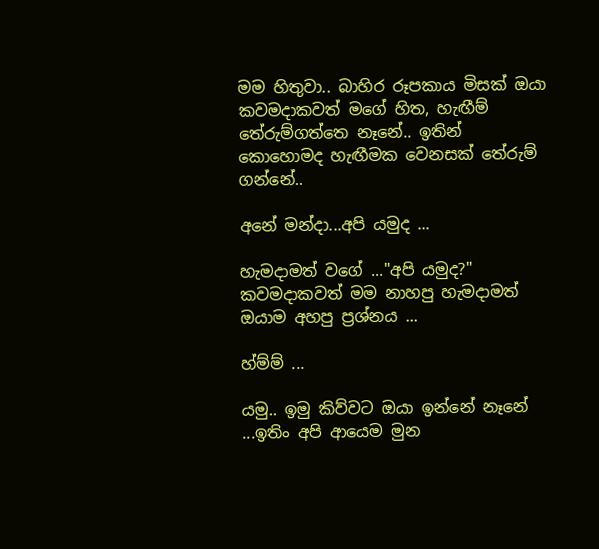මම හිතුවා.. බාහිර රූපකාය මිසක් ඔයා කවමදාකවත් මගේ හිත, හැඟීම් තේරුම්ගත්තෙ නෑනේ.. ඉතින් කොහොමද හැඟීමක වෙනසක් තේරුම් ගන්නේ..

අනේ මන්දා...අපි යමුද ...

හැමදාමත් වගේ ..."අපි යමුද?" කවමදාකවත් මම නාහපු හැමදාමත් ඔයාම අහපු ප්‍රශ්නය ...

හ්ම්ම් ...

යමු.. ඉමු කිව්වට ඔයා ඉන්නේ නෑනේ ...ඉතිං අපි ආයෙම මුන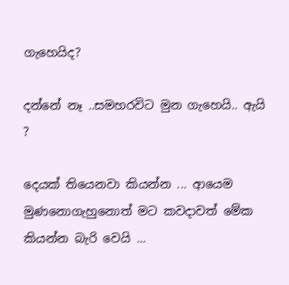ගැහෙයිද?

දන්නේ නෑ ..සමහරවිට මුන ගැහෙයි.. ඇයි ?

දෙයක් තියෙනවා කියන්න ... ආයෙම මුණනොගැහුනොත් මට කවදාවත් මේක කියන්න බැරි වෙයි ...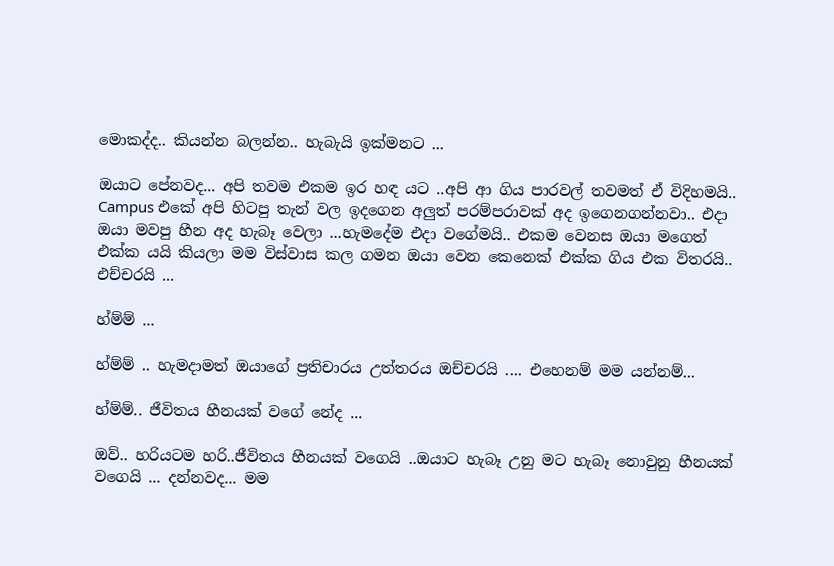මොකද්ද.. කියන්න බලන්න.. හැබැයි ඉක්මනට ...

ඔයාට පේනවද... අපි තවම එකම ඉර හඳ යට ..අපි ආ ගිය පාරවල් තවමත් ඒ විදිහමයි.. Campus එකේ අපි හිටපු තැන් වල ඉදගෙන අලුත් පරම්පරාවක් අද ඉගෙනගන්නවා.. එදා ඔයා මවපු හීන අද හැබෑ වෙලා ...හැමදේම එදා වගේමයි.. එකම වෙනස ඔයා මගෙත් එක්ක යයි කියලා මම විස්වාස කල ගමන ඔයා වෙන කෙනෙක් එක්ක ගිය එක විතරයි.. එච්චරයි ...

හ්ම්ම් ...

හ්ම්ම් .. හැමදාමත් ඔයාගේ ප්‍රතිචාරය උත්තරය ඔච්චරයි .... එහෙනම් මම යන්නම්...

හ්ම්ම්.. ජීවිතය හීනයක් වගේ නේද ...

ඔව්.. හරියටම හරි..ජීවිතය හීනයක් වගෙයි ..ඔයාට හැබෑ උනු මට හැබෑ නොවුනු හීනයක් වගෙයි ... දන්නවද... මම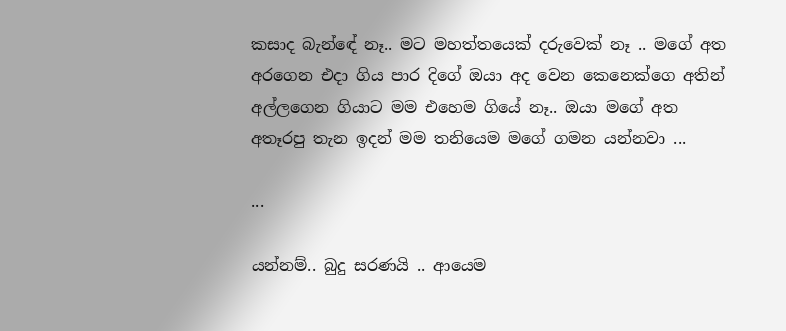කසාද බැන්ඳේ නෑ.. මට මහත්තයෙක් දරුවෙක් නෑ .. මගේ අත අරගෙන එදා ගිය පාර දිගේ ඔයා අද වෙන කෙනෙක්ගෙ අතින් අල්ලගෙන ගියාට මම එහෙම ගියේ නෑ.. ඔයා මගේ අත අතෑරපු තැන ඉදන් මම තනියෙම මගේ ගමන යන්නවා ...

...

යන්නම්.. බුදු සරණයි .. ආයෙම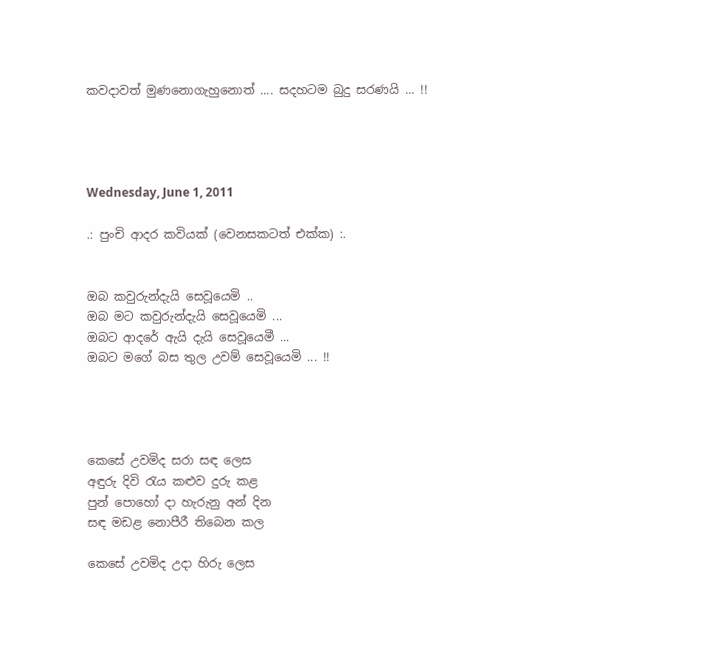කවදාවත් මුණනොගැහුනොත් .... සදහටම බුදු සරණයි ... !!




Wednesday, June 1, 2011

.: පුංචි ආදර කවියක් (වෙනසකටත් එක්ක) :.


ඔබ කවුරුන්දැයි සෙවූයෙමි ..
ඔබ මට කවුරුන්දැයි සෙවූයෙමි ...
ඔබට ආදරේ ඇයි දැයි සෙවූයෙමී ...
ඔබට මගේ බස තුල උවම් සෙවූයෙමි ... !!




කෙසේ උවමිද සරා සඳ ලෙස
අඳුරු දිවි රැය කළුව දුරු කළ
පුන් පොහෝ දා හැරුනු අන් දින
සඳ මඩළ නොපීරී තිබෙන කල

කෙසේ උවමිද උදා හිරු ලෙස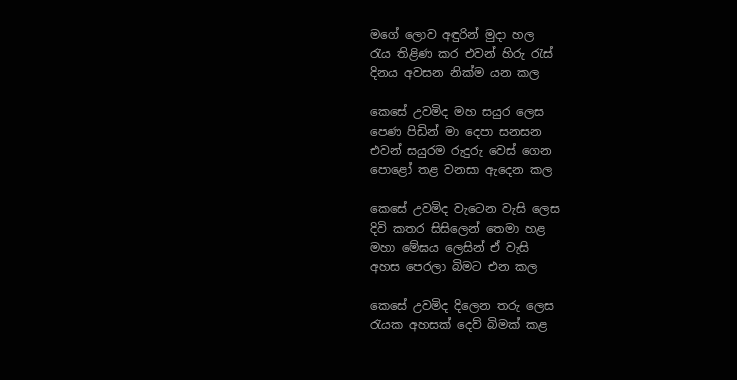මගේ ලොව අඳුරින් මුදා හල
රැය තිළිණ කර එවන් හිරු රැස්
දිනය අවසන නික්ම යන කල

කෙසේ උවමිද මහ සයුර ලෙස
පෙණ පිඩින් මා දෙපා සනසන
එවන් සයුරම රුදුරු වෙස් ගෙන
පොළෝ තළ වනසා ඇදෙන කල

කෙසේ උවමිද වැටෙන වැසි ලෙස
දිවි කතර සිසිලෙන් තෙමා හළ
මහා මේඝය ලෙසින් ඒ වැසි
අහස පෙරලා බිමට එන කල

කෙසේ උවමිද දිලෙන තරු ලෙස
රැයක අහසක් දෙව් බිමක් කළ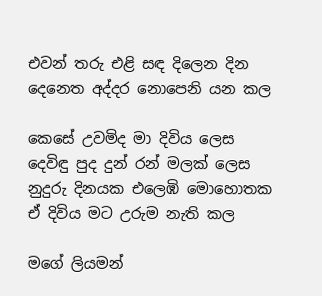එවන් තරු එළි සඳ දිලෙන දින
දෙනෙත අද්දර නොපෙනි යන කල

කෙසේ උවමිද මා දිවිය ලෙස
දෙවිඳු පුද දුන් රන් මලක් ලෙස
නුදුරු දිනයක එලෙඹි මොහොතක
ඒ දිවිය මට උරුම නැති කල

මගේ ලියමන්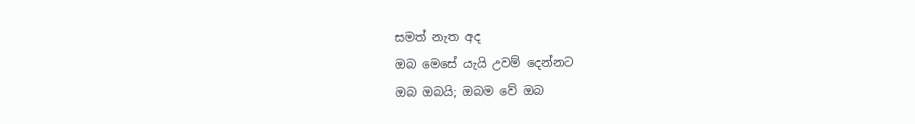සමත් නැත අද
ඔබ මෙසේ යැයි උවම් දෙන්නට
ඔබ ඔබයි; ඔබම වේ ඔබ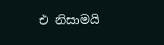එ නිසාමයි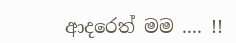ආදරෙත් මම .... !!